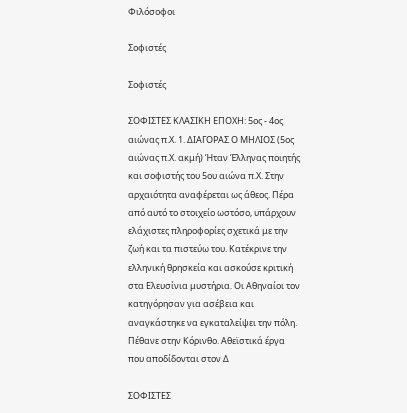Φιλόσοφοι

Σοφιστές

Σοφιστές

ΣΟΦΙΣΤΕΣ ΚΛΑΣΙΚΗ ΕΠΟΧΗ: 5ος - 4ος αιώνας π.Χ. 1. ΔΙΑΓΟΡΑΣ Ο ΜΗΛΙΟΣ (5ος αιώνας π.Χ. ακμή) Ήταν Έλληνας ποιητής και σοφιστής του 5ου αιώνα π.Χ. Στην αρχαιότητα αναφέρεται ως άθεος. Πέρα από αυτό το στοιχείο ωστόσο, υπάρχουν ελάχιστες πληροφορίες σχετικά με την ζωή και τα πιστεύω του. Κατέκρινε την ελληνική θρησκεία και ασκούσε κριτική στα Ελευσίνια μυστήρια. Οι Αθηναίοι τον κατηγόρησαν για ασέβεια και αναγκάστηκε να εγκαταλείψει την πόλη. Πέθανε στην Κόρινθο. Αθεϊστικά έργα που αποδίδονται στον Δ

ΣΟΦΙΣΤΕΣ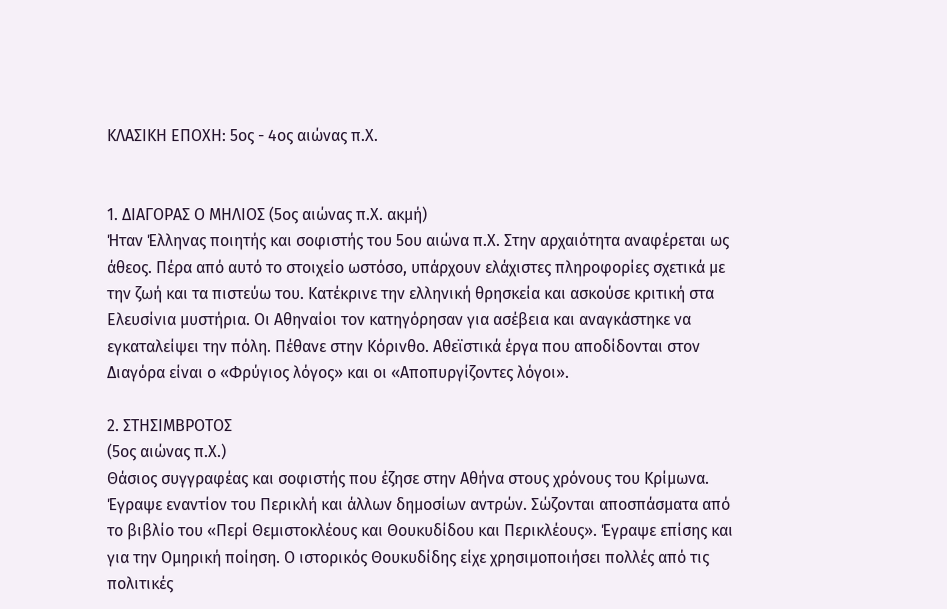ΚΛΑΣΙΚΗ ΕΠΟΧΗ: 5ος - 4ος αιώνας π.Χ.


1. ΔΙΑΓΟΡΑΣ Ο ΜΗΛΙΟΣ (5ος αιώνας π.Χ. ακμή)
Ήταν Έλληνας ποιητής και σοφιστής του 5ου αιώνα π.Χ. Στην αρχαιότητα αναφέρεται ως άθεος. Πέρα από αυτό το στοιχείο ωστόσο, υπάρχουν ελάχιστες πληροφορίες σχετικά με την ζωή και τα πιστεύω του. Κατέκρινε την ελληνική θρησκεία και ασκούσε κριτική στα Ελευσίνια μυστήρια. Οι Αθηναίοι τον κατηγόρησαν για ασέβεια και αναγκάστηκε να εγκαταλείψει την πόλη. Πέθανε στην Κόρινθο. Αθεϊστικά έργα που αποδίδονται στον Διαγόρα είναι ο «Φρύγιος λόγος» και οι «Αποπυργίζοντες λόγοι».

2. ΣΤΗΣΙΜΒΡΟΤΟΣ
(5ος αιώνας π.Χ.)
Θάσιος συγγραφέας και σοφιστής που έζησε στην Αθήνα στους χρόνους του Κρίμωνα. Έγραψε εναντίον του Περικλή και άλλων δημοσίων αντρών. Σώζονται αποσπάσματα από το βιβλίο του «Περί Θεμιστοκλέους και Θουκυδίδου και Περικλέους». Έγραψε επίσης και για την Ομηρική ποίηση. Ο ιστορικός Θουκυδίδης είχε χρησιμοποιήσει πολλές από τις πολιτικές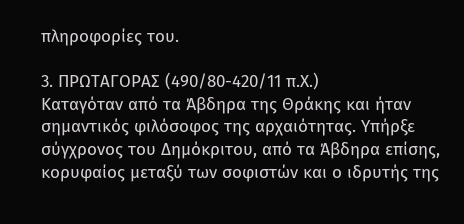πληροφορίες του.

3. ΠΡΩΤΑΓΟΡΑΣ (490/80-420/11 π.Χ.)
Καταγόταν από τα Άβδηρα της Θράκης και ήταν σημαντικός φιλόσοφος της αρχαιότητας. Υπήρξε σύγχρονος του Δημόκριτου, από τα Άβδηρα επίσης, κορυφαίος μεταξύ των σοφιστών και ο ιδρυτής της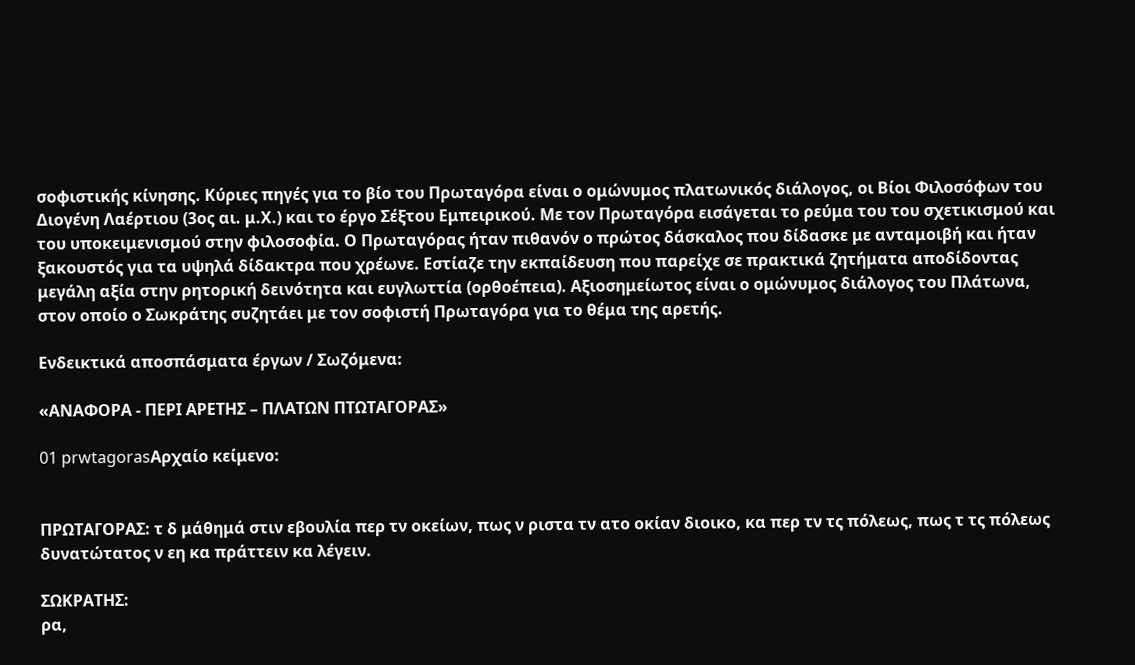σοφιστικής κίνησης. Κύριες πηγές για το βίο του Πρωταγόρα είναι ο ομώνυμος πλατωνικός διάλογος, οι Βίοι Φιλοσόφων του Διογένη Λαέρτιου (3ος αι. μ.Χ.) και το έργο Σέξτου Εμπειρικού. Με τον Πρωταγόρα εισάγεται το ρεύμα του του σχετικισμού και του υποκειμενισμού στην φιλοσοφία. Ο Πρωταγόρας ήταν πιθανόν ο πρώτος δάσκαλος που δίδασκε με ανταμοιβή και ήταν ξακουστός για τα υψηλά δίδακτρα που χρέωνε. Εστίαζε την εκπαίδευση που παρείχε σε πρακτικά ζητήματα αποδίδοντας μεγάλη αξία στην ρητορική δεινότητα και ευγλωττία (ορθοέπεια). Αξιοσημείωτος είναι ο ομώνυμος διάλογος του Πλάτωνα, στον οποίο ο Σωκράτης συζητάει με τον σοφιστή Πρωταγόρα για το θέμα της αρετής.

Ενδεικτικά αποσπάσματα έργων / Σωζόμενα:

«ΑΝΑΦΟΡΑ - ΠΕΡΙ ΑΡΕΤΗΣ – ΠΛΑΤΩΝ ΠΤΩΤΑΓΟΡΑΣ»

01 prwtagorasΑρχαίο κείμενο:


ΠΡΩΤΑΓΟΡΑΣ: τ δ μάθημά στιν εβουλία περ τν οκείων, πως ν ριστα τν ατο οκίαν διοικο, κα περ τν τς πόλεως, πως τ τς πόλεως δυνατώτατος ν εη κα πράττειν κα λέγειν.

ΣΩΚΡΑΤΗΣ:
ρα,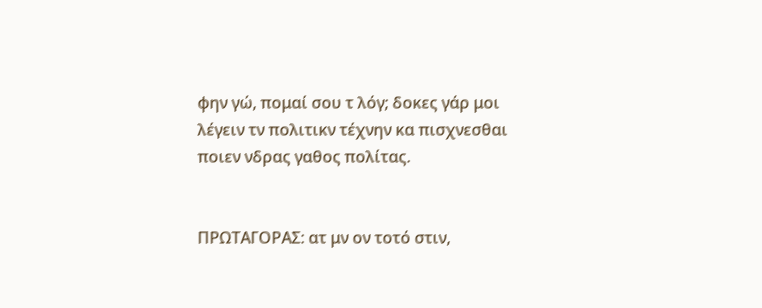φην γώ, πομαί σου τ λόγ; δοκες γάρ μοι λέγειν τν πολιτικν τέχνην κα πισχνεσθαι ποιεν νδρας γαθος πολίτας.


ΠΡΩΤΑΓΟΡΑΣ: ατ μν ον τοτό στιν,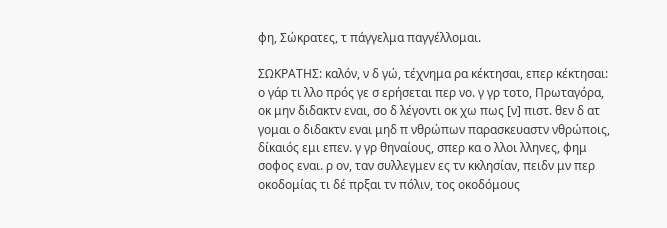φη, Σώκρατες, τ πάγγελμα παγγέλλομαι.

ΣΩΚΡΑΤΗΣ: καλόν, ν δ γώ, τέχνημα ρα κέκτησαι, επερ κέκτησαι: ο γάρ τι λλο πρός γε σ ερήσεται περ νο. γ γρ τοτο, Πρωταγόρα, οκ μην διδακτν εναι, σο δ λέγοντι οκ χω πως [ν] πιστ. θεν δ ατ γομαι ο διδακτν εναι μηδ π νθρώπων παρασκευαστν νθρώποις, δίκαιός εμι επεν. γ γρ θηναίους, σπερ κα ο λλοι λληνες, φημ σοφος εναι. ρ ον, ταν συλλεγμεν ες τν κκλησίαν, πειδν μν περ οκοδομίας τι δέ πρξαι τν πόλιν, τος οκοδόμους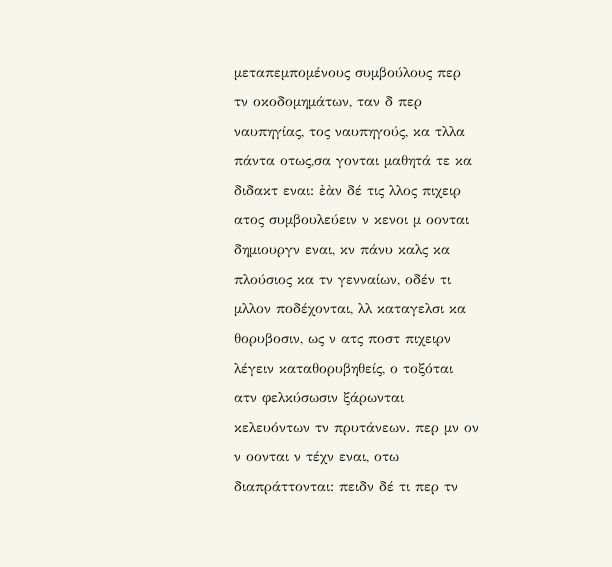μεταπεμπομένους συμβούλους περ τν οκοδομημάτων, ταν δ περ ναυπηγίας, τος ναυπηγούς, κα τλλα πάντα οτως,σα γονται μαθητά τε κα διδακτ εναι: ἐὰν δέ τις λλος πιχειρ ατος συμβουλεύειν ν κενοι μ οονται δημιουργν εναι, κν πάνυ καλς κα πλούσιος κα τν γενναίων, οδέν τι μλλον ποδέχονται, λλ καταγελσι κα θορυβοσιν, ως ν ατς ποστ πιχειρν λέγειν καταθορυβηθείς, ο τοξόται ατν φελκύσωσιν ξάρωνται κελευόντων τν πρυτάνεων. περ μν ον ν οονται ν τέχν εναι, οτω διαπράττονται: πειδν δέ τι περ τν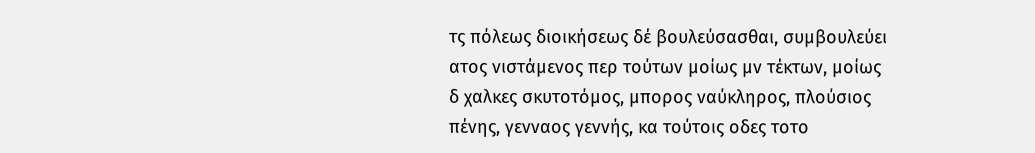τς πόλεως διοικήσεως δέ βουλεύσασθαι, συμβουλεύει ατος νιστάμενος περ τούτων μοίως μν τέκτων, μοίως δ χαλκες σκυτοτόμος, μπορος ναύκληρος, πλούσιος πένης, γενναος γεννής, κα τούτοις οδες τοτο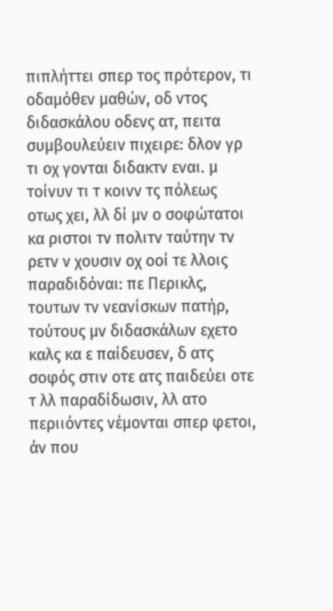πιπλήττει σπερ τος πρότερον, τι οδαμόθεν μαθών, οδ ντος διδασκάλου οδενς ατ, πειτα συμβουλεύειν πιχειρε: δλον γρ τι οχ γονται διδακτν εναι. μ τοίνυν τι τ κοινν τς πόλεως οτως χει, λλ δί μν ο σοφώτατοι κα ριστοι τν πολιτν ταύτην τν ρετν ν χουσιν οχ οοί τε λλοις παραδιδόναι: πε Περικλς, τουτων τν νεανίσκων πατήρ, τούτους μν διδασκάλων εχετο καλς κα ε παίδευσεν, δ ατς σοφός στιν οτε ατς παιδεύει οτε τ λλ παραδίδωσιν, λλ ατο περιιόντες νέμονται σπερ φετοι, άν που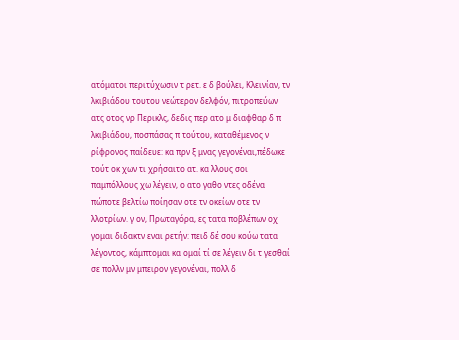ατόματοι περιτύχωσιν τ ρετ. ε δ βούλει, Κλεινίαν, τν λκιβιάδου τουτου νεώτερον δελφόν, πιτροπεύων ατς οτος νρ Περικλς, δεδις περ ατο μ διαφθαρ δ π λκιβιάδου, ποσπάσας π τούτου, καταθέμενος ν ρίφρονος παίδευε: κα πρν ξ μνας γεγονέναι,πέδωκε τούτ οκ χων τι χρήσαιτο ατ. κα λλους σοι παμπόλλους χω λέγειν, ο ατο γαθο ντες οδένα πώποτε βελτίω ποίησαν οτε τν οκείων οτε τν λλοτρίων. γ ον, Πρωταγόρα, ες τατα ποβλέπων οχ γομαι διδακτν εναι ρετήν: πειδ δέ σου κούω τατα λέγοντος, κάμπτομαι κα ομαί τί σε λέγειν δι τ γεσθαί σε πολλν μν μπειρον γεγονέναι, πολλ δ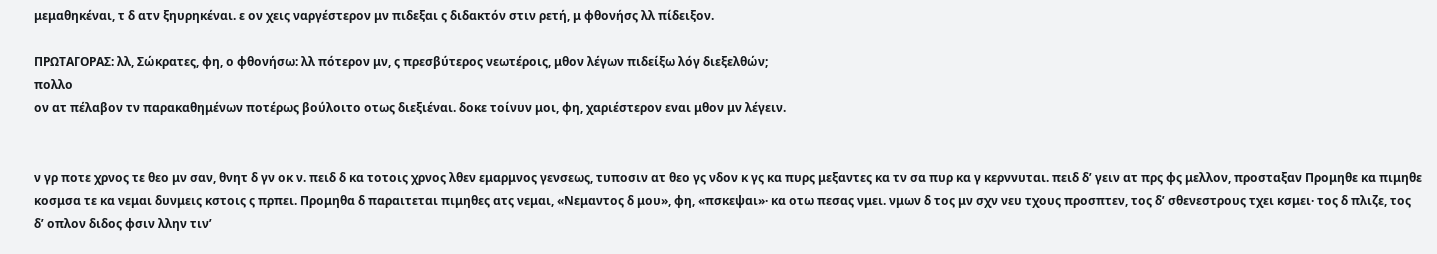μεμαθηκέναι, τ δ ατν ξηυρηκέναι. ε ον χεις ναργέστερον μν πιδεξαι ς διδακτόν στιν ρετή, μ φθονήσς λλ πίδειξον.

ΠΡΩΤΑΓΟΡΑΣ: λλ, Σώκρατες, φη, ο φθονήσω: λλ πότερον μν, ς πρεσβύτερος νεωτέροις, μθον λέγων πιδείξω λόγ διεξελθών;
πολλο
ον ατ πέλαβον τν παρακαθημένων ποτέρως βούλοιτο οτως διεξιέναι. δοκε τοίνυν μοι, φη, χαριέστερον εναι μθον μν λέγειν.


ν γρ ποτε χρνος τε θεο μν σαν, θνητ δ γν οκ ν. πειδ δ κα τοτοις χρνος λθεν εμαρμνος γενσεως, τυποσιν ατ θεο γς νδον κ γς κα πυρς μεξαντες κα τν σα πυρ κα γ κερννυται. πειδ δ’ γειν ατ πρς φς μελλον, προσταξαν Προμηθε κα πιμηθε κοσμσα τε κα νεμαι δυνμεις κστοις ς πρπει. Προμηθα δ παραιτεται πιμηθες ατς νεμαι, «Νεμαντος δ μου», φη, «πσκεψαι»· κα οτω πεσας νμει. νμων δ τος μν σχν νευ τχους προσπτεν, τος δ’ σθενεστρους τχει κσμει· τος δ πλιζε, τος δ’ οπλον διδος φσιν λλην τιν’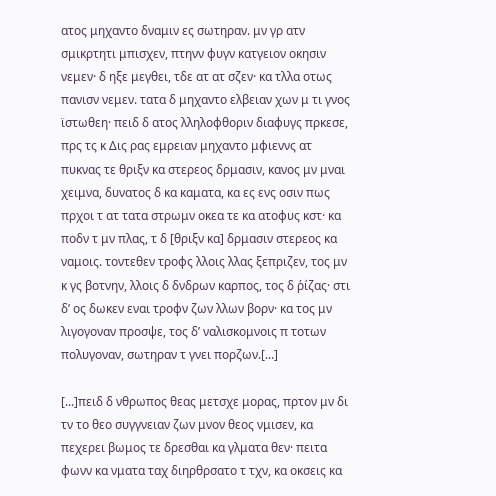ατος μηχαντο δναμιν ες σωτηραν. μν γρ ατν σμικρτητι μπισχεν, πτηνν φυγν κατγειον οκησιν νεμεν· δ ηξε μεγθει, τδε ατ ατ σζεν· κα τλλα οτως πανισν νεμεν. τατα δ μηχαντο ελβειαν χων μ τι γνος ϊστωθεη· πειδ δ ατος λληλοφθοριν διαφυγς πρκεσε, πρς τς κ Δις ρας εμρειαν μηχαντο μφιεννς ατ πυκνας τε θριξν κα στερεος δρμασιν, κανος μν μναι χειμνα, δυνατος δ κα καματα, κα ες ενς οσιν πως πρχοι τ ατ τατα στρωμν οκεα τε κα ατοφυς κστ· κα ποδν τ μν πλας, τ δ [θριξν κα] δρμασιν στερεος κα ναμοις. τοντεθεν τροφς λλοις λλας ξεπριζεν, τος μν κ γς βοτνην, λλοις δ δνδρων καρπος, τος δ ῥίζας· στι δ’ ος δωκεν εναι τροφν ζων λλων βορν· κα τος μν λιγογοναν προσψε, τος δ’ ναλισκομνοις π τοτων πολυγοναν, σωτηραν τ γνει πορζων.[...]

[...]πειδ δ νθρωπος θεας μετσχε μορας, πρτον μν δι τν το θεο συγγνειαν ζων μνον θεος νμισεν, κα πεχερει βωμος τε δρεσθαι κα γλματα θεν· πειτα φωνν κα νματα ταχ διηρθρσατο τ τχν, κα οκσεις κα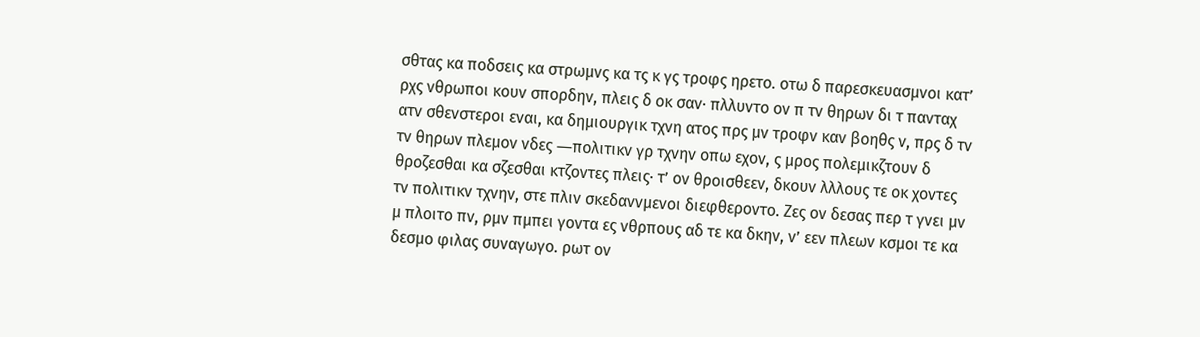σθτας κα ποδσεις κα στρωμνς κα τς κ γς τροφς ηρετο. οτω δ παρεσκευασμνοι κατ’ ρχς νθρωποι κουν σπορδην, πλεις δ οκ σαν· πλλυντο ον π τν θηρων δι τ πανταχ ατν σθενστεροι εναι, κα δημιουργικ τχνη ατος πρς μν τροφν καν βοηθς ν, πρς δ τν τν θηρων πλεμον νδες ―πολιτικν γρ τχνην οπω εχον, ς μρος πολεμικζτουν δ θροζεσθαι κα σζεσθαι κτζοντες πλεις· τ’ ον θροισθεεν, δκουν λλλους τε οκ χοντες τν πολιτικν τχνην, στε πλιν σκεδαννμενοι διεφθεροντο. Ζες ον δεσας περ τ γνει μν μ πλοιτο πν, ρμν πμπει γοντα ες νθρπους αδ τε κα δκην, ν’ εεν πλεων κσμοι τε κα δεσμο φιλας συναγωγο. ρωτ ον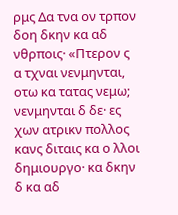ρμς Δα τνα ον τρπον δοη δκην κα αδ νθρποις· «Πτερον ς α τχναι νενμηνται, οτω κα τατας νεμω; νενμηνται δ δε· ες χων ατρικν πολλος κανς διταις κα ο λλοι δημιουργο· κα δκην δ κα αδ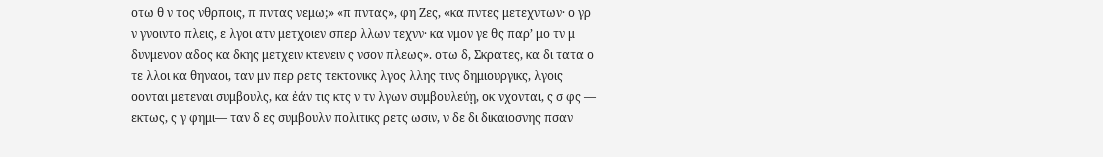οτω θ ν τος νθρποις, π πντας νεμω;» «π πντας», φη Ζες, «κα πντες μετεχντων· ο γρ ν γνοιντο πλεις, ε λγοι ατν μετχοιεν σπερ λλων τεχνν· κα νμον γε θς παρ’ μο τν μ δυνμενον αδος κα δκης μετχειν κτενειν ς νσον πλεως». οτω δ, Σκρατες, κα δι τατα ο τε λλοι κα θηναοι, ταν μν περ ρετς τεκτονικς λγος λλης τινς δημιουργικς, λγοις οονται μετεναι συμβουλς, κα ἐάν τις κτς ν τν λγων συμβουλεύῃ, οκ νχονται, ς σ φς ― εκτως, ς γ φημι― ταν δ ες συμβουλν πολιτικς ρετς ωσιν, ν δε δι δικαιοσνης πσαν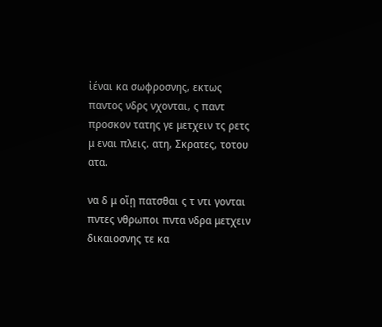ἰέναι κα σωφροσνης, εκτως παντος νδρς νχονται, ς παντ προσκον τατης γε μετχειν τς ρετς μ εναι πλεις. ατη, Σκρατες, τοτου ατα.

να δ μ οἴῃ πατσθαι ς τ ντι γονται πντες νθρωποι πντα νδρα μετχειν δικαιοσνης τε κα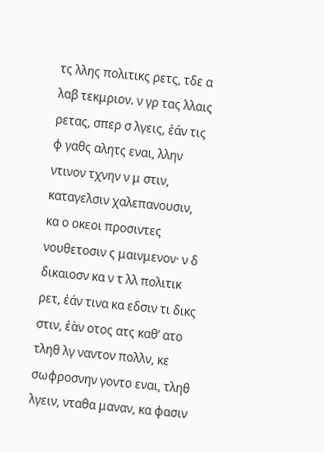τς λλης πολιτικς ρετς, τδε α λαβ τεκμριον. ν γρ τας λλαις ρετας, σπερ σ λγεις, ἐάν τις φ γαθς αλητς εναι, λλην ντινον τχνην ν μ στιν, καταγελσιν χαλεπανουσιν, κα ο οκεοι προσιντες νουθετοσιν ς μαινμενον· ν δ δικαιοσν κα ν τ λλ πολιτικ ρετ, ἐάν τινα κα εδσιν τι δικς στιν, ἐὰν οτος ατς καθ’ ατο τληθ λγ ναντον πολλν, κε σωφροσνην γοντο εναι, τληθ λγειν, νταθα μαναν, κα φασιν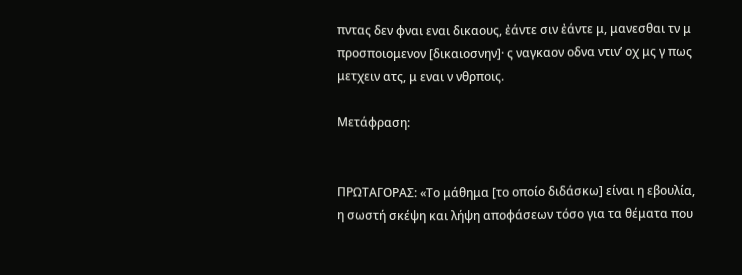πντας δεν φναι εναι δικαους, ἐάντε σιν ἐάντε μ, μανεσθαι τν μ προσποιομενον [δικαιοσνην]· ς ναγκαον οδνα ντιν’ οχ μς γ πως μετχειν ατς, μ εναι ν νθρποις.

Μετάφραση:


ΠΡΩΤΑΓΟΡΑΣ: «Το μάθημα [το οποίο διδάσκω] είναι η εβουλία, η σωστή σκέψη και λήψη αποφάσεων τόσο για τα θέματα που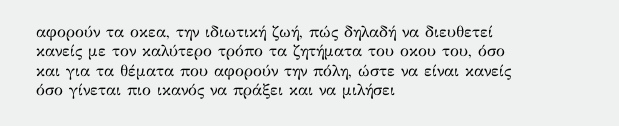αφορούν τα οκεα, την ιδιωτική ζωή, πώς δηλαδή να διευθετεί κανείς με τον καλύτερο τρόπο τα ζητήματα του οκου του, όσο και για τα θέματα που αφορούν την πόλη, ώστε να είναι κανείς όσο γίνεται πιο ικανός να πράξει και να μιλήσει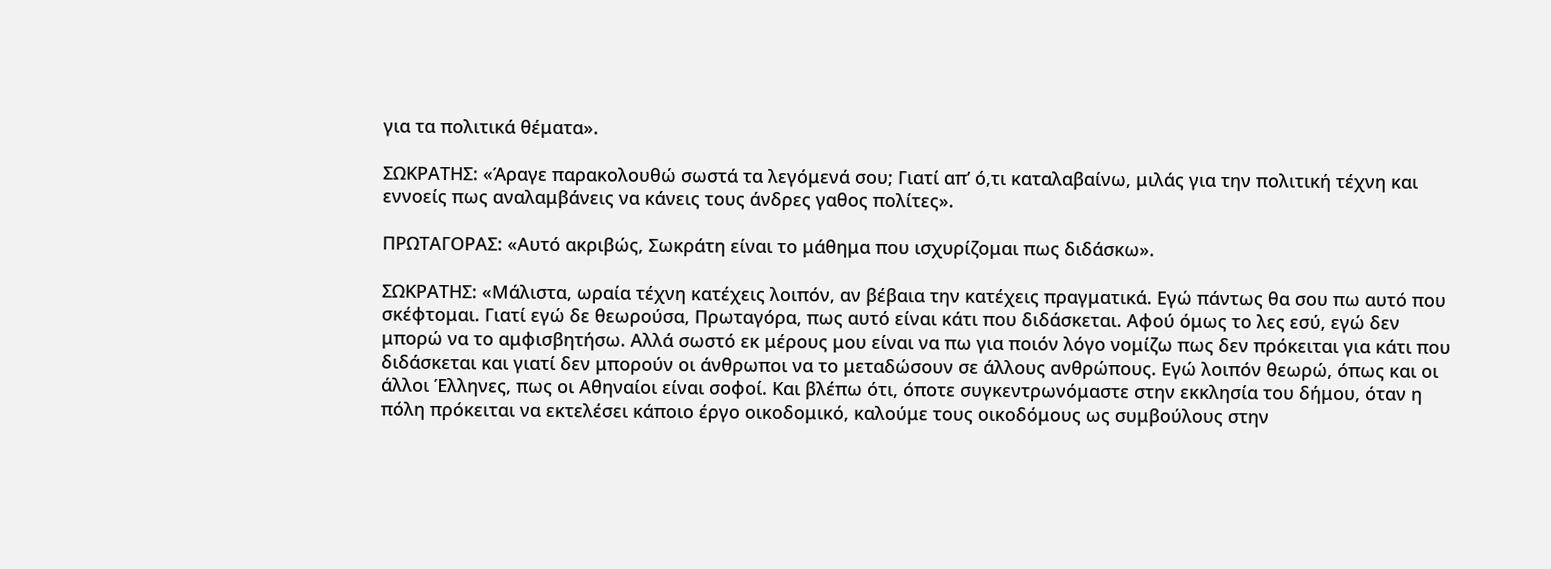για τα πολιτικά θέματα».

ΣΩΚΡΑΤΗΣ: «Άραγε παρακολουθώ σωστά τα λεγόμενά σου; Γιατί απ’ ό,τι καταλαβαίνω, μιλάς για την πολιτική τέχνη και εννοείς πως αναλαμβάνεις να κάνεις τους άνδρες γαθος πολίτες».

ΠΡΩΤΑΓΟΡΑΣ: «Αυτό ακριβώς, Σωκράτη είναι το μάθημα που ισχυρίζομαι πως διδάσκω».

ΣΩΚΡΑΤΗΣ: «Μάλιστα, ωραία τέχνη κατέχεις λοιπόν, αν βέβαια την κατέχεις πραγματικά. Εγώ πάντως θα σου πω αυτό που σκέφτομαι. Γιατί εγώ δε θεωρούσα, Πρωταγόρα, πως αυτό είναι κάτι που διδάσκεται. Αφού όμως το λες εσύ, εγώ δεν μπορώ να το αμφισβητήσω. Αλλά σωστό εκ μέρους μου είναι να πω για ποιόν λόγο νομίζω πως δεν πρόκειται για κάτι που διδάσκεται και γιατί δεν μπορούν οι άνθρωποι να το μεταδώσουν σε άλλους ανθρώπους. Εγώ λοιπόν θεωρώ, όπως και οι άλλοι Έλληνες, πως οι Αθηναίοι είναι σοφοί. Και βλέπω ότι, όποτε συγκεντρωνόμαστε στην εκκλησία του δήμου, όταν η πόλη πρόκειται να εκτελέσει κάποιο έργο οικοδομικό, καλούμε τους οικοδόμους ως συμβούλους στην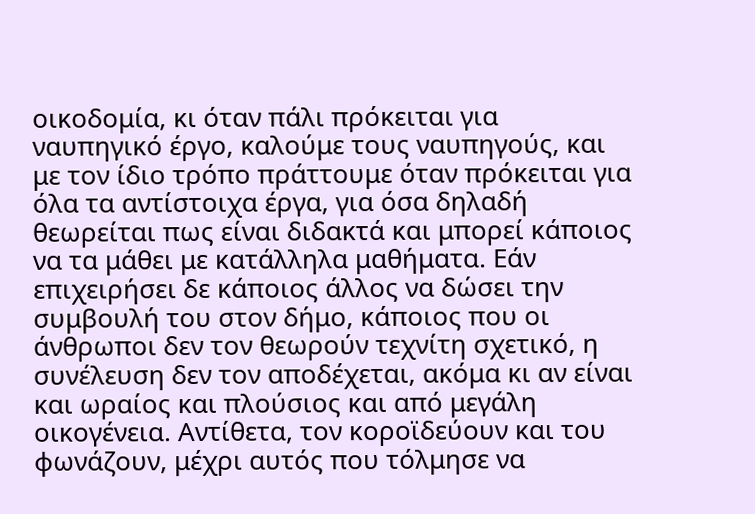οικοδομία, κι όταν πάλι πρόκειται για ναυπηγικό έργο, καλούμε τους ναυπηγούς, και με τον ίδιο τρόπο πράττουμε όταν πρόκειται για όλα τα αντίστοιχα έργα, για όσα δηλαδή θεωρείται πως είναι διδακτά και μπορεί κάποιος να τα μάθει με κατάλληλα μαθήματα. Εάν επιχειρήσει δε κάποιος άλλος να δώσει την συμβουλή του στον δήμο, κάποιος που οι άνθρωποι δεν τον θεωρούν τεχνίτη σχετικό, η συνέλευση δεν τον αποδέχεται, ακόμα κι αν είναι και ωραίος και πλούσιος και από μεγάλη οικογένεια. Αντίθετα, τον κοροϊδεύουν και του φωνάζουν, μέχρι αυτός που τόλμησε να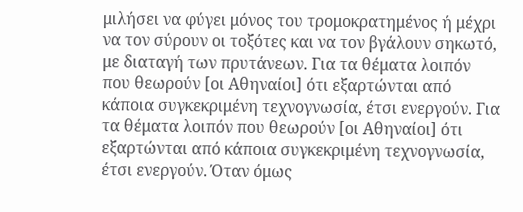μιλήσει να φύγει μόνος του τρομοκρατημένος ή μέχρι να τον σύρουν οι τοξότες και να τον βγάλουν σηκωτό, με διαταγή των πρυτάνεων. Για τα θέματα λοιπόν που θεωρούν [οι Αθηναίοι] ότι εξαρτώνται από κάποια συγκεκριμένη τεχνογνωσία, έτσι ενεργούν. Για τα θέματα λοιπόν που θεωρούν [οι Αθηναίοι] ότι εξαρτώνται από κάποια συγκεκριμένη τεχνογνωσία, έτσι ενεργούν. Όταν όμως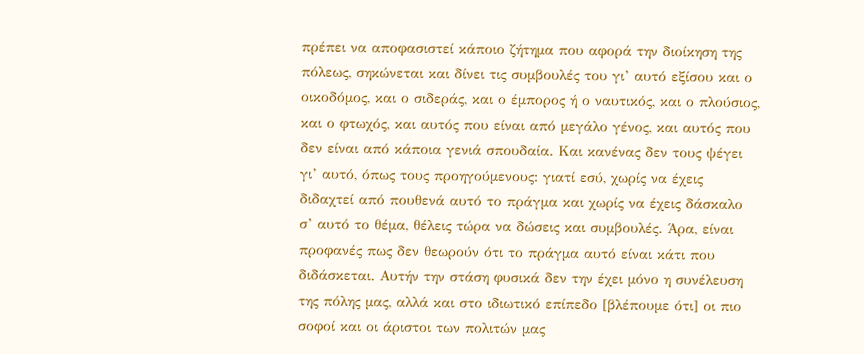πρέπει να αποφασιστεί κάποιο ζήτημα που αφορά την διοίκηση της πόλεως, σηκώνεται και δίνει τις συμβουλές του γι’ αυτό εξίσου και ο οικοδόμος, και ο σιδεράς, και ο έμπορος ή ο ναυτικός, και ο πλούσιος, και ο φτωχός, και αυτός που είναι από μεγάλο γένος, και αυτός που δεν είναι από κάποια γενιά σπουδαία. Και κανένας δεν τους ψέγει γι’ αυτό, όπως τους προηγούμενους: γιατί εσύ, χωρίς να έχεις διδαχτεί από πουθενά αυτό το πράγμα και χωρίς να έχεις δάσκαλο σ’ αυτό το θέμα, θέλεις τώρα να δώσεις και συμβουλές. Άρα, είναι προφανές πως δεν θεωρούν ότι το πράγμα αυτό είναι κάτι που διδάσκεται. Αυτήν την στάση φυσικά δεν την έχει μόνο η συνέλευση της πόλης μας, αλλά και στο ιδιωτικό επίπεδο [βλέπουμε ότι] οι πιο σοφοί και οι άριστοι των πολιτών μας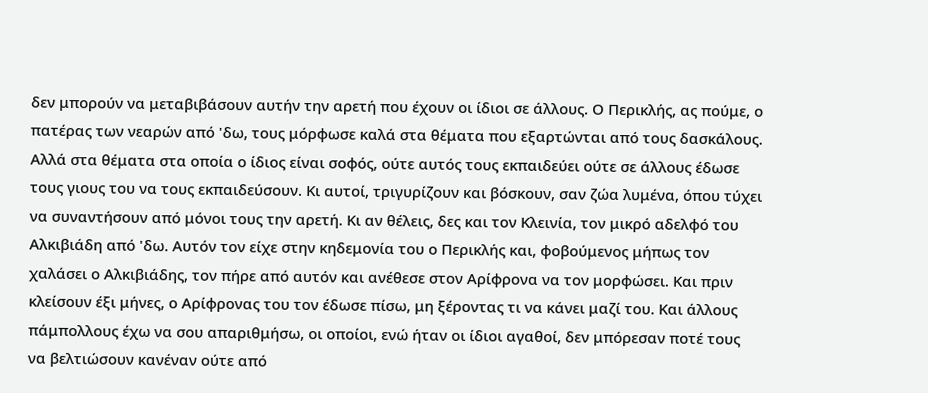δεν μπορούν να μεταβιβάσουν αυτήν την αρετή που έχουν οι ίδιοι σε άλλους. Ο Περικλής, ας πούμε, ο πατέρας των νεαρών από 'δω, τους μόρφωσε καλά στα θέματα που εξαρτώνται από τους δασκάλους. Αλλά στα θέματα στα οποία ο ίδιος είναι σοφός, ούτε αυτός τους εκπαιδεύει ούτε σε άλλους έδωσε τους γιους του να τους εκπαιδεύσουν. Κι αυτοί, τριγυρίζουν και βόσκουν, σαν ζώα λυμένα, όπου τύχει να συναντήσουν από μόνοι τους την αρετή. Κι αν θέλεις, δες και τον Κλεινία, τον μικρό αδελφό του Αλκιβιάδη από 'δω. Αυτόν τον είχε στην κηδεμονία του ο Περικλής και, φοβούμενος μήπως τον χαλάσει ο Αλκιβιάδης, τον πήρε από αυτόν και ανέθεσε στον Αρίφρονα να τον μορφώσει. Και πριν κλείσουν έξι μήνες, ο Αρίφρονας του τον έδωσε πίσω, μη ξέροντας τι να κάνει μαζί του. Και άλλους πάμπολλους έχω να σου απαριθμήσω, οι οποίοι, ενώ ήταν οι ίδιοι αγαθοί, δεν μπόρεσαν ποτέ τους να βελτιώσουν κανέναν ούτε από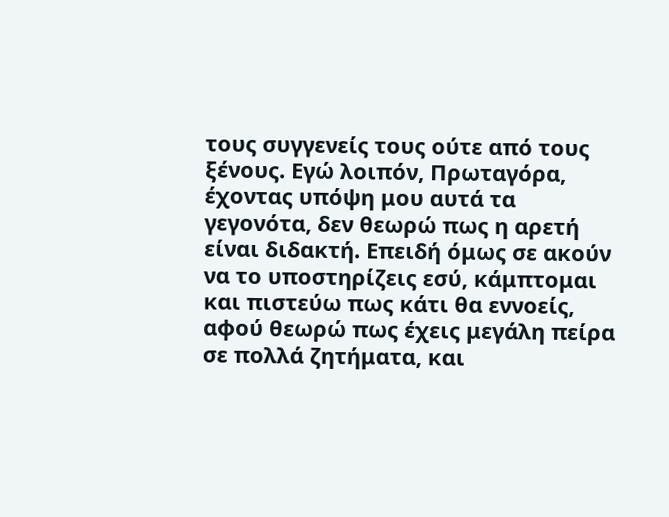τους συγγενείς τους ούτε από τους ξένους. Εγώ λοιπόν, Πρωταγόρα, έχοντας υπόψη μου αυτά τα γεγονότα, δεν θεωρώ πως η αρετή είναι διδακτή. Επειδή όμως σε ακούν να το υποστηρίζεις εσύ, κάμπτομαι και πιστεύω πως κάτι θα εννοείς, αφού θεωρώ πως έχεις μεγάλη πείρα σε πολλά ζητήματα, και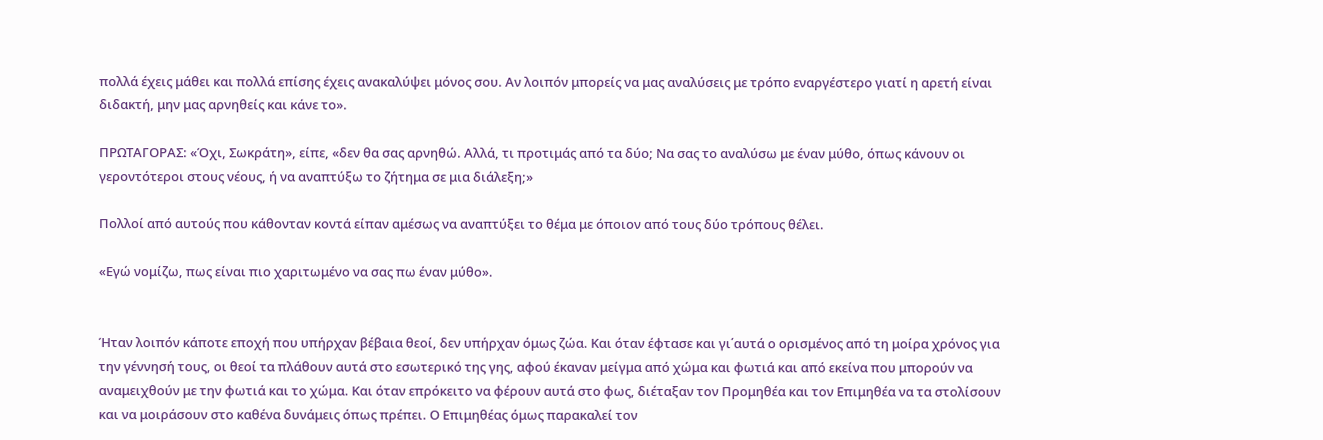πολλά έχεις μάθει και πολλά επίσης έχεις ανακαλύψει μόνος σου. Αν λοιπόν μπορείς να μας αναλύσεις με τρόπο εναργέστερο γιατί η αρετή είναι διδακτή, μην μας αρνηθείς και κάνε το».

ΠΡΩΤΑΓΟΡΑΣ: «Όχι, Σωκράτη», είπε, «δεν θα σας αρνηθώ. Αλλά, τι προτιμάς από τα δύο; Να σας το αναλύσω με έναν μύθο, όπως κάνουν οι γεροντότεροι στους νέους, ή να αναπτύξω το ζήτημα σε μια διάλεξη;»

Πολλοί από αυτούς που κάθονταν κοντά είπαν αμέσως να αναπτύξει το θέμα με όποιον από τους δύο τρόπους θέλει.

«Εγώ νομίζω, πως είναι πιο χαριτωμένο να σας πω έναν μύθο».


Ήταν λοιπόν κάποτε εποχή που υπήρχαν βέβαια θεοί, δεν υπήρχαν όμως ζώα. Και όταν έφτασε και γι΄αυτά ο ορισμένος από τη μοίρα χρόνος για την γέννησή τους, οι θεοί τα πλάθουν αυτά στο εσωτερικό της γης, αφού έκαναν μείγμα από χώμα και φωτιά και από εκείνα που μπορούν να αναμειχθούν με την φωτιά και το χώμα. Και όταν επρόκειτο να φέρουν αυτά στο φως, διέταξαν τον Προμηθέα και τον Επιμηθέα να τα στολίσουν και να μοιράσουν στο καθένα δυνάμεις όπως πρέπει. Ο Επιμηθέας όμως παρακαλεί τον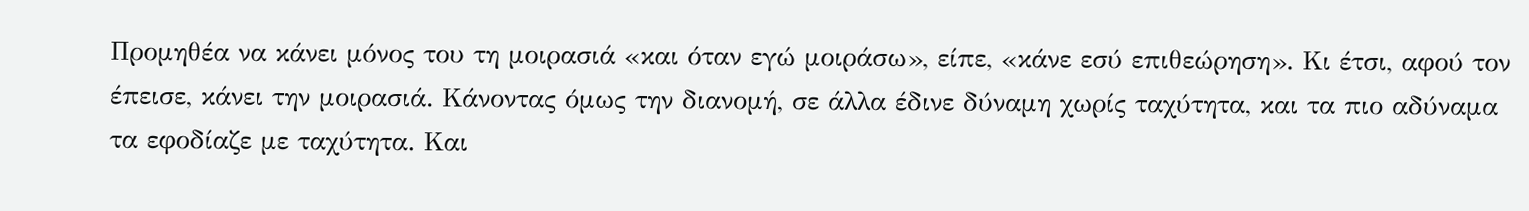Προμηθέα να κάνει μόνος του τη μοιρασιά «και όταν εγώ μοιράσω», είπε, «κάνε εσύ επιθεώρηση». Κι έτσι, αφού τον έπεισε, κάνει την μοιρασιά. Κάνοντας όμως την διανομή, σε άλλα έδινε δύναμη χωρίς ταχύτητα, και τα πιο αδύναμα τα εφοδίαζε με ταχύτητα. Και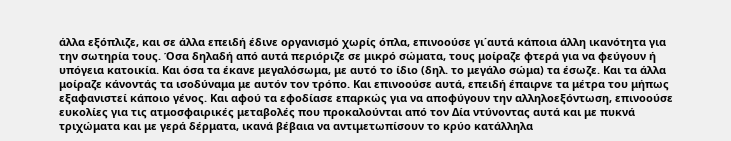άλλα εξόπλιζε, και σε άλλα επειδή έδινε οργανισμό χωρίς όπλα, επινοούσε γι΄αυτά κάποια άλλη ικανότητα για την σωτηρία τους. Όσα δηλαδή από αυτά περιόριζε σε μικρό σώματα, τους μοίραζε φτερά για να φεύγουν ή υπόγεια κατοικία. Και όσα τα έκανε μεγαλόσωμα, με αυτό το ίδιο (δηλ. το μεγάλο σώμα) τα έσωζε. Και τα άλλα μοίραζε κάνοντάς τα ισοδύναμα με αυτόν τον τρόπο. Και επινοούσε αυτά, επειδή έπαιρνε τα μέτρα του μήπως εξαφανιστεί κάποιο γένος. Και αφού τα εφοδίασε επαρκώς για να αποφύγουν την αλληλοεξόντωση, επινοούσε ευκολίες για τις ατμοσφαιρικές μεταβολές που προκαλούνται από τον Δία ντύνοντας αυτά και με πυκνά τριχώματα και με γερά δέρματα, ικανά βέβαια να αντιμετωπίσουν το κρύο κατάλληλα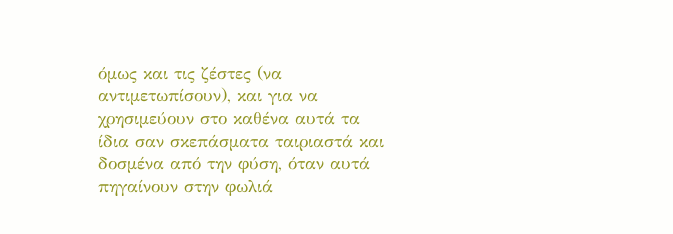όμως και τις ζέστες (να αντιμετωπίσουν), και για να χρησιμεύουν στο καθένα αυτά τα ίδια σαν σκεπάσματα ταιριαστά και δοσμένα από την φύση, όταν αυτά πηγαίνουν στην φωλιά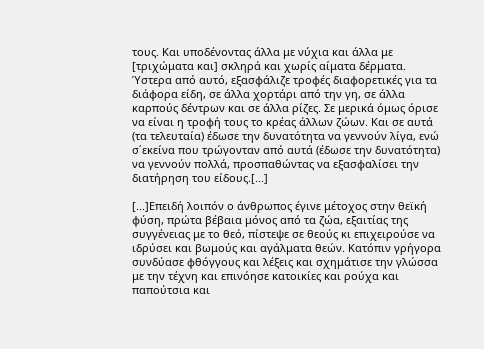τους. Και υποδένοντας άλλα με νύχια και άλλα με [τριχώματα και] σκληρά και χωρίς αίματα δέρματα. Ύστερα από αυτό, εξασφάλιζε τροφές διαφορετικές για τα διάφορα είδη, σε άλλα χορτάρι από την γη, σε άλλα καρπούς δέντρων και σε άλλα ρίζες. Σε μερικά όμως όρισε να είναι η τροφή τους το κρέας άλλων ζώων. Και σε αυτά (τα τελευταία) έδωσε την δυνατότητα να γεννούν λίγα, ενώ σ΄εκείνα που τρώγονταν από αυτά (έδωσε την δυνατότητα) να γεννούν πολλά, προσπαθώντας να εξασφαλίσει την διατήρηση του είδους.[...]

[...]Επειδή λοιπόν ο άνθρωπος έγινε μέτοχος στην θεϊκή φύση, πρώτα βέβαια μόνος από τα ζώα, εξαιτίας της συγγένειας με το θεό, πίστεψε σε θεούς κι επιχειρούσε να ιδρύσει και βωμούς και αγάλματα θεών. Κατόπιν γρήγορα συνδύασε φθόγγους και λέξεις και σχημάτισε την γλώσσα με την τέχνη και επινόησε κατοικίες και ρούχα και παπούτσια και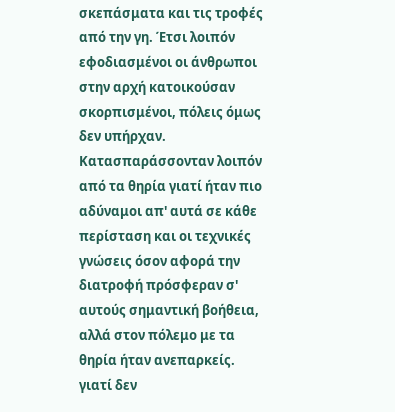σκεπάσματα και τις τροφές από την γη. Έτσι λοιπόν εφοδιασμένοι οι άνθρωποι στην αρχή κατοικούσαν σκορπισμένοι, πόλεις όμως δεν υπήρχαν. Κατασπαράσσονταν λοιπόν από τα θηρία γιατί ήταν πιο αδύναμοι απ' αυτά σε κάθε περίσταση και οι τεχνικές γνώσεις όσον αφορά την διατροφή πρόσφεραν σ' αυτούς σημαντική βοήθεια, αλλά στον πόλεμο με τα θηρία ήταν ανεπαρκείς. γιατί δεν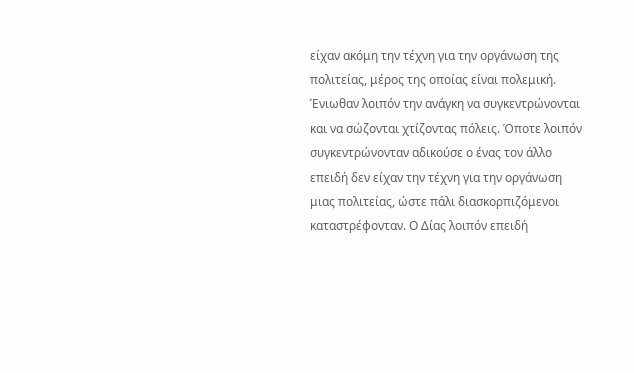είχαν ακόμη την τέχνη για την οργάνωση της πολιτείας, μέρος της οποίας είναι πολεμική. Ένιωθαν λοιπόν την ανάγκη να συγκεντρώνονται και να σώζονται χτίζοντας πόλεις. Όποτε λοιπόν συγκεντρώνονταν αδικούσε ο ένας τον άλλο επειδή δεν είχαν την τέχνη για την οργάνωση μιας πολιτείας, ώστε πάλι διασκορπιζόμενοι καταστρέφονταν. Ο Δίας λοιπόν επειδή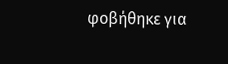φοβήθηκε για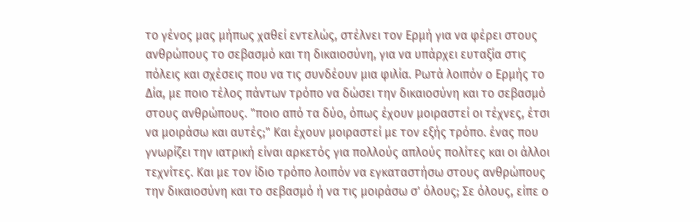το γένος μας μήπως χαθεί εντελώς, στέλνει τον Ερμή για να φέρει στους ανθρώπους το σεβασμό και τη δικαιοσύνη, για να υπάρχει ευταξία στις πόλεις και σχέσεις που να τις συνδέουν μια φιλία. Ρωτά λοιπόν ο Ερμής το Δία, με ποιο τέλος πάντων τρόπο να δώσει την δικαιοσύνη και το σεβασμό στους ανθρώπους. "ποιο από τα δύο, όπως έχουν μοιραστεί οι τέχνες, έτσι να μοιράσω και αυτές;" Και έχουν μοιραστεί με τον εξής τρόπο. ένας που γνωρίζει την ιατρική είναι αρκετός για πολλούς απλούς πολίτες και οι άλλοι τεχνίτες. Και με τον ίδιο τρόπο λοιπόν να εγκαταστήσω στους ανθρώπους την δικαιοσύνη και το σεβασμό ή να τις μοιράσω σ' όλους; Σε όλους, είπε ο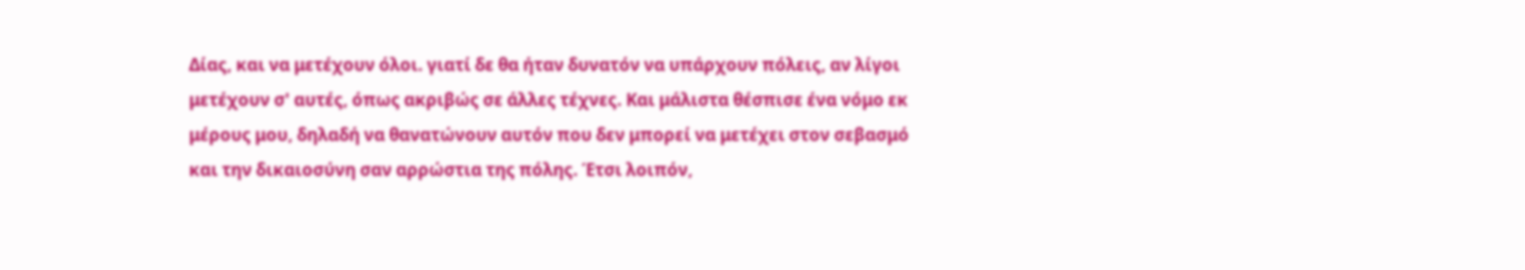Δίας, και να μετέχουν όλοι. γιατί δε θα ήταν δυνατόν να υπάρχουν πόλεις, αν λίγοι μετέχουν σ' αυτές, όπως ακριβώς σε άλλες τέχνες. Και μάλιστα θέσπισε ένα νόμο εκ μέρους μου, δηλαδή να θανατώνουν αυτόν που δεν μπορεί να μετέχει στον σεβασμό και την δικαιοσύνη σαν αρρώστια της πόλης. Έτσι λοιπόν,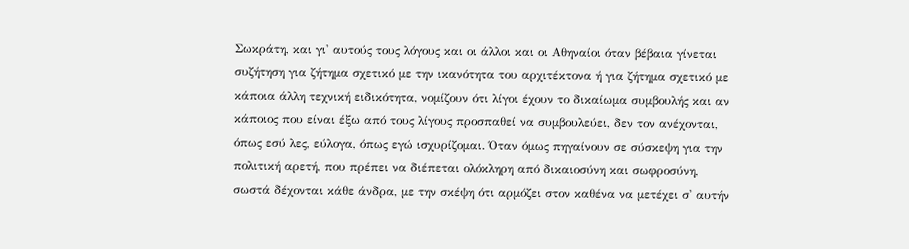Σωκράτη, και γι' αυτούς τους λόγους και οι άλλοι και οι Αθηναίοι όταν βέβαια γίνεται συζήτηση για ζήτημα σχετικό με την ικανότητα του αρχιτέκτονα ή για ζήτημα σχετικό με κάποια άλλη τεχνική ειδικότητα, νομίζουν ότι λίγοι έχουν το δικαίωμα συμβουλής και αν κάποιος που είναι έξω από τους λίγους προσπαθεί να συμβουλεύει, δεν τον ανέχονται, όπως εσύ λες, εύλογα, όπως εγώ ισχυρίζομαι. Όταν όμως πηγαίνουν σε σύσκεψη για την πολιτική αρετή, που πρέπει να διέπεται ολόκληρη από δικαιοσύνη και σωφροσύνη, σωστά δέχονται κάθε άνδρα, με την σκέψη ότι αρμόζει στον καθένα να μετέχει σ' αυτήν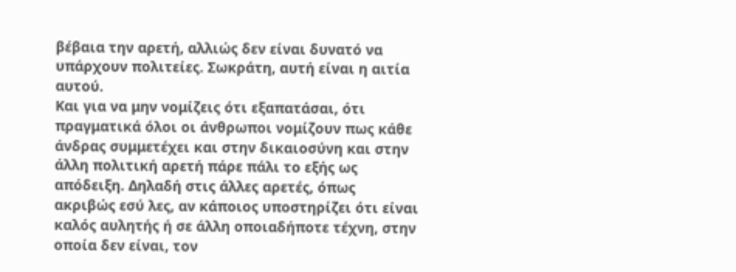βέβαια την αρετή, αλλιώς δεν είναι δυνατό να υπάρχουν πολιτείες. Σωκράτη, αυτή είναι η αιτία αυτού.
Και για να μην νομίζεις ότι εξαπατάσαι, ότι πραγματικά όλοι οι άνθρωποι νομίζουν πως κάθε άνδρας συμμετέχει και στην δικαιοσύνη και στην άλλη πολιτική αρετή πάρε πάλι το εξής ως απόδειξη. Δηλαδή στις άλλες αρετές, όπως ακριβώς εσύ λες, αν κάποιος υποστηρίζει ότι είναι καλός αυλητής ή σε άλλη οποιαδήποτε τέχνη, στην οποία δεν είναι, τον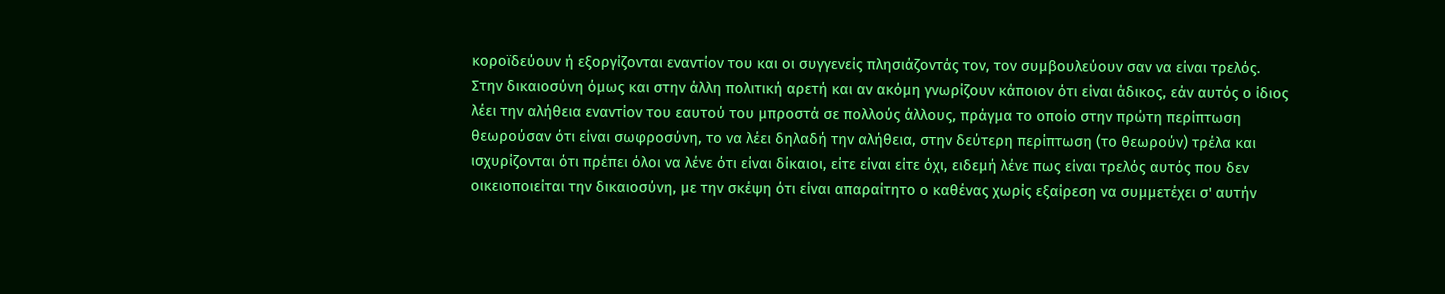κοροϊδεύουν ή εξοργίζονται εναντίον του και οι συγγενείς πλησιάζοντάς τον, τον συμβουλεύουν σαν να είναι τρελός. Στην δικαιοσύνη όμως και στην άλλη πολιτική αρετή και αν ακόμη γνωρίζουν κάποιον ότι είναι άδικος, εάν αυτός ο ίδιος λέει την αλήθεια εναντίον του εαυτού του μπροστά σε πολλούς άλλους, πράγμα το οποίο στην πρώτη περίπτωση θεωρούσαν ότι είναι σωφροσύνη, το να λέει δηλαδή την αλήθεια, στην δεύτερη περίπτωση (το θεωρούν) τρέλα και ισχυρίζονται ότι πρέπει όλοι να λένε ότι είναι δίκαιοι, είτε είναι είτε όχι, ειδεμή λένε πως είναι τρελός αυτός που δεν οικειοποιείται την δικαιοσύνη, με την σκέψη ότι είναι απαραίτητο ο καθένας χωρίς εξαίρεση να συμμετέχει σ' αυτήν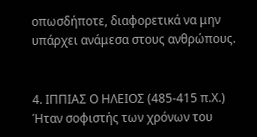οπωσδήποτε, διαφορετικά να μην υπάρχει ανάμεσα στους ανθρώπους.


4. ΙΠΠΙΑΣ Ο ΗΛΕΙΟΣ (485-415 π.Χ.)
Ήταν σοφιστής των χρόνων του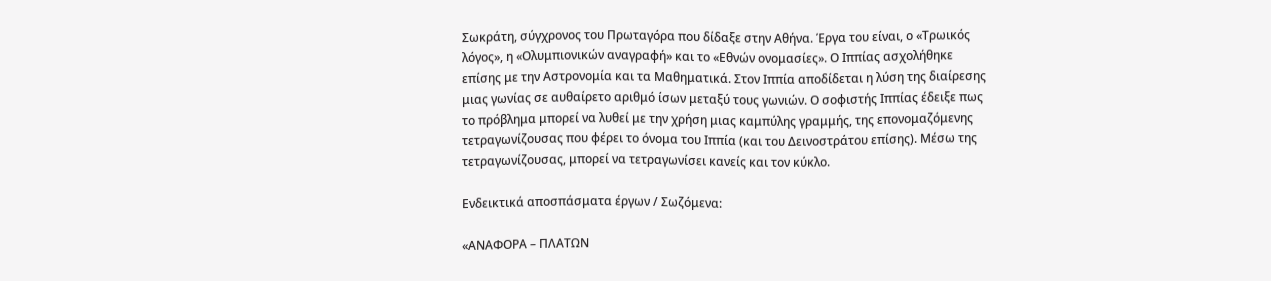Σωκράτη, σύγχρονος του Πρωταγόρα που δίδαξε στην Αθήνα. Έργα του είναι, ο «Τρωικός λόγος», η «Ολυμπιονικών αναγραφή» και το «Εθνών ονομασίες». Ο Ιππίας ασχολήθηκε επίσης με την Αστρονομία και τα Μαθηματικά. Στον Ιππία αποδίδεται η λύση της διαίρεσης μιας γωνίας σε αυθαίρετο αριθμό ίσων μεταξύ τους γωνιών. Ο σοφιστής Ιππίας έδειξε πως το πρόβλημα μπορεί να λυθεί με την χρήση μιας καμπύλης γραμμής, της επονομαζόμενης τετραγωνίζουσας που φέρει το όνομα του Ιππία (και του Δεινοστράτου επίσης). Μέσω της τετραγωνίζουσας, μπορεί να τετραγωνίσει κανείς και τον κύκλο.

Ενδεικτικά αποσπάσματα έργων / Σωζόμενα:

«ΑΝΑΦΟΡΑ – ΠΛΑΤΩΝ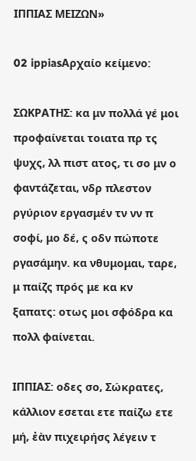ΙΠΠΙΑΣ ΜΕΙΖΩΝ»

02 ippiasΑρχαίο κείμενο:

ΣΩΚΡΑΤΗΣ: κα μν πολλά γέ μοι προφαίνεται τοιατα πρ τς ψυχς, λλ πιστ ατος, τι σο μν ο φαντάζεται, νδρ πλεστον ργύριον εργασμέν τν νν π σοφί, μο δέ, ς οδν πώποτε ργασάμην. κα νθυμομαι, ταρε, μ παίζς πρός με κα κν ξαπατς: οτως μοι σφόδρα κα πολλ φαίνεται.

ΙΠΠΙΑΣ: οδες σο, Σώκρατες, κάλλιον εσεται ετε παίζω ετε μή, ἐὰν πιχειρήσς λέγειν τ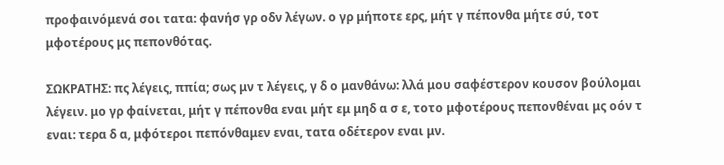προφαινόμενά σοι τατα: φανήσ γρ οδν λέγων. ο γρ μήποτε ερς, μήτ γ πέπονθα μήτε σύ, τοτ μφοτέρους μς πεπονθότας.

ΣΩΚΡΑΤΗΣ: πς λέγεις, ππία; σως μν τ λέγεις, γ δ ο μανθάνω: λλά μου σαφέστερον κουσον βούλομαι λέγειν. μο γρ φαίνεται, μήτ γ πέπονθα εναι μήτ εμ μηδ α σ ε, τοτο μφοτέρους πεπονθέναι μς οόν τ εναι: τερα δ α, μφότεροι πεπόνθαμεν εναι, τατα οδέτερον εναι μν.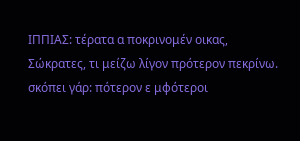ΙΠΠΙΑΣ: τέρατα α ποκρινομέν οικας, Σώκρατες, τι μείζω λίγον πρότερον πεκρίνω. σκόπει γάρ: πότερον ε μφότεροι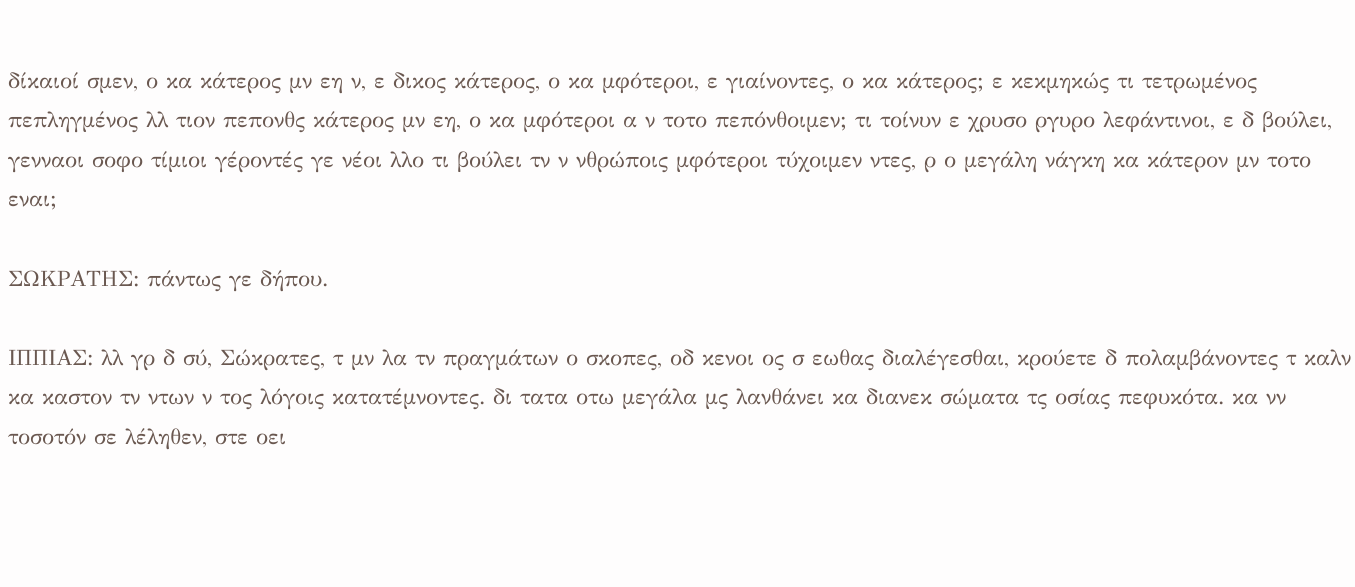δίκαιοί σμεν, ο κα κάτερος μν εη ν, ε δικος κάτερος, ο κα μφότεροι, ε γιαίνοντες, ο κα κάτερος; ε κεκμηκώς τι τετρωμένος πεπληγμένος λλ τιον πεπονθς κάτερος μν εη, ο κα μφότεροι α ν τοτο πεπόνθοιμεν; τι τοίνυν ε χρυσο ργυρο λεφάντινοι, ε δ βούλει, γενναοι σοφο τίμιοι γέροντές γε νέοι λλο τι βούλει τν ν νθρώποις μφότεροι τύχοιμεν ντες, ρ ο μεγάλη νάγκη κα κάτερον μν τοτο εναι;

ΣΩΚΡΑΤΗΣ: πάντως γε δήπου.

ΙΠΠΙΑΣ: λλ γρ δ σύ, Σώκρατες, τ μν λα τν πραγμάτων ο σκοπες, οδ κενοι ος σ εωθας διαλέγεσθαι, κρούετε δ πολαμβάνοντες τ καλν κα καστον τν ντων ν τος λόγοις κατατέμνοντες. δι τατα οτω μεγάλα μς λανθάνει κα διανεκ σώματα τς οσίας πεφυκότα. κα νν τοσοτόν σε λέληθεν, στε οει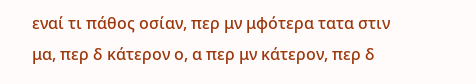εναί τι πάθος οσίαν, περ μν μφότερα τατα στιν μα, περ δ κάτερον ο, α περ μν κάτερον, περ δ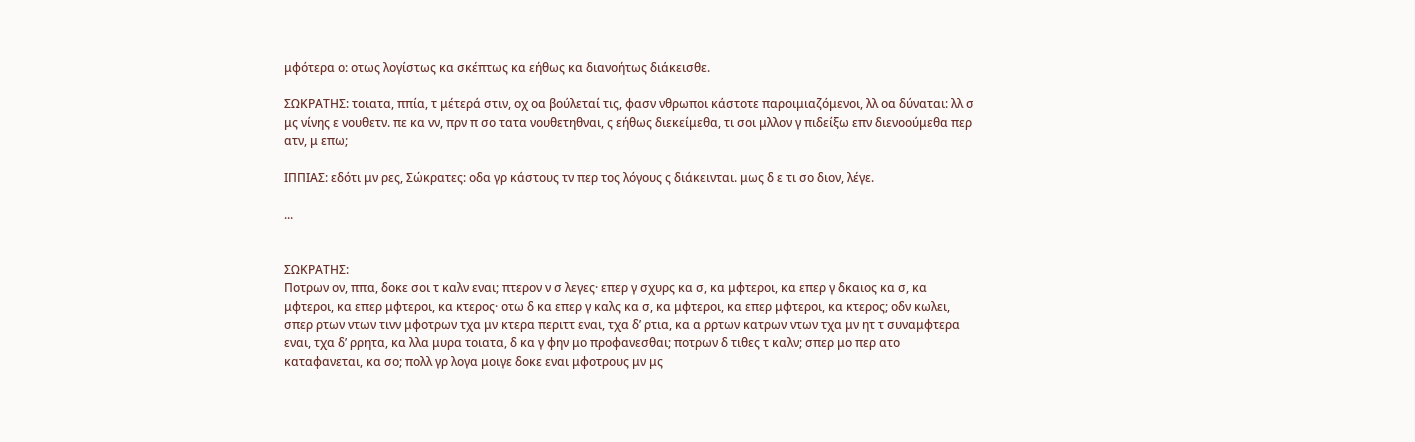μφότερα ο: οτως λογίστως κα σκέπτως κα εήθως κα διανοήτως διάκεισθε.

ΣΩΚΡΑΤΗΣ: τοιατα, ππία, τ μέτερά στιν, οχ οα βούλεταί τις, φασν νθρωποι κάστοτε παροιμιαζόμενοι, λλ οα δύναται: λλ σ μς νίνης ε νουθετν. πε κα νν, πρν π σο τατα νουθετηθναι, ς εήθως διεκείμεθα, τι σοι μλλον γ πιδείξω επν διενοούμεθα περ ατν, μ επω;

ΙΠΠΙΑΣ: εδότι μν ρες, Σώκρατες: οδα γρ κάστους τν περ τος λόγους ς διάκεινται. μως δ ε τι σο διον, λέγε.

...


ΣΩΚΡΑΤΗΣ:
Ποτρων ον, ππα, δοκε σοι τ καλν εναι; πτερον ν σ λεγες· επερ γ σχυρς κα σ, κα μφτεροι, κα επερ γ δκαιος κα σ, κα μφτεροι, κα επερ μφτεροι, κα κτερος· οτω δ κα επερ γ καλς κα σ, κα μφτεροι, κα επερ μφτεροι, κα κτερος; οδν κωλει, σπερ ρτων ντων τινν μφοτρων τχα μν κτερα περιττ εναι, τχα δ’ ρτια, κα α ρρτων κατρων ντων τχα μν ητ τ συναμφτερα εναι, τχα δ’ ρρητα, κα λλα μυρα τοιατα, δ κα γ φην μο προφανεσθαι; ποτρων δ τιθες τ καλν; σπερ μο περ ατο καταφανεται, κα σο; πολλ γρ λογα μοιγε δοκε εναι μφοτρους μν μς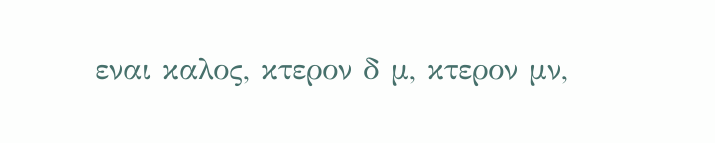εναι καλος, κτερον δ μ, κτερον μν,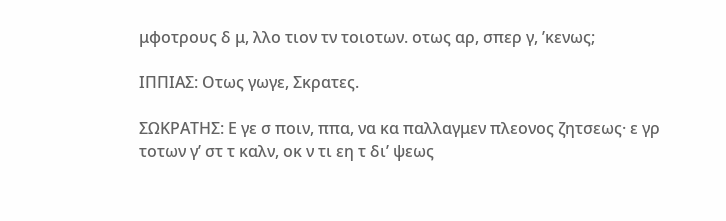μφοτρους δ μ, λλο τιον τν τοιοτων. οτως αρ, σπερ γ, ’κενως;

ΙΠΠΙΑΣ: Οτως γωγε, Σκρατες.

ΣΩΚΡΑΤΗΣ: Ε γε σ ποιν, ππα, να κα παλλαγμεν πλεονος ζητσεως· ε γρ τοτων γ’ στ τ καλν, οκ ν τι εη τ δι’ ψεως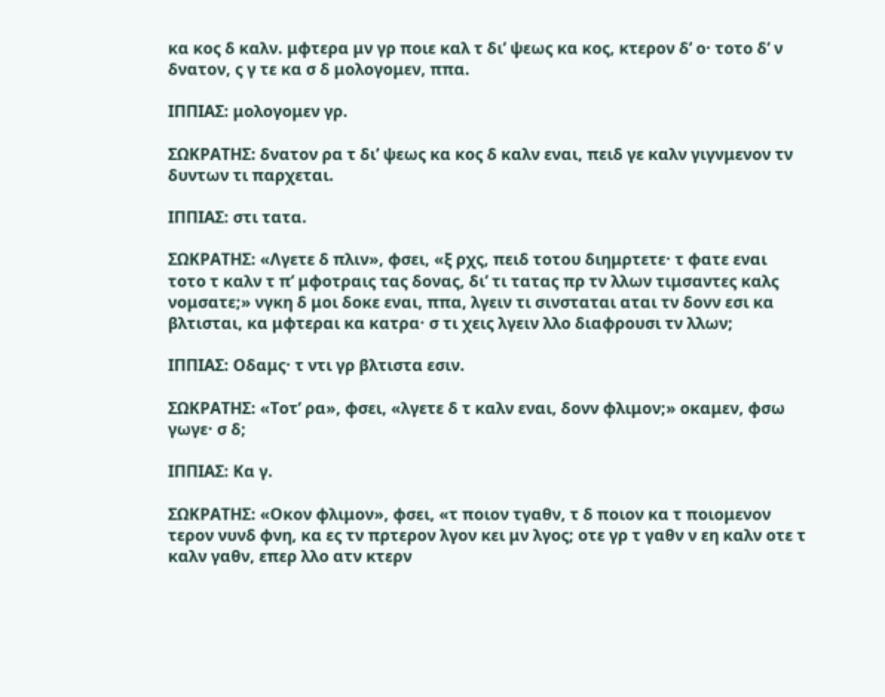κα κος δ καλν. μφτερα μν γρ ποιε καλ τ δι’ ψεως κα κος, κτερον δ’ ο· τοτο δ’ ν δνατον, ς γ τε κα σ δ μολογομεν, ππα.

ΙΠΠΙΑΣ: μολογομεν γρ.

ΣΩΚΡΑΤΗΣ: δνατον ρα τ δι’ ψεως κα κος δ καλν εναι, πειδ γε καλν γιγνμενον τν δυντων τι παρχεται.

ΙΠΠΙΑΣ: στι τατα.

ΣΩΚΡΑΤΗΣ: «Λγετε δ πλιν», φσει, «ξ ρχς, πειδ τοτου διημρτετε· τ φατε εναι τοτο τ καλν τ π’ μφοτραις τας δονας, δι’ τι τατας πρ τν λλων τιμσαντες καλς νομσατε;» νγκη δ μοι δοκε εναι, ππα, λγειν τι σινσταται αται τν δονν εσι κα βλτισται, κα μφτεραι κα κατρα· σ τι χεις λγειν λλο διαφρουσι τν λλων;

ΙΠΠΙΑΣ: Οδαμς· τ ντι γρ βλτιστα εσιν.

ΣΩΚΡΑΤΗΣ: «Τοτ’ ρα», φσει, «λγετε δ τ καλν εναι, δονν φλιμον;» οκαμεν, φσω γωγε· σ δ;

ΙΠΠΙΑΣ: Κα γ.

ΣΩΚΡΑΤΗΣ: «Οκον φλιμον», φσει, «τ ποιον τγαθν, τ δ ποιον κα τ ποιομενον τερον νυνδ φνη, κα ες τν πρτερον λγον κει μν λγος; οτε γρ τ γαθν ν εη καλν οτε τ καλν γαθν, επερ λλο ατν κτερν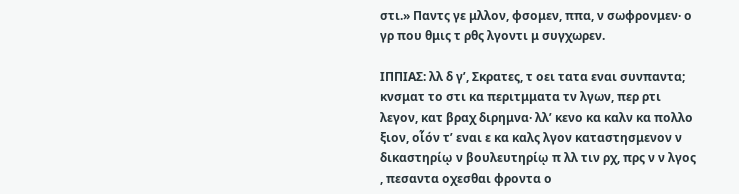στι.» Παντς γε μλλον, φσομεν, ππα, ν σωφρονμεν· ο γρ που θμις τ ρθς λγοντι μ συγχωρεν.

ΙΠΠΙΑΣ: λλ δ γ’, Σκρατες, τ οει τατα εναι συνπαντα; κνσματ το στι κα περιτμματα τν λγων, περ ρτι λεγον, κατ βραχ διρημνα· λλ’ κενο κα καλν κα πολλο ξιον, οἷόν τ’ εναι ε κα καλς λγον καταστησμενον ν δικαστηρίῳ ν βουλευτηρίῳ π λλ τιν ρχ, πρς ν ν λγος , πεσαντα οχεσθαι φροντα ο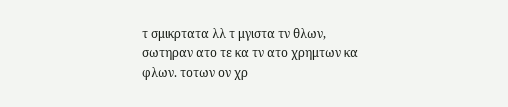τ σμικρτατα λλ τ μγιστα τν θλων, σωτηραν ατο τε κα τν ατο χρημτων κα φλων. τοτων ον χρ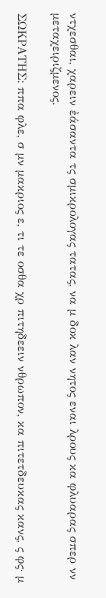ντχεσθαι, χαρειν ἐάσαντα τς σμικρολογας τατας, να μ δοκ λαν νητος εναι λρους κα φλυαρας σπερ νν μεταχειριζμενος.

ΣΩΚΡΑΤΗΣ: ππα φλε, σ μν μακριος ε, τι τε οσθα χρ πιτηδεειν νθρωπον, κα πιτετδευκας κανς, ς φς· μ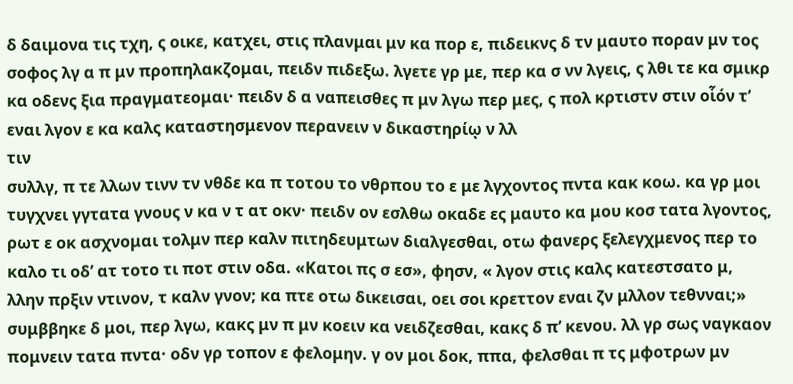δ δαιμονα τις τχη, ς οικε, κατχει, στις πλανμαι μν κα πορ ε, πιδεικνς δ τν μαυτο ποραν μν τος σοφος λγ α π μν προπηλακζομαι, πειδν πιδεξω. λγετε γρ με, περ κα σ νν λγεις, ς λθι τε κα σμικρ κα οδενς ξια πραγματεομαι· πειδν δ α ναπεισθες π μν λγω περ μες, ς πολ κρτιστν στιν οἷόν τ’ εναι λγον ε κα καλς καταστησμενον περανειν ν δικαστηρίῳ ν λλ
τιν
συλλγ, π τε λλων τινν τν νθδε κα π τοτου το νθρπου το ε με λγχοντος πντα κακ κοω. κα γρ μοι τυγχνει γγτατα γνους ν κα ν τ ατ οκν· πειδν ον εσλθω οκαδε ες μαυτο κα μου κοσ τατα λγοντος, ρωτ ε οκ ασχνομαι τολμν περ καλν πιτηδευμτων διαλγεσθαι, οτω φανερς ξελεγχμενος περ το καλο τι οδ’ ατ τοτο τι ποτ στιν οδα. «Κατοι πς σ εσ», φησν, « λγον στις καλς κατεστσατο μ, λλην πρξιν ντινον, τ καλν γνον; κα πτε οτω δικεισαι, οει σοι κρεττον εναι ζν μλλον τεθνναι;» συμββηκε δ μοι, περ λγω, κακς μν π μν κοειν κα νειδζεσθαι, κακς δ π’ κενου. λλ γρ σως ναγκαον πομνειν τατα πντα· οδν γρ τοπον ε φελομην. γ ον μοι δοκ, ππα, φελσθαι π τς μφοτρων μν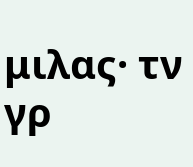μιλας· τν γρ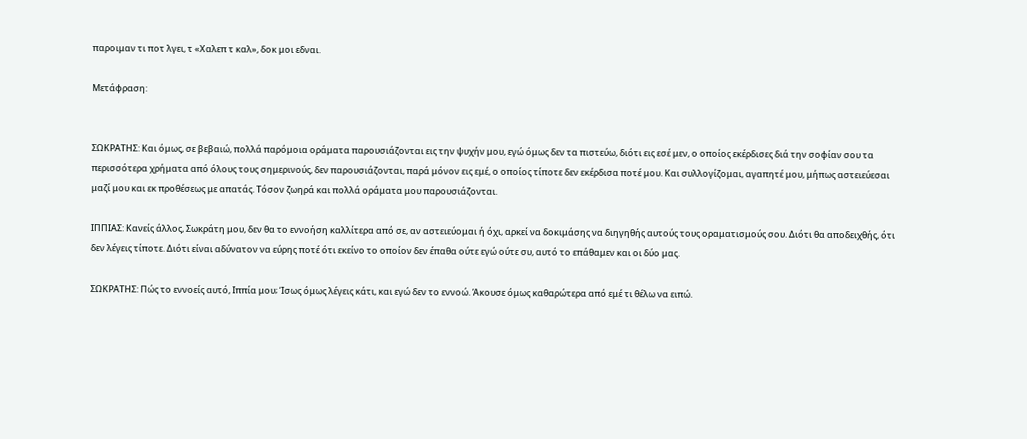παροιμαν τι ποτ λγει, τ «Χαλεπ τ καλ», δοκ μοι εδναι.

Μετάφραση:


ΣΩΚΡΑΤΗΣ: Και όμως, σε βεβαιώ, πολλά παρόμοια οράματα παρουσιάζονται εις την ψυχήν μου, εγώ όμως δεν τα πιστεύω, διότι εις εσέ μεν, ο οποίος εκέρδισες διά την σοφίαν σου τα περισσότερα χρήματα από όλους τους σημερινούς, δεν παρουσιάζονται, παρά μόνον εις εμέ, ο οποίος τίποτε δεν εκέρδισα ποτέ μου. Και συλλογίζομαι, αγαπητέ μου, μήπως αστειεύεσαι μαζί μου και εκ προθέσεως με απατάς. Τόσον ζωηρά και πολλά οράματα μου παρουσιάζονται.

ΙΠΠΙΑΣ: Κανείς άλλος, Σωκράτη μου, δεν θα το εννοήση καλλίτερα από σε, αν αστειεύομαι ή όχι, αρκεί να δοκιμάσης να διηγηθής αυτούς τους οραματισμούς σου. Διότι θα αποδειχθής, ότι δεν λέγεις τίποτε. Διότι είναι αδύνατον να εύρης ποτέ ότι εκείνο το οποίον δεν έπαθα ούτε εγώ ούτε συ, αυτό το επάθαμεν και οι δύο μας.

ΣΩΚΡΑΤΗΣ: Πώς το εννοείς αυτό, Ιππία μου; Ίσως όμως λέγεις κάτι, και εγώ δεν το εννοώ. Άκουσε όμως καθαρώτερα από εμέ τι θέλω να ειπώ.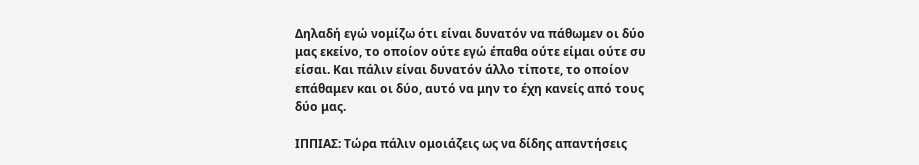Δηλαδή εγώ νομίζω ότι είναι δυνατόν να πάθωμεν οι δύο μας εκείνο, το οποίον ούτε εγώ έπαθα ούτε είμαι ούτε συ είσαι. Και πάλιν είναι δυνατόν άλλο τίποτε, το οποίον επάθαμεν και οι δύο, αυτό να μην το έχη κανείς από τους δύο μας.

ΙΠΠΙΑΣ: Τώρα πάλιν ομοιάζεις ως να δίδης απαντήσεις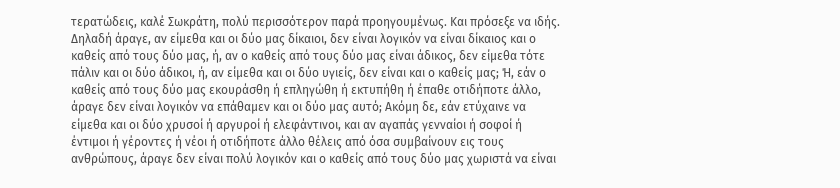τερατώδεις, καλέ Σωκράτη, πολύ περισσότερον παρά προηγουμένως. Και πρόσεξε να ιδής. Δηλαδή άραγε, αν είμεθα και οι δύο μας δίκαιοι, δεν είναι λογικόν να είναι δίκαιος και ο καθείς από τους δύο μας, ή, αν ο καθείς από τους δύο μας είναι άδικος, δεν είμεθα τότε πάλιν και οι δύο άδικοι, ή, αν είμεθα και οι δύο υγιείς, δεν είναι και ο καθείς μας; Ή, εάν ο καθείς από τους δύο μας εκουράσθη ή επληγώθη ή εκτυπήθη ή έπαθε οτιδήποτε άλλο, άραγε δεν είναι λογικόν να επάθαμεν και οι δύο μας αυτό; Ακόμη δε, εάν ετύχαινε να είμεθα και οι δύο χρυσοί ή αργυροί ή ελεφάντινοι, και αν αγαπάς γενναίοι ή σοφοί ή έντιμοι ή γέροντες ή νέοι ή οτιδήποτε άλλο θέλεις από όσα συμβαίνουν εις τους ανθρώπους, άραγε δεν είναι πολύ λογικόν και ο καθείς από τους δύο μας χωριστά να είναι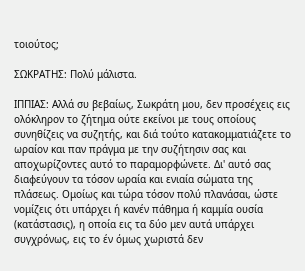τοιούτος;

ΣΩΚΡΑΤΗΣ: Πολύ μάλιστα.

ΙΠΠΙΑΣ: Αλλά συ βεβαίως, Σωκράτη μου, δεν προσέχεις εις ολόκληρον το ζήτημα ούτε εκείνοι με τους οποίους συνηθίζεις να συζητής, και διά τούτο κατακομματιάζετε το ωραίον και παν πράγμα με την συζήτησιν σας και αποχωρίζοντες αυτό το παραμορφώνετε. Δι' αυτό σας διαφεύγουν τα τόσον ωραία και ενιαία σώματα της πλάσεως. Ομοίως και τώρα τόσον πολύ πλανάσαι, ώστε νομίζεις ότι υπάρχει ή κανέν πάθημα ή καμμία ουσία (κατάστασις), η οποία εις τα δύο μεν αυτά υπάρχει συγχρόνως, εις το έν όμως χωριστά δεν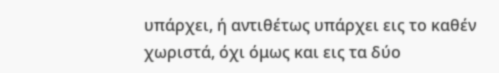υπάρχει, ή αντιθέτως υπάρχει εις το καθέν χωριστά, όχι όμως και εις τα δύο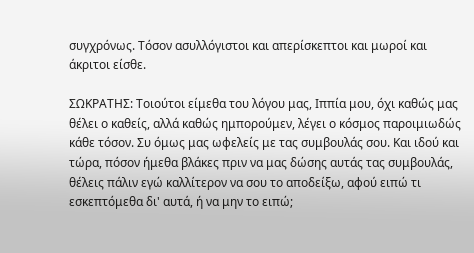συγχρόνως. Τόσον ασυλλόγιστοι και απερίσκεπτοι και μωροί και άκριτοι είσθε.

ΣΩΚΡΑΤΗΣ: Τοιούτοι είμεθα του λόγου μας, Ιππία μου, όχι καθώς μας θέλει ο καθείς, αλλά καθώς ημπορούμεν, λέγει ο κόσμος παροιμιωδώς κάθε τόσον. Συ όμως μας ωφελείς με τας συμβουλάς σου. Και ιδού και τώρα, πόσον ήμεθα βλάκες πριν να μας δώσης αυτάς τας συμβουλάς, θέλεις πάλιν εγώ καλλίτερον να σου το αποδείξω, αφού ειπώ τι εσκεπτόμεθα δι' αυτά, ή να μην το ειπώ;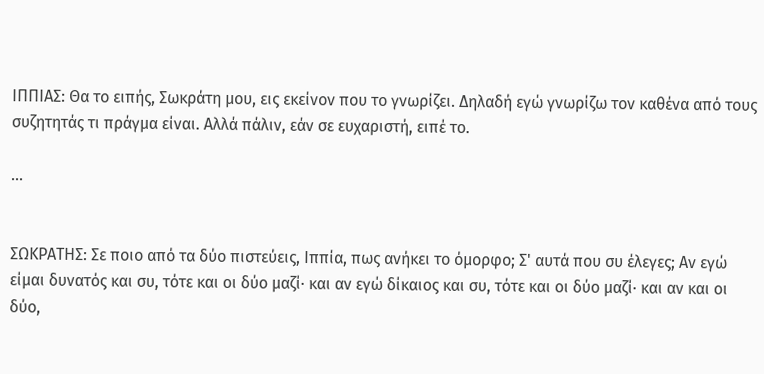ΙΠΠΙΑΣ: Θα το ειπής, Σωκράτη μου, εις εκείνον που το γνωρίζει. Δηλαδή εγώ γνωρίζω τον καθένα από τους συζητητάς τι πράγμα είναι. Αλλά πάλιν, εάν σε ευχαριστή, ειπέ το.

...


ΣΩΚΡΑΤΗΣ: Σε ποιο από τα δύο πιστεύεις, Ιππία, πως ανήκει το όμορφο; Σ' αυτά που συ έλεγες; Αν εγώ είμαι δυνατός και συ, τότε και οι δύο μαζί· και αν εγώ δίκαιος και συ, τότε και οι δύο μαζί· και αν και οι δύο,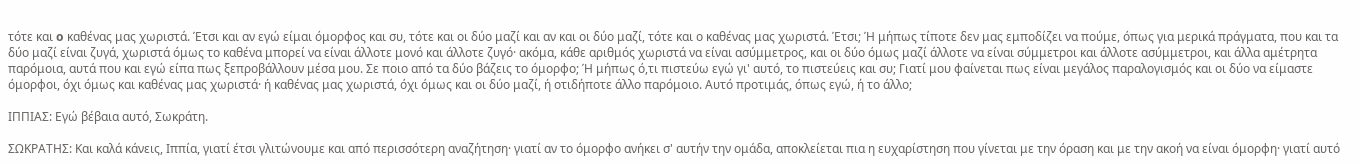τότε και o καθένας μας χωριστά. Έτσι και αν εγώ είμαι όμορφος και συ, τότε και οι δύο μαζί και αν και οι δύο μαζί, τότε και ο καθένας μας χωριστά. Έτσι; Ή μήπως τίποτε δεν μας εμποδίζει να πούμε, όπως για μερικά πράγματα, που και τα δύο μαζί είναι ζυγά, χωριστά όμως το καθένα μπορεί να είναι άλλοτε μονό και άλλοτε ζυγό· ακόμα, κάθε αριθμός χωριστά να είναι ασύμμετρος, και οι δύο όμως μαζί άλλοτε να είναι σύμμετροι και άλλοτε ασύμμετροι, και άλλα αμέτρητα παρόμοια, αυτά που και εγώ είπα πως ξεπροβάλλουν μέσα μου. Σε ποιο από τα δύο βάζεις το όμορφο; Ή μήπως ό,τι πιστεύω εγώ γι' αυτό, το πιστεύεις και συ; Γιατί μου φαίνεται πως είναι μεγάλος παραλογισμός και οι δύο να είμαστε όμορφοι, όχι όμως και καθένας μας χωριστά· ή καθένας μας χωριστά, όχι όμως και οι δύο μαζί, ή οτιδήποτε άλλο παρόμοιο. Αυτό προτιμάς, όπως εγώ, ή το άλλο;

ΙΠΠΙΑΣ: Εγώ βέβαια αυτό, Σωκράτη.

ΣΩΚΡΑΤΗΣ: Και καλά κάνεις, Ιππία, γιατί έτσι γλιτώνουμε και από περισσότερη αναζήτηση· γιατί αν το όμορφο ανήκει σ' αυτήν την ομάδα, αποκλείεται πια η ευχαρίστηση που γίνεται με την όραση και με την ακοή να είναι όμορφη· γιατί αυτό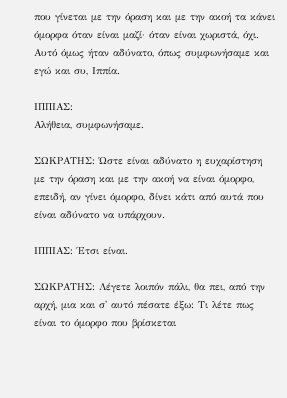που γίνεται με την όραση και με την ακοή τα κάνει όμορφα όταν είναι μαζί· όταν είναι χωριστά, όχι. Αυτό όμως ήταν αδύνατο, όπως συμφωνήσαμε και εγώ και συ, Ιππία.

ΙΠΠΙΑΣ:
Αλήθεια, συμφωνήσαμε.

ΣΩΚΡΑΤΗΣ: Ώστε είναι αδύνατο η ευχαρίστηση με την όραση και με την ακοή να είναι όμορφο, επειδή, αν γίνει όμορφο, δίνει κάτι από αυτά που είναι αδύνατο να υπάρχουν.

ΙΠΠΙΑΣ: Έτσι είναι.

ΣΩΚΡΑΤΗΣ: Λέγετε λοιπόν πάλι, θα πει, από την αρχή, μια και σ' αυτό πέσατε έξω: Τι λέτε πως είναι το όμορφο που βρίσκεται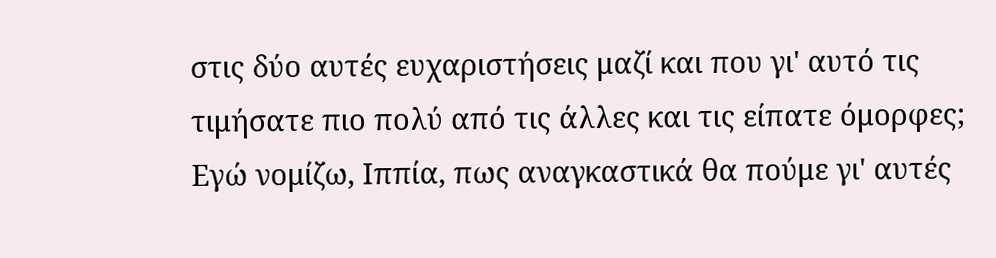στις δύο αυτές ευχαριστήσεις μαζί και που γι' αυτό τις τιμήσατε πιο πολύ από τις άλλες και τις είπατε όμορφες; Εγώ νομίζω, Ιππία, πως αναγκαστικά θα πούμε γι' αυτές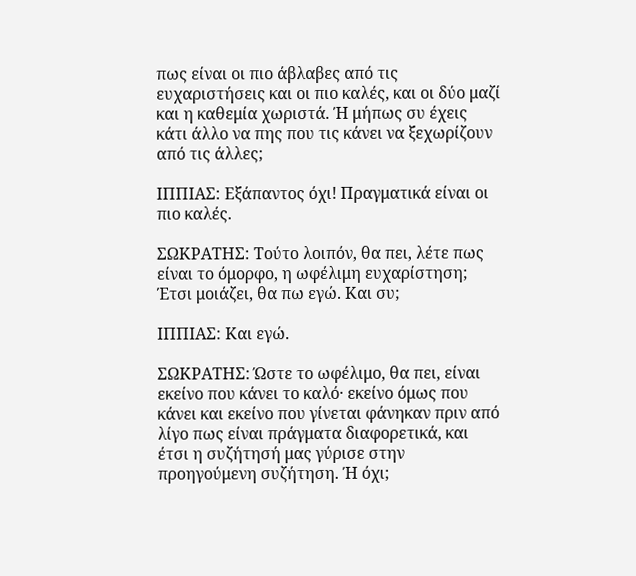πως είναι οι πιο άβλαβες από τις ευχαριστήσεις και οι πιο καλές, και οι δύο μαζί και η καθεμία χωριστά. Ή μήπως συ έχεις κάτι άλλο να πης που τις κάνει να ξεχωρίζουν από τις άλλες;

ΙΠΠΙΑΣ: Εξάπαντος όχι! Πραγματικά είναι οι πιο καλές.

ΣΩΚΡΑΤΗΣ: Τούτο λοιπόν, θα πει, λέτε πως είναι το όμορφο, η ωφέλιμη ευχαρίστηση; Έτσι μοιάζει, θα πω εγώ. Και συ;

ΙΠΠΙΑΣ: Και εγώ.

ΣΩΚΡΑΤΗΣ: Ώστε το ωφέλιμο, θα πει, είναι εκείνο που κάνει το καλό· εκείνο όμως που κάνει και εκείνο που γίνεται φάνηκαν πριν από λίγο πως είναι πράγματα διαφορετικά, και έτσι η συζήτησή μας γύρισε στην προηγούμενη συζήτηση. Ή όχι;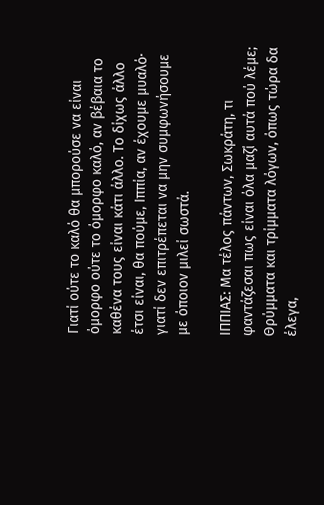Γιατί ούτε το καλό θα μπορούσε να είναι όμορφο ούτε το όμορφο καλό, αν βέβαια το καθένα τους είναι κάτι άλλο. Το δίχως άλλο έτσι είναι, θα πούμε, Ιππία, αν έχουμε μυαλό· γιατί δεν επιτρέπεται να μην συμφωνήσουμε με όποιον μιλεί σωστά.

ΙΠΠΙΑΣ: Μα τέλος πάντων, Σωκράτη, τι φαντάζεσαι πως είναι όλα μαζί αυτά πού λέμε; Θρύμματα και τρίμματα λόγων, όπως τώρα δα έλεγα,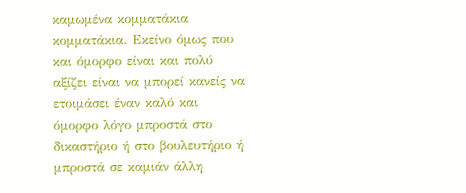καμωμένα κομματάκια κομματάκια. Εκείνο όμως που και όμορφο είναι και πολύ αξίζει είναι να μπορεί κανείς να ετοιμάσει έναν καλό και όμορφο λόγο μπροστά στο δικαστήριο ή στο βουλευτήριο ή μπροστά σε καμιάν άλλη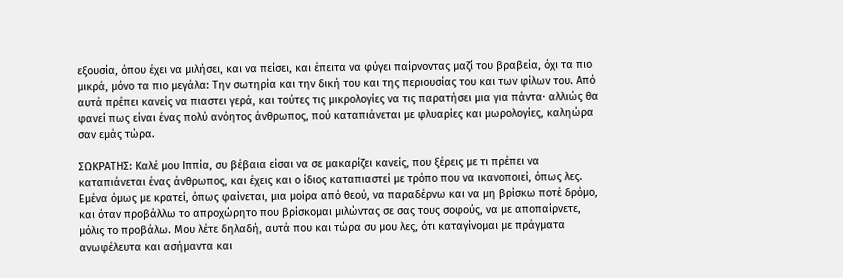εξουσία, όπου έχει να μιλήσει, και να πείσει, και έπειτα να φύγει παίρνοντας μαζί του βραβεία, όχι τα πιο μικρά, μόνο τα πιο μεγάλα: Την σωτηρία και την δική του και της περιουσίας του και των φίλων του. Από αυτά πρέπει κανείς να πιαστει γερά, και τούτες τις μικρολογίες να τις παρατήσει μια για πάντα· αλλιώς θα φανεί πως είναι ένας πολύ ανόητος άνθρωπος, πού καταπιάνεται με φλυαρίες και μωρολογίες, καληώρα σαν εμάς τώρα.

ΣΩΚΡΑΤΗΣ: Καλέ μου Ιππία, συ βέβαια είσαι να σε μακαρίζει κανείς, που ξέρεις με τι πρέπει να καταπιάνεται ένας άνθρωπος, και έχεις και ο ίδιος καταπιαστεί με τρόπο που να ικανοποιεί, όπως λες. Εμένα όμως με κρατεί, όπως φαίνεται, μια μοίρα από θεού, να παραδέρνω και να μη βρίσκω ποτέ δρόμο, και όταν προβάλλω το απροχώρητο που βρίσκομαι μιλώντας σε σας τους σοφούς, να με αποπαίρνετε, μόλις το προβάλω. Μου λέτε δηλαδή, αυτά που και τώρα συ μου λες, ότι καταγίνομαι με πράγματα ανωφέλευτα και ασήμαντα και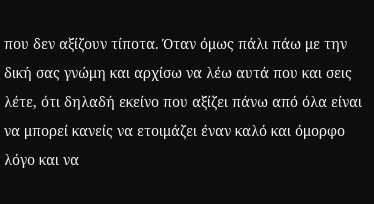που δεν αξίζουν τίποτα. Όταν όμως πάλι πάω με την δική σας γνώμη και αρχίσω να λέω αυτά που και σεις λέτε, ότι δηλαδή εκείνο που αξίζει πάνω από όλα είναι να μπορεί κανείς να ετοιμάζει έναν καλό και όμορφο λόγο και να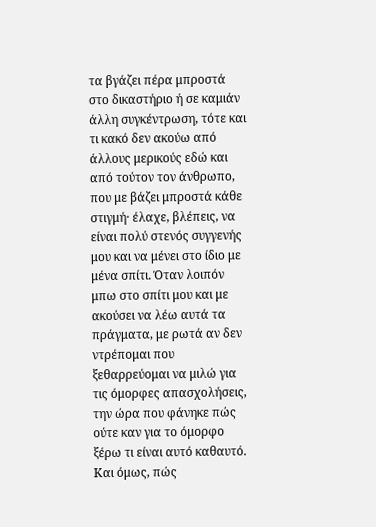τα βγάζει πέρα μπροστά στο δικαστήριο ή σε καμιάν άλλη συγκέντρωση, τότε και τι κακό δεν ακούω από άλλους μερικούς εδώ και από τούτον τον άνθρωπο, που με βάζει μπροστά κάθε στιγμή· έλαχε, βλέπεις, να είναι πολύ στενός συγγενής μου και να μένει στο ίδιο με μένα σπίτι. Όταν λοιπόν μπω στο σπίτι μου και με ακούσει να λέω αυτά τα πράγματα, με ρωτά αν δεν ντρέπομαι που ξεθαρρεύομαι να μιλώ για τις όμορφες απασχολήσεις, την ώρα που φάνηκε πώς ούτε καν για το όμορφο ξέρω τι είναι αυτό καθαυτό. Και όμως, πώς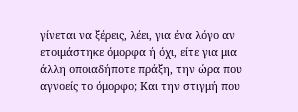γίνεται να ξέρεις, λέει, για ένα λόγο αν ετοιμάστηκε όμορφα ή όχι, είτε για μια άλλη οποιαδήποτε πράξη, την ώρα που αγνοείς το όμορφο; Και την στιγμή που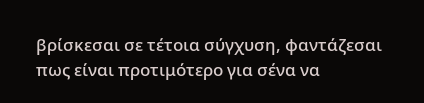βρίσκεσαι σε τέτοια σύγχυση, φαντάζεσαι πως είναι προτιμότερο για σένα να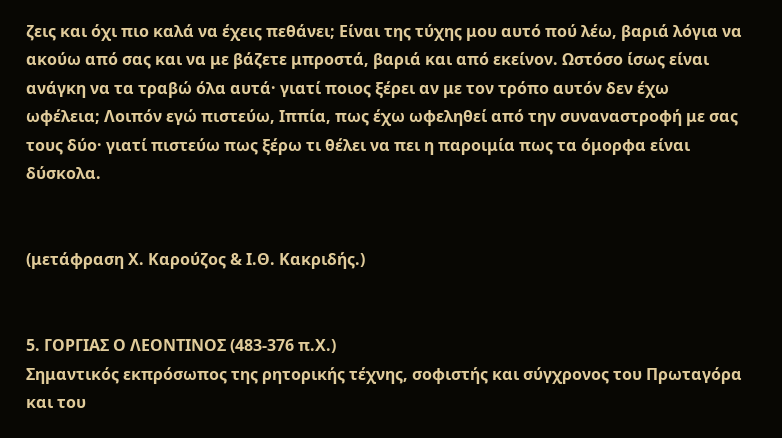ζεις και όχι πιο καλά να έχεις πεθάνει; Είναι της τύχης μου αυτό πού λέω, βαριά λόγια να ακούω από σας και να με βάζετε μπροστά, βαριά και από εκείνον. Ωστόσο ίσως είναι ανάγκη να τα τραβώ όλα αυτά· γιατί ποιος ξέρει αν με τον τρόπο αυτόν δεν έχω ωφέλεια; Λοιπόν εγώ πιστεύω, Ιππία, πως έχω ωφεληθεί από την συναναστροφή με σας τους δύο· γιατί πιστεύω πως ξέρω τι θέλει να πει η παροιμία πως τα όμορφα είναι δύσκολα.


(μετάφραση Χ. Καρούζος & Ι.Θ. Κακριδής.)


5. ΓΟΡΓΙΑΣ Ο ΛΕΟΝΤΙΝΟΣ (483-376 π.Χ.)
Σημαντικός εκπρόσωπος της ρητορικής τέχνης, σοφιστής και σύγχρονος του Πρωταγόρα και του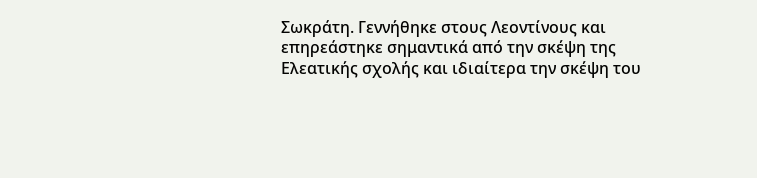Σωκράτη. Γεννήθηκε στους Λεοντίνους και επηρεάστηκε σημαντικά από την σκέψη της Ελεατικής σχολής και ιδιαίτερα την σκέψη του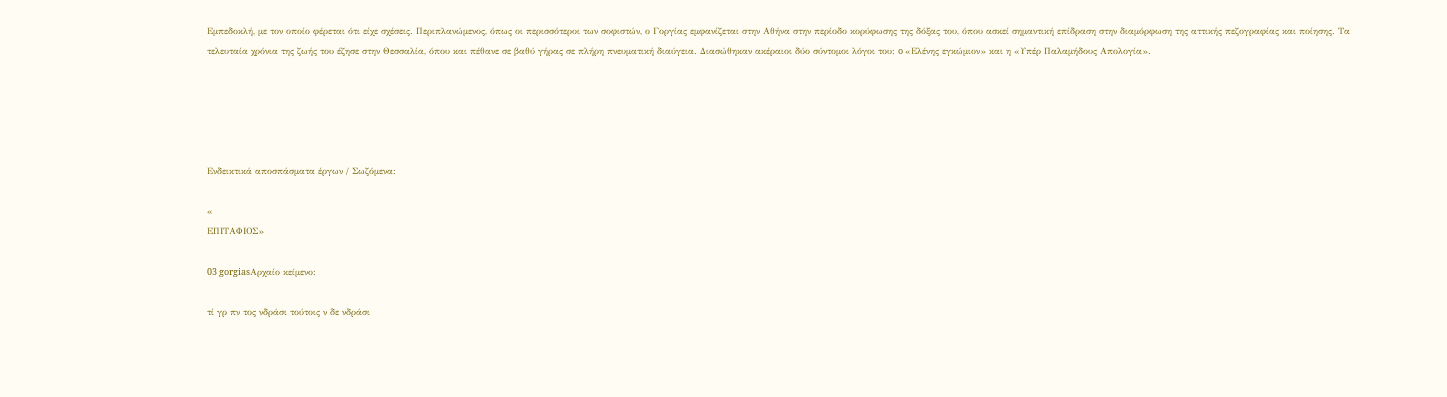Εμπεδοκλή, με τον οποίο φέρεται ότι είχε σχέσεις. Περιπλανώμενος, όπως οι περισσότεροι των σοφιστών, ο Γοργίας εμφανίζεται στην Αθήνα στην περίοδο κορύφωσης της δόξας του, όπου ασκεί σημαντική επίδραση στην διαμόρφωση της αττικής πεζογραφίας και ποίησης. Τα τελευταία χρόνια της ζωής του έζησε στην Θεσσαλία, όπου και πέθανε σε βαθύ γήρας σε πλήρη πνευματική διαύγεια. Διασώθηκαν ακέραιοι δύο σύντομοι λόγοι του: o «Ελένης εγκώμιον» και η «Υπέρ Παλαμήδους Απολογία».





Ενδεικτικά αποσπάσματα έργων / Σωζόμενα:

«
ΕΠΙΤΑΦΙΟΣ»

03 gorgiasΑρχαίο κείμενο:

τί γρ πν τος νδράσι τούτοις ν δε νδράσι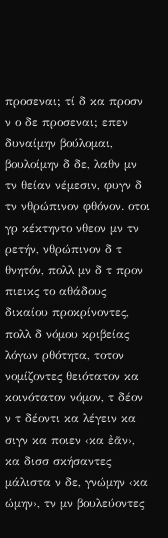προσεναι; τί δ κα προσν ν ο δε προσεναι; επεν δυναίμην βούλομαι, βουλοίμην δ δε, λαθν μν τν θείαν νέμεσιν, φυγν δ τν νθρώπινον φθόνον. οτοι γρ κέκτηντο νθεον μν τν ρετήν, νθρώπινον δ τ θνητόν, πολλ μν δ τ προν πιεικς το αθάδους δικαίου προκρίνοντες, πολλ δ νόμου κριβείας λόγων ρθότητα, τοτον νομίζοντες θειότατον κα κοινότατον νόμον, τ δέον ν τ δέοντι κα λέγειν κα σιγν κα ποιεν ‹κα ἐᾶν›, κα δισσ σκήσαντες μάλιστα ν δε, γνώμην ‹κα ώμην›, τν μν βουλεύοντες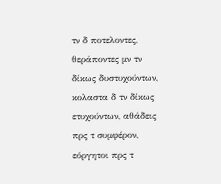τν δ ποτελοντες, θεράποντες μν τν δίκως δυστυχούντων, κολαστα δ τν δίκως ετυχούντων, αθάδεις πρς τ συμφέρον, εόργητοι πρς τ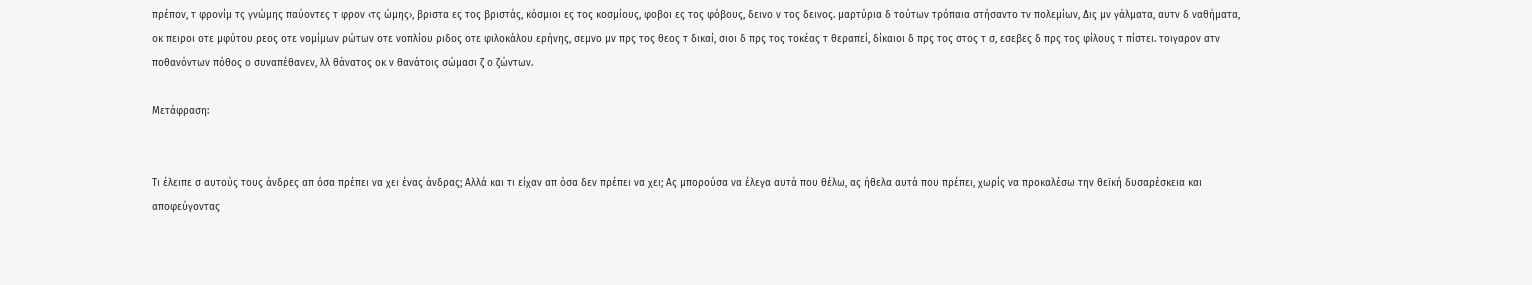πρέπον, τ φρονίμ τς γνώμης παύοντες τ φρον ‹τς ώμης›, βριστα ες τος βριστάς, κόσμιοι ες τος κοσμίους, φοβοι ες τος φόβους, δεινο ν τος δεινος. μαρτύρια δ τούτων τρόπαια στήσαντο τν πολεμίων, Δις μν γάλματα, αυτν δ ναθήματα, οκ πειροι οτε μφύτου ρεος οτε νομίμων ρώτων οτε νοπλίου ριδος οτε φιλοκάλου ερήνης, σεμνο μν πρς τος θεος τ δικαί, σιοι δ πρς τος τοκέας τ θεραπεί, δίκαιοι δ πρς τος στος τ σ, εσεβες δ πρς τος φίλους τ πίστει. τοιγαρον ατν ποθανόντων πόθος ο συναπέθανεν, λλ θάνατος οκ ν θανάτοις σώμασι ζ ο ζώντων.

Μετάφραση:


Tι έλειπε σ αυτούς τους άνδρες απ όσα πρέπει να χει ένας άνδρας; Αλλά και τι είχαν απ όσα δεν πρέπει να χει; Ας μπορούσα να έλεγα αυτά που θέλω, ας ήθελα αυτά που πρέπει, χωρίς να προκαλέσω την θεϊκή δυσαρέσκεια και αποφεύγοντας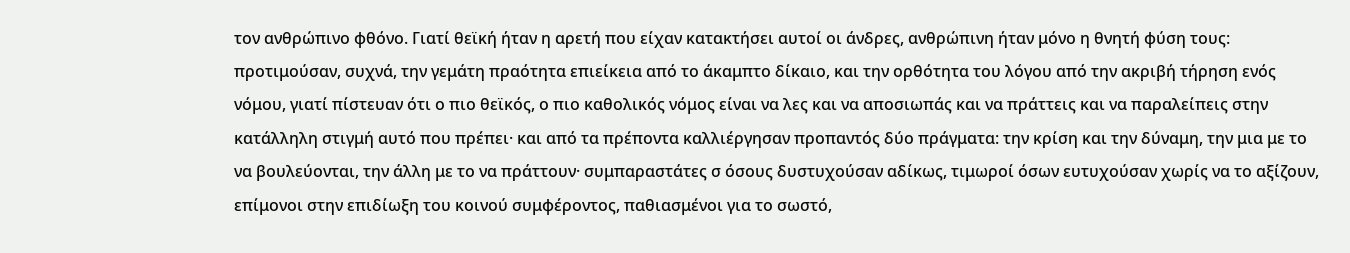τον ανθρώπινο φθόνο. Γιατί θεϊκή ήταν η αρετή που είχαν κατακτήσει αυτοί οι άνδρες, ανθρώπινη ήταν μόνο η θνητή φύση τους: προτιμούσαν, συχνά, την γεμάτη πραότητα επιείκεια από το άκαμπτο δίκαιο, και την ορθότητα του λόγου από την ακριβή τήρηση ενός νόμου, γιατί πίστευαν ότι ο πιο θεϊκός, ο πιο καθολικός νόμος είναι να λες και να αποσιωπάς και να πράττεις και να παραλείπεις στην κατάλληλη στιγμή αυτό που πρέπει· και από τα πρέποντα καλλιέργησαν προπαντός δύο πράγματα: την κρίση και την δύναμη, την μια με το να βουλεύονται, την άλλη με το να πράττουν· συμπαραστάτες σ όσους δυστυχούσαν αδίκως, τιμωροί όσων ευτυχούσαν χωρίς να το αξίζουν, επίμονοι στην επιδίωξη του κοινού συμφέροντος, παθιασμένοι για το σωστό,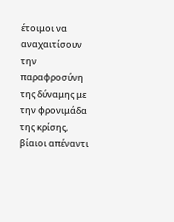έτοιμοι να αναχαιτίσουν την παραφροσύνη της δύναμης με την φρονιμάδα της κρίσης, βίαιοι απέναντι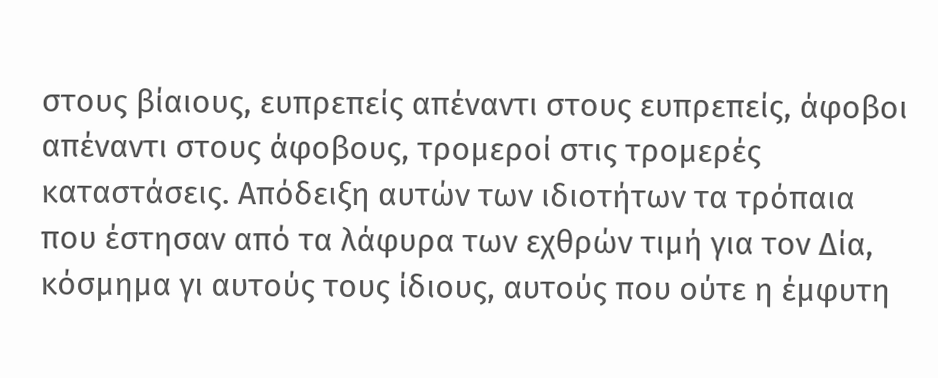στους βίαιους, ευπρεπείς απέναντι στους ευπρεπείς, άφοβοι απέναντι στους άφοβους, τρομεροί στις τρομερές καταστάσεις. Απόδειξη αυτών των ιδιοτήτων τα τρόπαια που έστησαν από τα λάφυρα των εχθρών τιμή για τον Δία, κόσμημα γι αυτούς τους ίδιους, αυτούς που ούτε η έμφυτη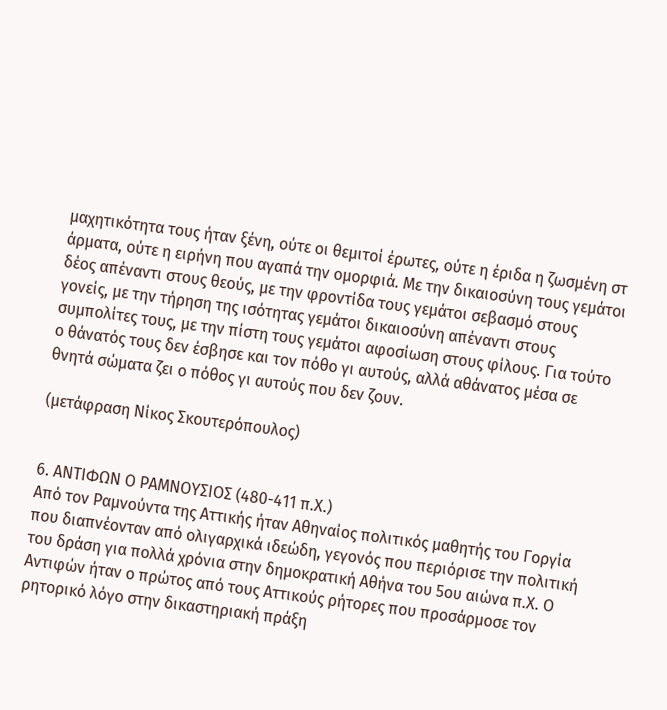μαχητικότητα τους ήταν ξένη, ούτε οι θεμιτοί έρωτες, ούτε η έριδα η ζωσμένη στ άρματα, ούτε η ειρήνη που αγαπά την ομορφιά. Με την δικαιοσύνη τους γεμάτοι δέος απέναντι στους θεούς, με την φροντίδα τους γεμάτοι σεβασμό στους γονείς, με την τήρηση της ισότητας γεμάτοι δικαιοσύνη απέναντι στους συμπολίτες τους, με την πίστη τους γεμάτοι αφοσίωση στους φίλους. Για τούτο ο θάνατός τους δεν έσβησε και τον πόθο γι αυτούς, αλλά αθάνατος μέσα σε θνητά σώματα ζει ο πόθος γι αυτούς που δεν ζουν.

(μετάφραση Νίκος Σκουτερόπουλος)


6. ΑΝΤΙΦΩΝ Ο ΡΑΜΝΟΥΣΙΟΣ (480-411 π.Χ.)
Από τον Ραμνούντα της Αττικής ήταν Αθηναίος πολιτικός μαθητής του Γοργία που διαπνέονταν από ολιγαρχικά ιδεώδη, γεγονός που περιόρισε την πολιτική του δράση για πολλά χρόνια στην δημοκρατική Αθήνα του 5ου αιώνα π.Χ. Ο Αντιφών ήταν ο πρώτος από τους Αττικούς ρήτορες που προσάρμοσε τον ρητορικό λόγο στην δικαστηριακή πράξη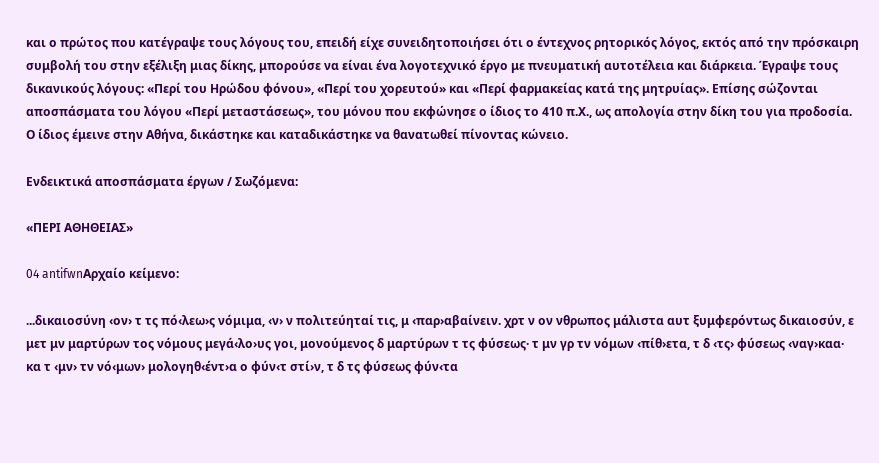και ο πρώτος που κατέγραψε τους λόγους του, επειδή είχε συνειδητοποιήσει ότι ο έντεχνος ρητορικός λόγος, εκτός από την πρόσκαιρη συμβολή του στην εξέλιξη μιας δίκης, μπορούσε να είναι ένα λογοτεχνικό έργο με πνευματική αυτοτέλεια και διάρκεια. Έγραψε τους δικανικούς λόγους: «Περί του Ηρώδου φόνου», «Περί του χορευτού» και «Περί φαρμακείας κατά της μητρυίας». Επίσης σώζονται αποσπάσματα του λόγου «Περί μεταστάσεως», του μόνου που εκφώνησε ο ίδιος το 410 π.Χ., ως απολογία στην δίκη του για προδοσία. Ο ίδιος έμεινε στην Αθήνα, δικάστηκε και καταδικάστηκε να θανατωθεί πίνοντας κώνειο.

Ενδεικτικά αποσπάσματα έργων / Σωζόμενα:

«ΠΕΡΙ ΑΘΗΘΕΙΑΣ»

04 antifwnΑρχαίο κείμενο:

...δικαιοσύνη ‹ον› τ τς πό‹λεω›ς νόμιμα, ‹ν› ν πολιτεύηταί τις, μ ‹παρ›αβαίνειν. χρτ ν ον νθρωπος μάλιστα αυτ ξυμφερόντως δικαιοσύν, ε μετ μν μαρτύρων τος νόμους μεγά‹λο›υς γοι, μονούμενος δ μαρτύρων τ τς φύσεως· τ μν γρ τν νόμων ‹πίθ›ετα, τ δ ‹τς› φύσεως ‹ναγ›καα· κα τ ‹μν› τν νό‹μων› μολογηθ‹έντ›α ο φύν‹τ στί›ν, τ δ τς φύσεως φύν‹τα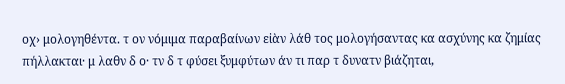οχ› μολογηθέντα. τ ον νόμιμα παραβαίνων εἰὰν λάθ τος μολογήσαντας κα ασχύνης κα ζημίας πήλλακται· μ λαθν δ ο· τν δ τ φύσει ξυμφύτων άν τι παρ τ δυνατν βιάζηται,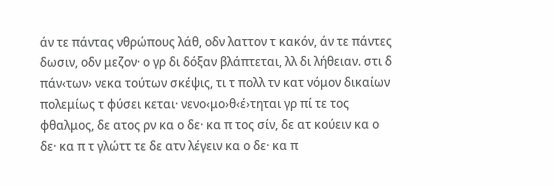άν τε πάντας νθρώπους λάθ, οδν λαττον τ κακόν, άν τε πάντες δωσιν, οδν μεζον· ο γρ δι δόξαν βλάπτεται, λλ δι λήθειαν. στι δ πάν‹των› νεκα τούτων σκέψις, τι τ πολλ τν κατ νόμον δικαίων πολεμίως τ φύσει κεται· νενο‹μο›θ‹έ›τηται γρ πί τε τος φθαλμος, δε ατος ρν κα ο δε· κα π τος σίν, δε ατ κούειν κα ο δε· κα π τ γλώττ τε δε ατν λέγειν κα ο δε· κα π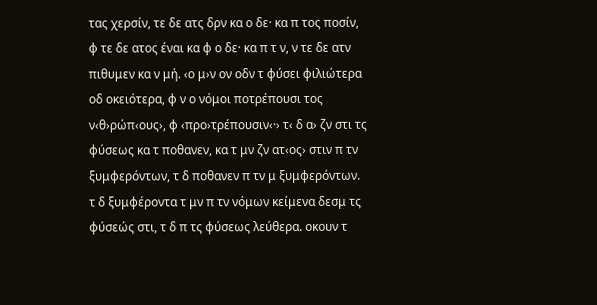τας χερσίν, τε δε ατς δρν κα ο δε· κα π τος ποσίν, φ τε δε ατος έναι κα φ ο δε· κα π τ ν, ν τε δε ατν πιθυμεν κα ν μή. ‹ο μ›ν ον οδν τ φύσει φιλιώτερα οδ οκειότερα, φ ν ο νόμοι ποτρέπουσι τος ν‹θ›ρώπ‹ους›, φ ‹προ›τρέπουσιν‹·› τ‹ δ α› ζν στι τς φύσεως κα τ ποθανεν, κα τ μν ζν ατ‹ος› στιν π τν ξυμφερόντων, τ δ ποθανεν π τν μ ξυμφερόντων. τ δ ξυμφέροντα τ μν π τν νόμων κείμενα δεσμ τς φύσεώς στι, τ δ π τς φύσεως λεύθερα. οκουν τ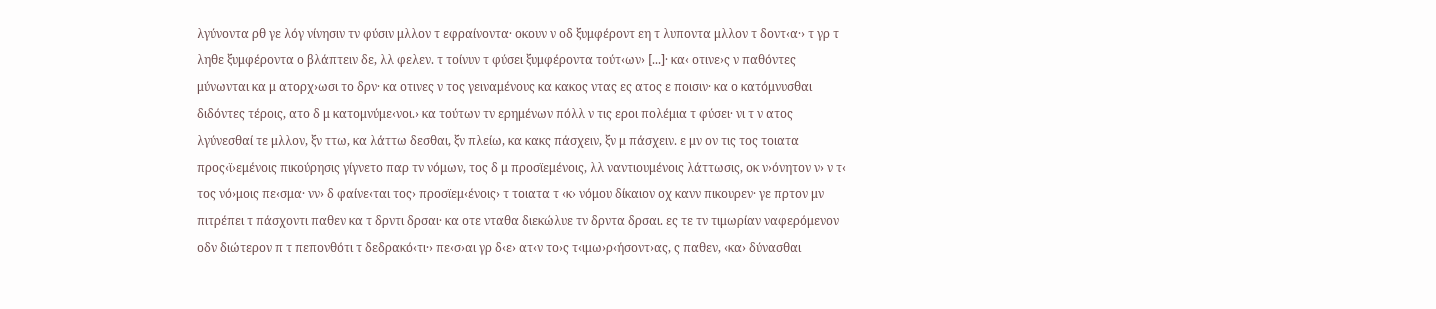λγύνοντα ρθ γε λόγ νίνησιν τν φύσιν μλλον τ εφραίνοντα· οκουν ν οδ ξυμφέροντ εη τ λυποντα μλλον τ δοντ‹α·› τ γρ τ ληθε ξυμφέροντα ο βλάπτειν δε, λλ φελεν. τ τοίνυν τ φύσει ξυμφέροντα τούτ‹ων› [...]· κα‹ οτινε›ς ν παθόντες μύνωνται κα μ ατορχ›ωσι το δρν· κα οτινες ν τος γειναμένους κα κακος ντας ες ατος ε ποισιν· κα ο κατόμνυσθαι διδόντες τέροις, ατο δ μ κατομνύμε‹νοι.› κα τούτων τν ερημένων πόλλ ν τις εροι πολέμια τ φύσει· νι τ ν ατος λγύνεσθαί τε μλλον, ξν ττω, κα λάττω δεσθαι, ξν πλείω, κα κακς πάσχειν, ξν μ πάσχειν. ε μν ον τις τος τοιατα προς‹ϊ›εμένοις πικούρησις γίγνετο παρ τν νόμων, τος δ μ προσϊεμένοις, λλ ναντιουμένοις λάττωσις, οκ ν›όνητον ν› ν τ‹ τος νό›μοις πε‹σμα· νν› δ φαίνε‹ται τος› προσϊεμ‹ένοις› τ τοιατα τ ‹κ› νόμου δίκαιον οχ κανν πικουρεν· γε πρτον μν πιτρέπει τ πάσχοντι παθεν κα τ δρντι δρσαι· κα οτε νταθα διεκώλυε τν δρντα δρσαι. ες τε τν τιμωρίαν ναφερόμενον οδν διώτερον π τ πεπονθότι τ δεδρακό‹τι·› πε‹σ›αι γρ δ‹ε› ατ‹ν το›ς τ‹ιμω›ρ‹ήσοντ›ας, ς παθεν, ‹κα› δύνασθαι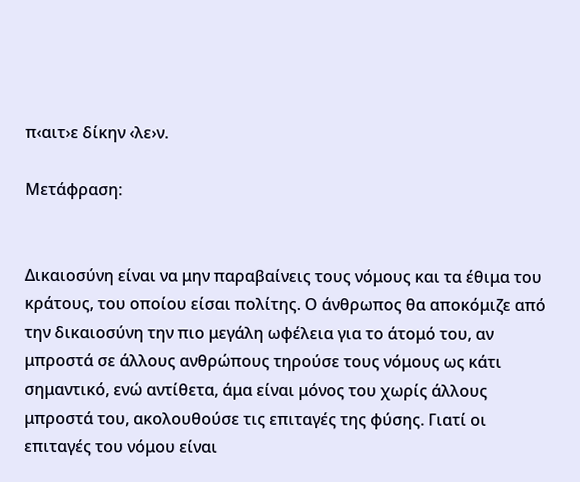π‹αιτ›ε δίκην ‹λε›ν.

Μετάφραση:


Δικαιοσύνη είναι να μην παραβαίνεις τους νόμους και τα έθιμα του κράτους, του οποίου είσαι πολίτης. Ο άνθρωπος θα αποκόμιζε από την δικαιοσύνη την πιο μεγάλη ωφέλεια για το άτομό του, αν μπροστά σε άλλους ανθρώπους τηρούσε τους νόμους ως κάτι σημαντικό, ενώ αντίθετα, άμα είναι μόνος του χωρίς άλλους μπροστά του, ακολουθούσε τις επιταγές της φύσης. Γιατί οι επιταγές του νόμου είναι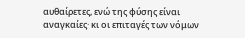αυθαίρετες, ενώ της φύσης είναι αναγκαίες· κι οι επιταγές των νόμων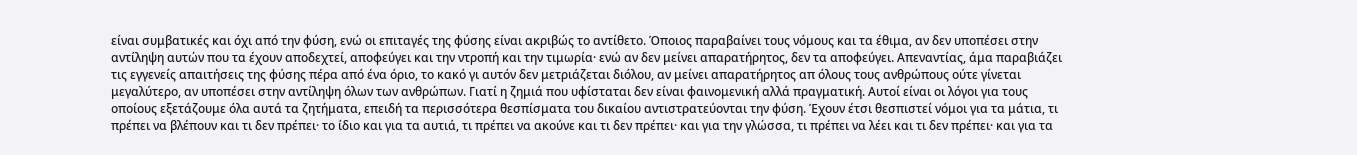είναι συμβατικές και όχι από την φύση, ενώ οι επιταγές της φύσης είναι ακριβώς το αντίθετο. Όποιος παραβαίνει τους νόμους και τα έθιμα, αν δεν υποπέσει στην αντίληψη αυτών που τα έχουν αποδεχτεί, αποφεύγει και την ντροπή και την τιμωρία· ενώ αν δεν μείνει απαρατήρητος, δεν τα αποφεύγει. Απεναντίας, άμα παραβιάζει τις εγγενείς απαιτήσεις της φύσης πέρα από ένα όριο, το κακό γι αυτόν δεν μετριάζεται διόλου, αν μείνει απαρατήρητος απ όλους τους ανθρώπους ούτε γίνεται μεγαλύτερο, αν υποπέσει στην αντίληψη όλων των ανθρώπων. Γιατί η ζημιά που υφίσταται δεν είναι φαινομενική αλλά πραγματική. Αυτοί είναι οι λόγοι για τους οποίους εξετάζουμε όλα αυτά τα ζητήματα, επειδή τα περισσότερα θεσπίσματα του δικαίου αντιστρατεύονται την φύση. Έχουν έτσι θεσπιστεί νόμοι για τα μάτια, τι πρέπει να βλέπουν και τι δεν πρέπει· το ίδιο και για τα αυτιά, τι πρέπει να ακούνε και τι δεν πρέπει· και για την γλώσσα, τι πρέπει να λέει και τι δεν πρέπει· και για τα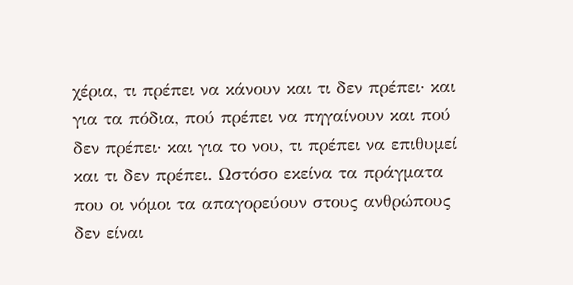χέρια, τι πρέπει να κάνουν και τι δεν πρέπει· και για τα πόδια, πού πρέπει να πηγαίνουν και πού δεν πρέπει· και για το νου, τι πρέπει να επιθυμεί και τι δεν πρέπει. Ωστόσο εκείνα τα πράγματα που οι νόμοι τα απαγορεύουν στους ανθρώπους δεν είναι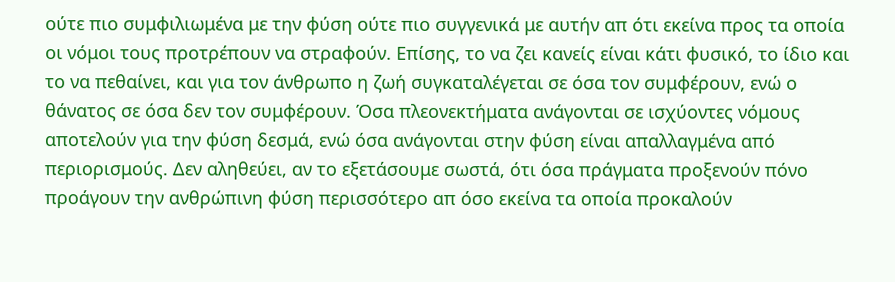ούτε πιο συμφιλιωμένα με την φύση ούτε πιο συγγενικά με αυτήν απ ότι εκείνα προς τα οποία οι νόμοι τους προτρέπουν να στραφούν. Επίσης, το να ζει κανείς είναι κάτι φυσικό, το ίδιο και το να πεθαίνει, και για τον άνθρωπο η ζωή συγκαταλέγεται σε όσα τον συμφέρουν, ενώ ο θάνατος σε όσα δεν τον συμφέρουν. Όσα πλεονεκτήματα ανάγονται σε ισχύοντες νόμους αποτελούν για την φύση δεσμά, ενώ όσα ανάγονται στην φύση είναι απαλλαγμένα από περιορισμούς. Δεν αληθεύει, αν το εξετάσουμε σωστά, ότι όσα πράγματα προξενούν πόνο προάγουν την ανθρώπινη φύση περισσότερο απ όσο εκείνα τα οποία προκαλούν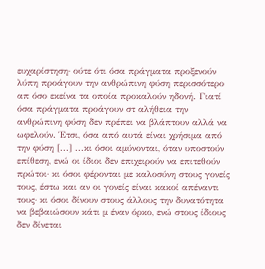ευχαρίστηση· ούτε ότι όσα πράγματα προξενούν λύπη προάγουν την ανθρώπινη φύση περισσότερο απ όσο εκείνα τα οποία προκαλούν ηδονή. Γιατί όσα πράγματα προάγουν στ αλήθεια την ανθρώπινη φύση δεν πρέπει να βλάπτουν αλλά να ωφελούν. Έτσι, όσα από αυτά είναι χρήσιμα από την φύση [...] ...κι όσοι αμύνονται, όταν υποστούν επίθεση, ενώ οι ίδιοι δεν επιχειρούν να επιτεθούν πρώτοι· κι όσοι φέρονται με καλοσύνη στους γονείς τους, έστω και αν οι γονείς είναι κακοί απέναντι τους· κι όσοι δίνουν στους άλλους την δυνατότητα να βεβαιώσουν κάτι μ έναν όρκο, ενώ στους ίδιους δεν δίνεται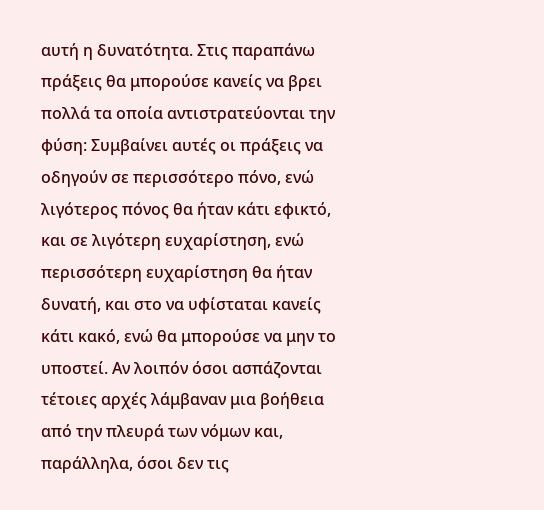αυτή η δυνατότητα. Στις παραπάνω πράξεις θα μπορούσε κανείς να βρει πολλά τα οποία αντιστρατεύονται την φύση: Συμβαίνει αυτές οι πράξεις να οδηγούν σε περισσότερο πόνο, ενώ λιγότερος πόνος θα ήταν κάτι εφικτό, και σε λιγότερη ευχαρίστηση, ενώ περισσότερη ευχαρίστηση θα ήταν δυνατή, και στο να υφίσταται κανείς κάτι κακό, ενώ θα μπορούσε να μην το υποστεί. Αν λοιπόν όσοι ασπάζονται τέτοιες αρχές λάμβαναν μια βοήθεια από την πλευρά των νόμων και, παράλληλα, όσοι δεν τις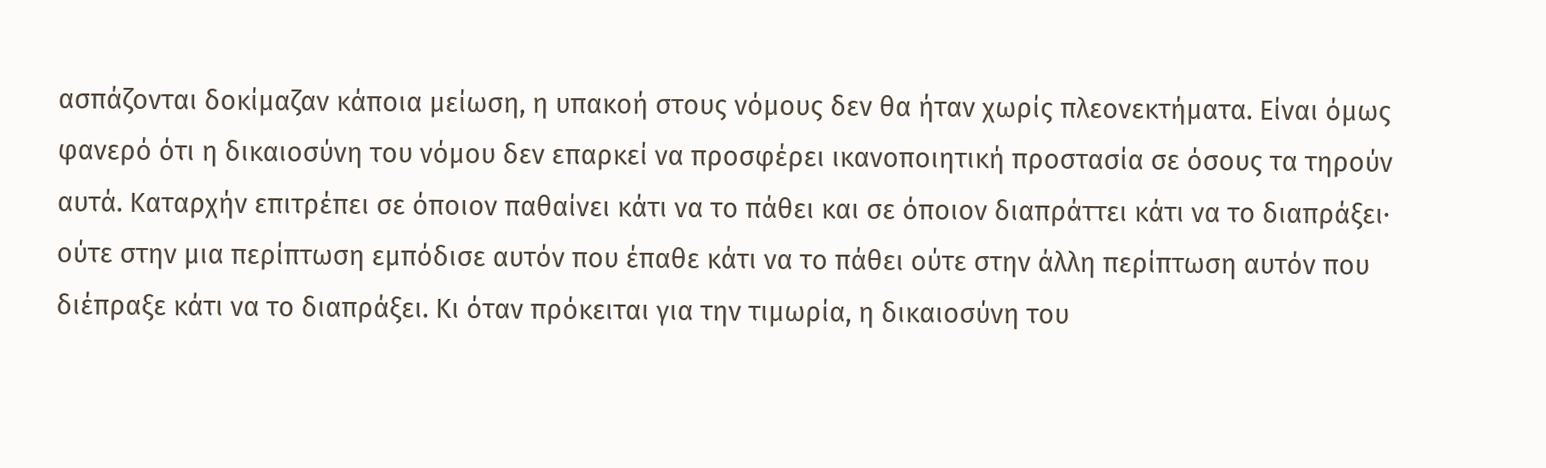ασπάζονται δοκίμαζαν κάποια μείωση, η υπακοή στους νόμους δεν θα ήταν χωρίς πλεονεκτήματα. Είναι όμως φανερό ότι η δικαιοσύνη του νόμου δεν επαρκεί να προσφέρει ικανοποιητική προστασία σε όσους τα τηρούν αυτά. Καταρχήν επιτρέπει σε όποιον παθαίνει κάτι να το πάθει και σε όποιον διαπράττει κάτι να το διαπράξει· ούτε στην μια περίπτωση εμπόδισε αυτόν που έπαθε κάτι να το πάθει ούτε στην άλλη περίπτωση αυτόν που διέπραξε κάτι να το διαπράξει. Κι όταν πρόκειται για την τιμωρία, η δικαιοσύνη του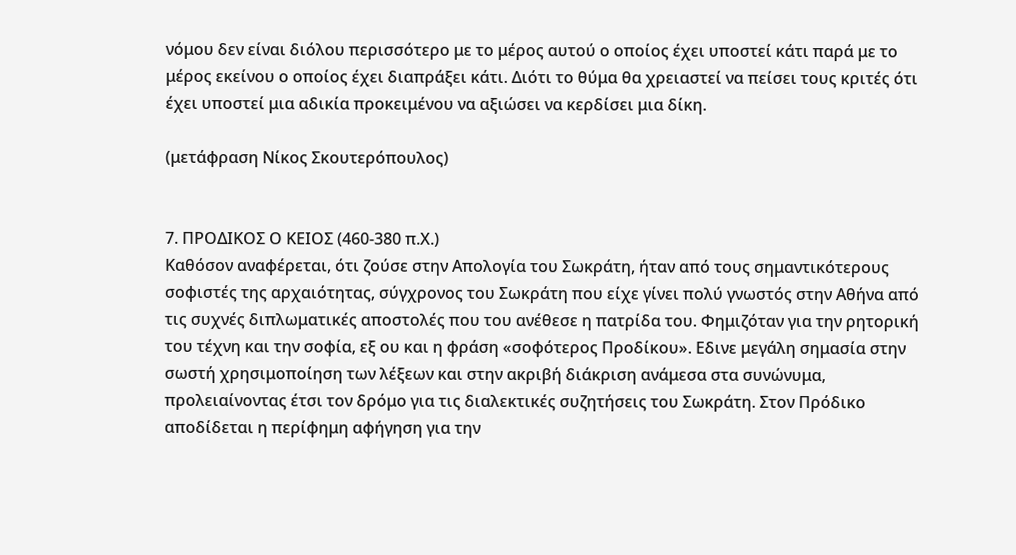νόμου δεν είναι διόλου περισσότερο με το μέρος αυτού ο οποίος έχει υποστεί κάτι παρά με το μέρος εκείνου ο οποίος έχει διαπράξει κάτι. Διότι το θύμα θα χρειαστεί να πείσει τους κριτές ότι έχει υποστεί μια αδικία προκειμένου να αξιώσει να κερδίσει μια δίκη.

(μετάφραση Νίκος Σκουτερόπουλος)


7. ΠΡΟΔΙΚΟΣ Ο ΚΕΙΟΣ (460-380 π.Χ.)
Καθόσον αναφέρεται, ότι ζούσε στην Απολογία του Σωκράτη, ήταν από τους σημαντικότερους σοφιστές της αρχαιότητας, σύγχρονος του Σωκράτη που είχε γίνει πολύ γνωστός στην Αθήνα από τις συχνές διπλωματικές αποστολές που του ανέθεσε η πατρίδα του. Φημιζόταν για την ρητορική του τέχνη και την σοφία, εξ ου και η φράση «σοφότερος Προδίκου». Εδινε μεγάλη σημασία στην σωστή χρησιμοποίηση των λέξεων και στην ακριβή διάκριση ανάμεσα στα συνώνυμα, προλειαίνοντας έτσι τον δρόμο για τις διαλεκτικές συζητήσεις του Σωκράτη. Στον Πρόδικο αποδίδεται η περίφημη αφήγηση για την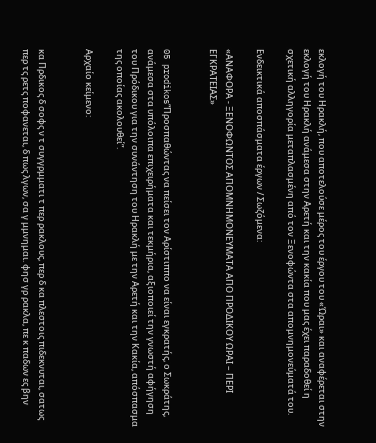εκλογή του Ηρακλή, που αποτελούσε μέρος του έργου του «Ώραι» και αναφέρεται στην εκλογή του Ηρακλή ανάμεσα στην Αρετή και την κακία που μας έχει παραδοθεί η σχετική αλληγορία μεταπλασμένη από τον Ξενοφώντα στα απομνημονεύματά του.

Ενδεικτικά αποσπάσματα έργων / Σωζόμενα:

«ΑΝΑΦΟΡΑ - ΞΕΝΟΦΩΝΤΟΣ ΑΠΟΜΝΗΜΟΝΕΥΜΑΤΑ ΑΠΟ ΠΡΟΔΙΚΟΥ ΩΡΑΙ – ΠΕΡΙ ΕΓΚΡΑΤΕΙΑΣ»


05 prodikos“Προσπαθώντας να πείσει τον Αρίστιππο να είναι εγκρατής, ο Σωκράτης, ανάμεσα στα υπόλοιπα επιχειρήματα και τεκμήρια, αξιοποιεί την γνωστή αφήγηση του Πρόδικου για την συνάντηση του Ηρακλή με την Αρετή και την Κακία, απόσπασμα της οποίας ακολουθεί”.

Αρχαίο κείμενο:


κα Πρδικος δ σοφς ν τ συγγρμματι τ περ ρακλους, περ δ κα πλεστοις πιδεκνυται, σατως περ τς ρετς ποφανεται, δ πως λγων, σα γ μμνημαι. φησ γρ ρακλα, πε κ παδων ες βην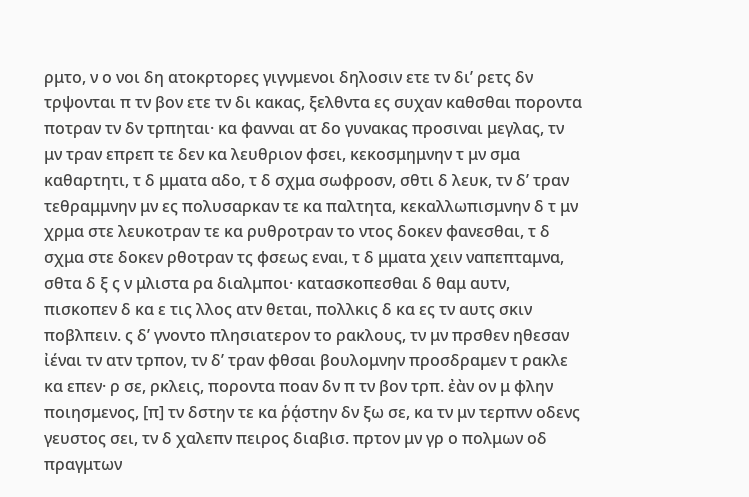ρμτο, ν ο νοι δη ατοκρτορες γιγνμενοι δηλοσιν ετε τν δι’ ρετς δν τρψονται π τν βον ετε τν δι κακας, ξελθντα ες συχαν καθσθαι ποροντα ποτραν τν δν τρπηται· κα φανναι ατ δο γυνακας προσιναι μεγλας, τν μν τραν επρεπ τε δεν κα λευθριον φσει, κεκοσμημνην τ μν σμα καθαρτητι, τ δ μματα αδο, τ δ σχμα σωφροσν, σθτι δ λευκ, τν δ’ τραν τεθραμμνην μν ες πολυσαρκαν τε κα παλτητα, κεκαλλωπισμνην δ τ μν χρμα στε λευκοτραν τε κα ρυθροτραν το ντος δοκεν φανεσθαι, τ δ σχμα στε δοκεν ρθοτραν τς φσεως εναι, τ δ μματα χειν ναπεπταμνα, σθτα δ ξ ς ν μλιστα ρα διαλμποι· κατασκοπεσθαι δ θαμ αυτν, πισκοπεν δ κα ε τις λλος ατν θεται, πολλκις δ κα ες τν αυτς σκιν ποβλπειν. ς δ’ γνοντο πλησιατερον το ρακλους, τν μν πρσθεν ηθεσαν ἰέναι τν ατν τρπον, τν δ’ τραν φθσαι βουλομνην προσδραμεν τ ρακλε κα επεν· ρ σε, ρκλεις, ποροντα ποαν δν π τν βον τρπ. ἐὰν ον μ φλην ποιησμενος, [π] τν δστην τε κα ῥᾴστην δν ξω σε, κα τν μν τερπνν οδενς γευστος σει, τν δ χαλεπν πειρος διαβισ. πρτον μν γρ ο πολμων οδ πραγμτων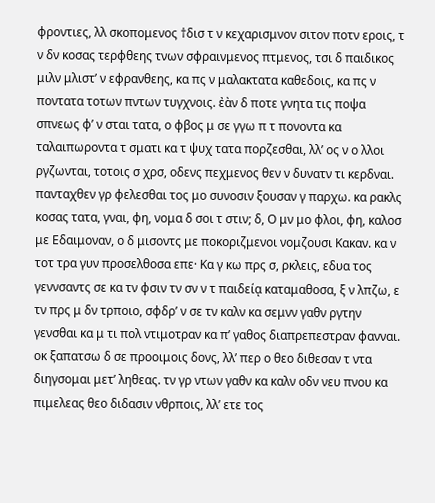φροντιες, λλ σκοπομενος †δισ τ ν κεχαρισμνον σιτον ποτν εροις, τ ν δν κοσας τερφθεης τνων σφραινμενος πτμενος, τσι δ παιδικος μιλν μλιστ’ ν εφρανθεης, κα πς ν μαλακτατα καθεδοις, κα πς ν ποντατα τοτων πντων τυγχνοις. ἐὰν δ ποτε γνητα τις ποψα σπνεως φ’ ν σται τατα, ο φβος μ σε γγω π τ πονοντα κα ταλαιπωροντα τ σματι κα τ ψυχ τατα πορζεσθαι, λλ’ ος ν ο λλοι ργζωνται, τοτοις σ χρσ, οδενς πεχμενος θεν ν δυνατν τι κερδναι. πανταχθεν γρ φελεσθαι τος μο συνοσιν ξουσαν γ παρχω. κα ρακλς κοσας τατα, γναι, φη, νομα δ σοι τ στιν; δ, Ο μν μο φλοι, φη, καλοσ με Εδαιμοναν, ο δ μισοντς με ποκοριζμενοι νομζουσι Κακαν. κα ν τοτ τρα γυν προσελθοσα επε· Κα γ κω πρς σ, ρκλεις, εδυα τος γεννσαντς σε κα τν φσιν τν σν ν τ παιδείᾳ καταμαθοσα, ξ ν λπζω, ε τν πρς μ δν τρποιο, σφδρ’ ν σε τν καλν κα σεμνν γαθν ργτην γενσθαι κα μ τι πολ ντιμοτραν κα π’ γαθος διαπρεπεστραν φανναι. οκ ξαπατσω δ σε προοιμοις δονς, λλ’ περ ο θεο διθεσαν τ ντα διηγσομαι μετ’ ληθεας. τν γρ ντων γαθν κα καλν οδν νευ πνου κα πιμελεας θεο διδασιν νθρποις, λλ’ ετε τος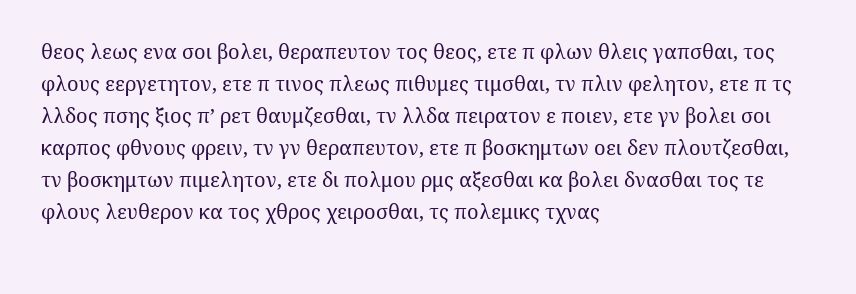θεος λεως ενα σοι βολει, θεραπευτον τος θεος, ετε π φλων θλεις γαπσθαι, τος φλους εεργετητον, ετε π τινος πλεως πιθυμες τιμσθαι, τν πλιν φελητον, ετε π τς λλδος πσης ξιος π’ ρετ θαυμζεσθαι, τν λλδα πειρατον ε ποιεν, ετε γν βολει σοι καρπος φθνους φρειν, τν γν θεραπευτον, ετε π βοσκημτων οει δεν πλουτζεσθαι, τν βοσκημτων πιμελητον, ετε δι πολμου ρμς αξεσθαι κα βολει δνασθαι τος τε φλους λευθερον κα τος χθρος χειροσθαι, τς πολεμικς τχνας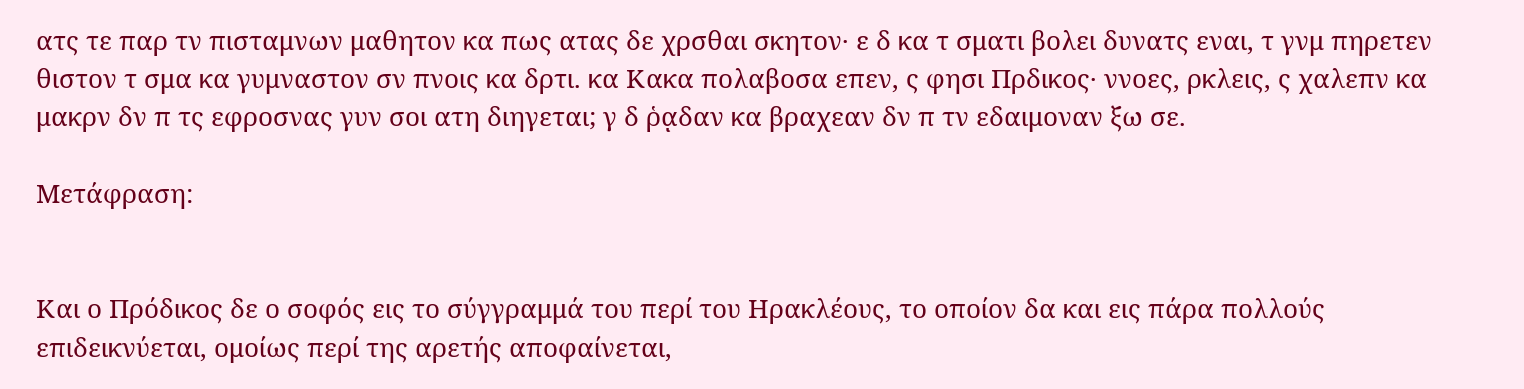ατς τε παρ τν πισταμνων μαθητον κα πως ατας δε χρσθαι σκητον· ε δ κα τ σματι βολει δυνατς εναι, τ γνμ πηρετεν θιστον τ σμα κα γυμναστον σν πνοις κα δρτι. κα Κακα πολαβοσα επεν, ς φησι Πρδικος· ννοες, ρκλεις, ς χαλεπν κα μακρν δν π τς εφροσνας γυν σοι ατη διηγεται; γ δ ῥᾳδαν κα βραχεαν δν π τν εδαιμοναν ξω σε.

Μετάφραση:


Και ο Πρόδικος δε ο σοφός εις το σύγγραμμά του περί του Ηρακλέους, το οποίον δα και εις πάρα πολλούς επιδεικνύεται, ομοίως περί της αρετής αποφαίνεται,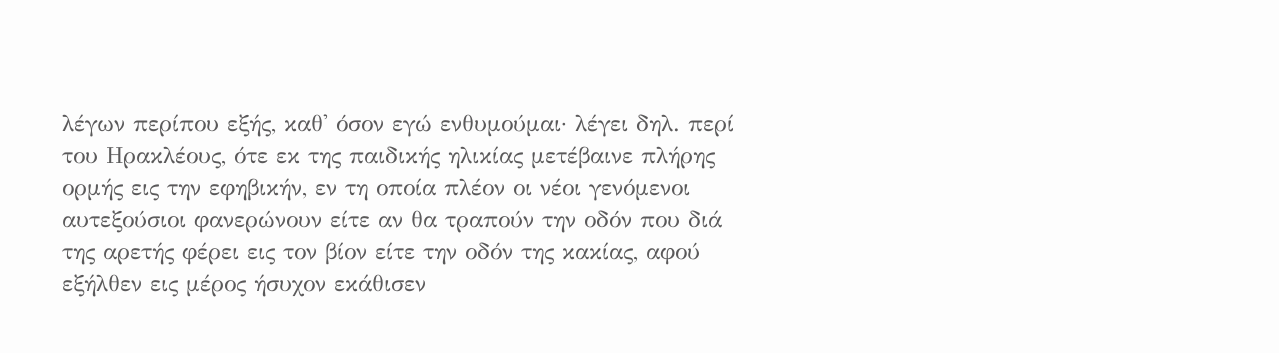λέγων περίπου εξής, καθ' όσον εγώ ενθυμούμαι· λέγει δηλ. περί του Ηρακλέους, ότε εκ της παιδικής ηλικίας μετέβαινε πλήρης ορμής εις την εφηβικήν, εν τη οποία πλέον οι νέοι γενόμενοι αυτεξούσιοι φανερώνουν είτε αν θα τραπούν την οδόν που διά της αρετής φέρει εις τον βίον είτε την οδόν της κακίας, αφού εξήλθεν εις μέρος ήσυχον εκάθισεν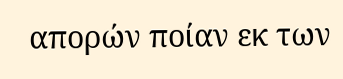απορών ποίαν εκ των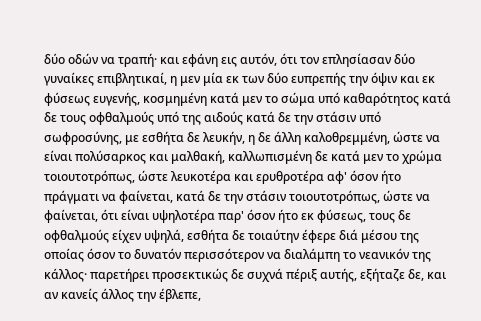δύο οδών να τραπή· και εφάνη εις αυτόν, ότι τον επλησίασαν δύο γυναίκες επιβλητικαί, η μεν μία εκ των δύο ευπρεπής την όψιν και εκ φύσεως ευγενής, κοσμημένη κατά μεν το σώμα υπό καθαρότητος κατά δε τους οφθαλμούς υπό της αιδούς κατά δε την στάσιν υπό σωφροσύνης, με εσθήτα δε λευκήν, η δε άλλη καλοθρεμμένη, ώστε να είναι πολύσαρκος και μαλθακή, καλλωπισμένη δε κατά μεν το χρώμα τοιουτοτρόπως, ώστε λευκοτέρα και ερυθροτέρα αφ' όσον ήτο πράγματι να φαίνεται, κατά δε την στάσιν τοιουτοτρόπως, ώστε να φαίνεται, ότι είναι υψηλοτέρα παρ' όσον ήτο εκ φύσεως, τους δε οφθαλμούς είχεν υψηλά, εσθήτα δε τοιαύτην έφερε διά μέσου της οποίας όσον το δυνατόν περισσότερον να διαλάμπη το νεανικόν της κάλλος· παρετήρει προσεκτικώς δε συχνά πέριξ αυτής, εξήταζε δε, και αν κανείς άλλος την έβλεπε,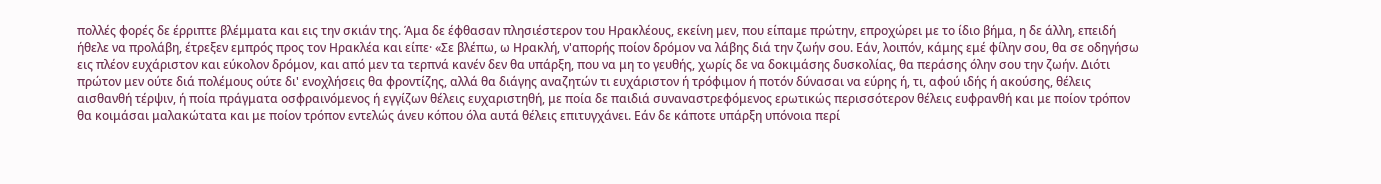πολλές φορές δε έρριπτε βλέμματα και εις την σκιάν της. Άμα δε έφθασαν πλησιέστερον του Ηρακλέους, εκείνη μεν, που είπαμε πρώτην, επροχώρει με το ίδιο βήμα, η δε άλλη, επειδή ήθελε να προλάβη, έτρεξεν εμπρός προς τον Ηρακλέα και είπε· «Σε βλέπω, ω Ηρακλή, ν'απορής ποίον δρόμον να λάβης διά την ζωήν σου. Εάν, λοιπόν, κάμης εμέ φίλην σου, θα σε οδηγήσω εις πλέον ευχάριστον και εύκολον δρόμον, και από μεν τα τερπνά κανέν δεν θα υπάρξη, που να μη το γευθής, χωρίς δε να δοκιμάσης δυσκολίας, θα περάσης όλην σου την ζωήν. Διότι πρώτον μεν ούτε διά πολέμους ούτε δι' ενοχλήσεις θα φροντίζης, αλλά θα διάγης αναζητών τι ευχάριστον ή τρόφιμον ή ποτόν δύνασαι να εύρης ή, τι, αφού ιδής ή ακούσης, θέλεις αισθανθή τέρψιν, ή ποία πράγματα οσφραινόμενος ή εγγίζων θέλεις ευχαριστηθή, με ποία δε παιδιά συναναστρεφόμενος ερωτικώς περισσότερον θέλεις ευφρανθή και με ποίον τρόπον θα κοιμάσαι μαλακώτατα και με ποίον τρόπον εντελώς άνευ κόπου όλα αυτά θέλεις επιτυγχάνει. Εάν δε κάποτε υπάρξη υπόνοια περί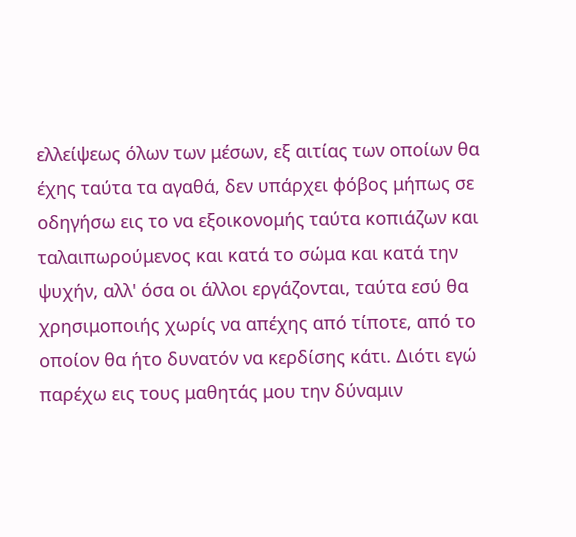ελλείψεως όλων των μέσων, εξ αιτίας των οποίων θα έχης ταύτα τα αγαθά, δεν υπάρχει φόβος μήπως σε οδηγήσω εις το να εξοικονομής ταύτα κοπιάζων και ταλαιπωρούμενος και κατά το σώμα και κατά την ψυχήν, αλλ' όσα οι άλλοι εργάζονται, ταύτα εσύ θα χρησιμοποιής χωρίς να απέχης από τίποτε, από το οποίον θα ήτο δυνατόν να κερδίσης κάτι. Διότι εγώ παρέχω εις τους μαθητάς μου την δύναμιν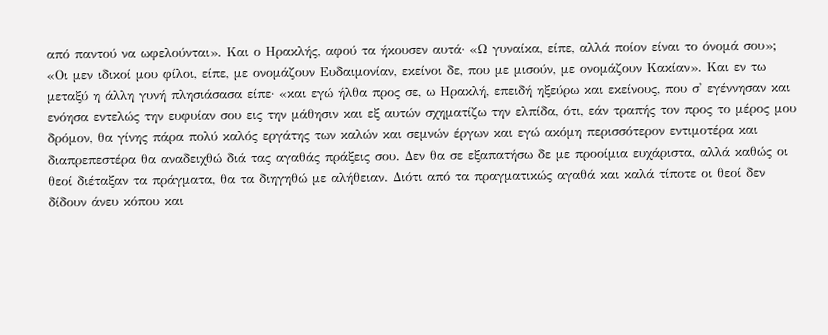από παντού να ωφελούνται». Και ο Ηρακλής, αφού τα ήκουσεν αυτά· «Ω γυναίκα, είπε, αλλά ποίον είναι το όνομά σου»; «Οι μεν ιδικοί μου φίλοι, είπε, με ονομάζουν Ευδαιμονίαν, εκείνοι δε, που με μισούν, με ονομάζουν Κακίαν». Και εν τω μεταξύ η άλλη γυνή πλησιάσασα είπε· «και εγώ ήλθα προς σε, ω Ηρακλή, επειδή ηξεύρω και εκείνους, που σ' εγέννησαν και ενόησα εντελώς την ευφυίαν σου εις την μάθησιν και εξ αυτών σχηματίζω την ελπίδα, ότι, εάν τραπής τον προς το μέρος μου δρόμον, θα γίνης πάρα πολύ καλός εργάτης των καλών και σεμνών έργων και εγώ ακόμη περισσότερον εντιμοτέρα και διαπρεπεστέρα θα αναδειχθώ διά τας αγαθάς πράξεις σου. Δεν θα σε εξαπατήσω δε με προοίμια ευχάριστα, αλλά καθώς οι θεοί διέταξαν τα πράγματα, θα τα διηγηθώ με αλήθειαν. Διότι από τα πραγματικώς αγαθά και καλά τίποτε οι θεοί δεν δίδουν άνευ κόπου και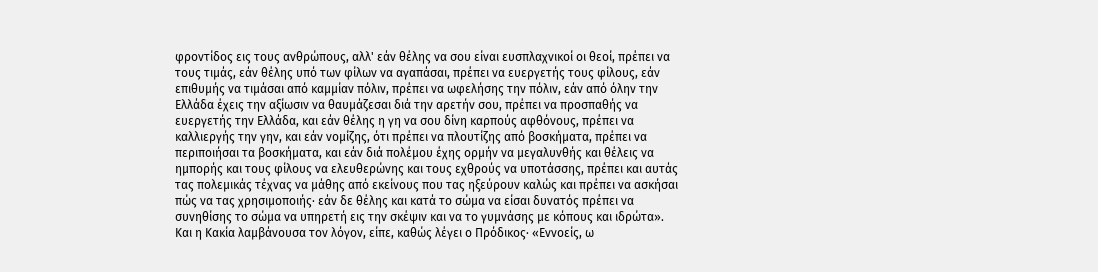φροντίδος εις τους ανθρώπους, αλλ' εάν θέλης να σου είναι ευσπλαχνικοί οι θεοί, πρέπει να τους τιμάς, εάν θέλης υπό των φίλων να αγαπάσαι, πρέπει να ευεργετής τους φίλους, εάν επιθυμής να τιμάσαι από καμμίαν πόλιν, πρέπει να ωφελήσης την πόλιν, εάν από όλην την Ελλάδα έχεις την αξίωσιν να θαυμάζεσαι διά την αρετήν σου, πρέπει να προσπαθής να ευεργετής την Ελλάδα, και εάν θέλης η γη να σου δίνη καρπούς αφθόνους, πρέπει να καλλιεργής την γην, και εάν νομίζης, ότι πρέπει να πλουτίζης από βοσκήματα, πρέπει να περιποιήσαι τα βοσκήματα, και εάν διά πολέμου έχης ορμήν να μεγαλυνθής και θέλεις να ημπορής και τους φίλους να ελευθερώνης και τους εχθρούς να υποτάσσης, πρέπει και αυτάς τας πολεμικάς τέχνας να μάθης από εκείνους που τας ηξεύρουν καλώς και πρέπει να ασκήσαι πώς να τας χρησιμοποιής· εάν δε θέλης και κατά το σώμα να είσαι δυνατός πρέπει να συνηθίσης το σώμα να υπηρετή εις την σκέψιν και να το γυμνάσης με κόπους και ιδρώτα». Και η Κακία λαμβάνουσα τον λόγον, είπε, καθώς λέγει ο Πρόδικος· «Εννοείς, ω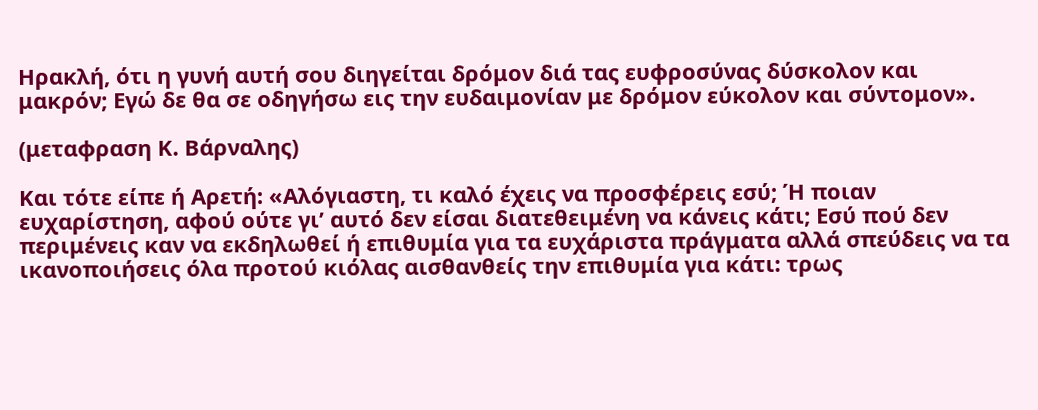Ηρακλή, ότι η γυνή αυτή σου διηγείται δρόμον διά τας ευφροσύνας δύσκολον και μακρόν; Εγώ δε θα σε οδηγήσω εις την ευδαιμονίαν με δρόμον εύκολον και σύντομον».

(μεταφραση Κ. Βάρναλης)

Και τότε είπε ή Αρετή: «Αλόγιαστη, τι καλό έχεις να προσφέρεις εσύ; Ή ποιαν ευχαρίστηση, αφού ούτε γι’ αυτό δεν είσαι διατεθειμένη να κάνεις κάτι; Εσύ πού δεν περιμένεις καν να εκδηλωθεί ή επιθυμία για τα ευχάριστα πράγματα αλλά σπεύδεις να τα ικανοποιήσεις όλα προτού κιόλας αισθανθείς την επιθυμία για κάτι: τρως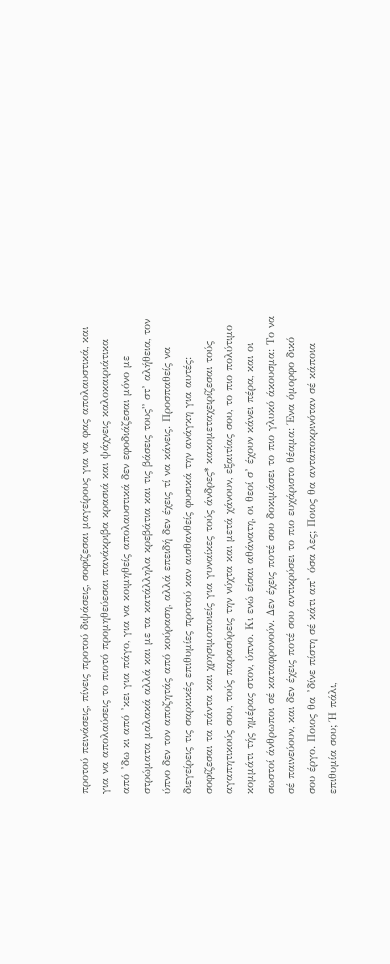προτού πεινάσεις, πίνεις προτού διψάσεις, σοφίζεσαι μαγείρους για να φας απολαυστικά, και για να απολαύσεις το πιοτό προμηθεύεσαι πανάκριβα κρασιά και ψάχνεις καλοκαιριάτικα από ’δω κι από ’κει για πάγο, για να κοιμηθείς απολαυστικά δεν εφοδιάζεσαι μόνο με στρώματα μαλακά αλλά και με τα κατάλληλα κρεβάτια και τις βάσεις τους” στ’ αλήθεια, τον ύπνο δεν τον αποζητάς από κούραση, αλλά επειδή δεν έχεις τί να κάνεις. Προσπαθείς να διεγείρεις τις σαρκικές επιθυμίες προτού καν αισθανθείς φυσικά την ανάγκη για αυτές: σοφίζεσαι τα πάντα και χρησιμοποιείς για γυναίκες τούς άνδρες* κακομεταχειρίζεσαι τούς αγαπητικούς σου, τούς παρασύρεις την νύχτα και μετά χάνουν, εξαιτίας σου, το πιο πολύτιμο κομμάτι τής ημέρας στον, ύπνο. Κι ενώ είσαι αθάνατη, οι θεοί σ’ έχουν κάνει πέρα, και οι σωστοί άνθρωποι σέ καταφρονούν. Δεν έχεις ποτέ σου δοκιμάσει το πιο γλυκό άκουσμα: Το να σέ παινεύουν, και δεν έχεις ποτέ σου αντικρύσει το πιο ευχάριστο θέαμα: Ένα όμορφο δικό σου έργο. Ποιος θα ’δίνε πίστη σέ κάτι απ’ όσα λες; Ποιος θα ανταποκρινόταν σέ κάποια επιθυμία σου; Ή πάλι,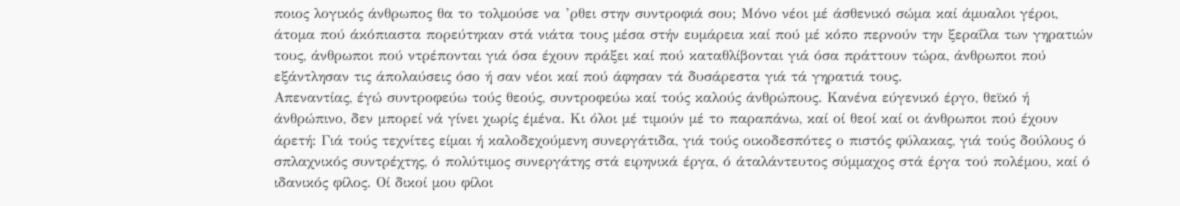ποιος λογικός άνθρωπος θα το τολμούσε να ’ρθει στην συντροφιά σου; Μόνο νέοι μέ άσθενικό σώμα καί άμυαλοι γέροι, άτομα πού άκόπιαστα πορεύτηκαν στά νιάτα τους μέσα στήν ευμάρεια καί πού μέ κόπο περνούν την ξεραΐλα των γηρατιών τους, άνθρωποι πού ντρέπονται γιά όσα έχουν πράξει καί πού καταθλίβονται γιά όσα πράττουν τώρα, άνθρωποι πού εξάντλησαν τις άπολαύσεις όσο ή σαν νέοι καί πού άφησαν τά δυσάρεστα γιά τά γηρατιά τους.
Απεναντίας, έγώ συντροφεύω τούς θεούς, συντροφεύω καί τούς καλούς άνθρώπους. Κανένα εύγενικό έργο, θεϊκό ή άνθρώπινο, δεν μπορεί νά γίνει χωρίς έμένα. Κι όλοι μέ τιμούν μέ το παραπάνω, καί οί θεοί καί οι άνθρωποι πού έχουν άρετή: Γιά τούς τεχνίτες είμαι ή καλοδεχούμενη συνεργάτιδα, γιά τούς οικοδεσπότες ο πιστός φύλακας, γιά τούς δούλους ό σπλαχνικός συντρέχτης, ό πολύτιμος συνεργάτης στά ειρηνικά έργα, ό άταλάντευτος σύμμαχος στά έργα τού πολέμου, καί ό ιδανικός φίλος. Οί δικοί μου φίλοι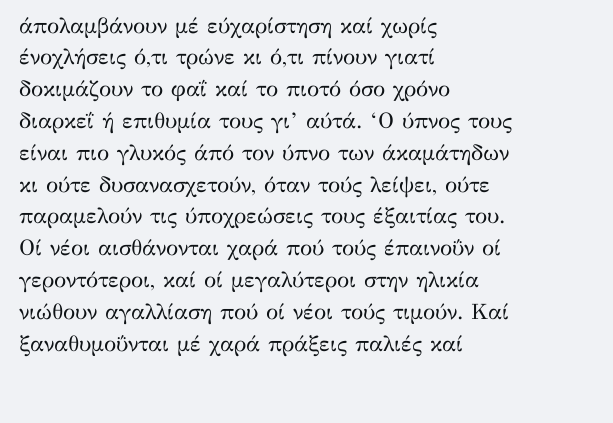άπολαμβάνουν μέ εύχαρίστηση καί χωρίς ένοχλήσεις ό,τι τρώνε κι ό,τι πίνουν γιατί δοκιμάζουν το φαΐ καί το πιοτό όσο χρόνο διαρκεΐ ή επιθυμία τους γι’ αύτά. ‘Ο ύπνος τους είναι πιο γλυκός άπό τον ύπνο των άκαμάτηδων κι ούτε δυσανασχετούν, όταν τούς λείψει, ούτε παραμελούν τις ύποχρεώσεις τους έξαιτίας του. Οί νέοι αισθάνονται χαρά πού τούς έπαινοΰν οί γεροντότεροι, καί οί μεγαλύτεροι στην ηλικία νιώθουν αγαλλίαση πού οί νέοι τούς τιμούν. Καί ξαναθυμοΰνται μέ χαρά πράξεις παλιές καί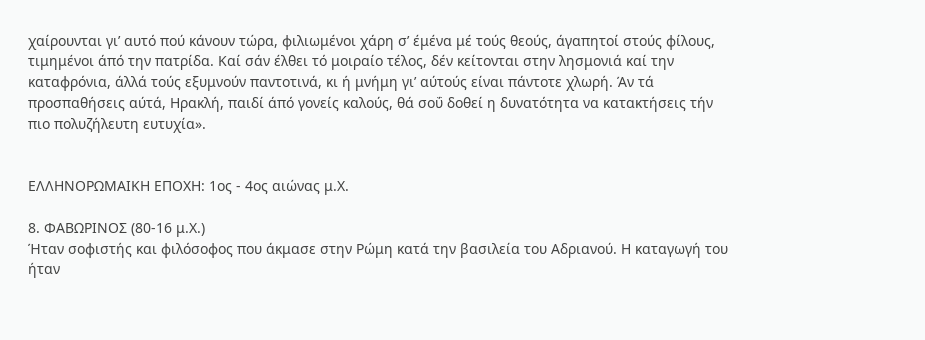χαίρουνται γι’ αυτό πού κάνουν τώρα, φιλιωμένοι χάρη σ’ έμένα μέ τούς θεούς, άγαπητοί στούς φίλους, τιμημένοι άπό την πατρίδα. Καί σάν έλθει τό μοιραίο τέλος, δέν κείτονται στην λησμονιά καί την καταφρόνια, άλλά τούς εξυμνούν παντοτινά, κι ή μνήμη γι’ αύτούς είναι πάντοτε χλωρή. Άν τά προσπαθήσεις αύτά, Ηρακλή, παιδί άπό γονείς καλούς, θά σοΰ δοθεί η δυνατότητα να κατακτήσεις τήν πιο πολυζήλευτη ευτυχία».


ΕΛΛΗΝΟΡΩΜΑΙΚΗ ΕΠΟΧΗ: 1ος - 4ος αιώνας μ.Χ.

8. ΦΑΒΩΡΙΝΟΣ (80-16 μ.Χ.)
Ήταν σοφιστής και φιλόσοφος που άκμασε στην Ρώμη κατά την βασιλεία του Αδριανού. Η καταγωγή του ήταν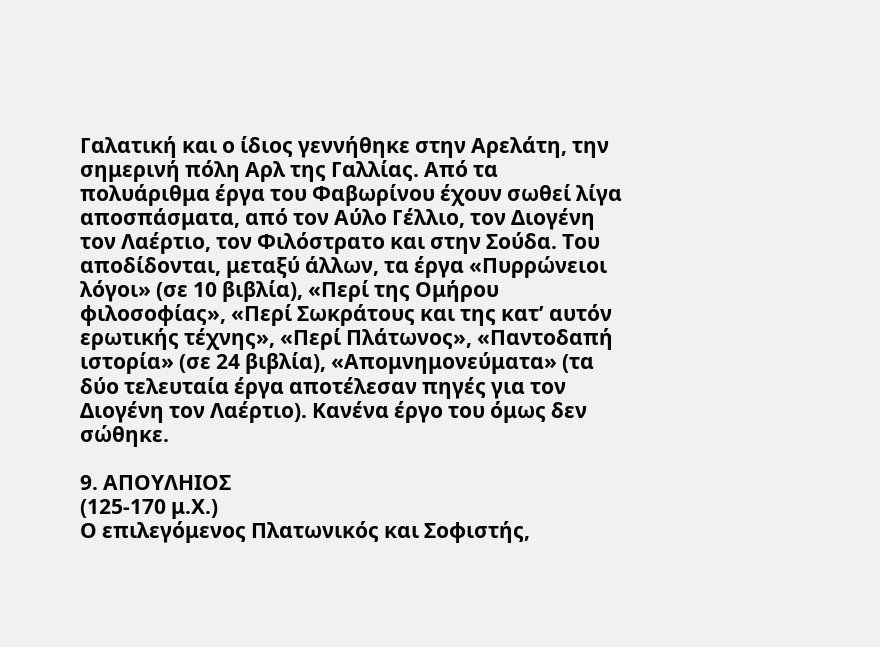Γαλατική και ο ίδιος γεννήθηκε στην Αρελάτη, την σημερινή πόλη Αρλ της Γαλλίας. Από τα πολυάριθμα έργα του Φαβωρίνου έχουν σωθεί λίγα αποσπάσματα, από τον Αύλο Γέλλιο, τον Διογένη τον Λαέρτιο, τον Φιλόστρατο και στην Σούδα. Του αποδίδονται, μεταξύ άλλων, τα έργα «Πυρρώνειοι λόγοι» (σε 10 βιβλία), «Περί της Ομήρου φιλοσοφίας», «Περί Σωκράτους και της κατ’ αυτόν ερωτικής τέχνης», «Περί Πλάτωνος», «Παντοδαπή ιστορία» (σε 24 βιβλία), «Απομνημονεύματα» (τα δύο τελευταία έργα αποτέλεσαν πηγές για τον Διογένη τον Λαέρτιο). Κανένα έργο του όμως δεν σώθηκε.

9. ΑΠΟΥΛΗΙΟΣ
(125-170 μ.Χ.)
Ο επιλεγόμενος Πλατωνικός και Σοφιστής,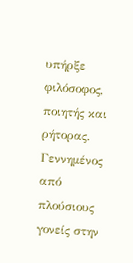υπήρξε φιλόσοφος, ποιητής και ρήτορας. Γεννημένος από πλούσιους γονείς στην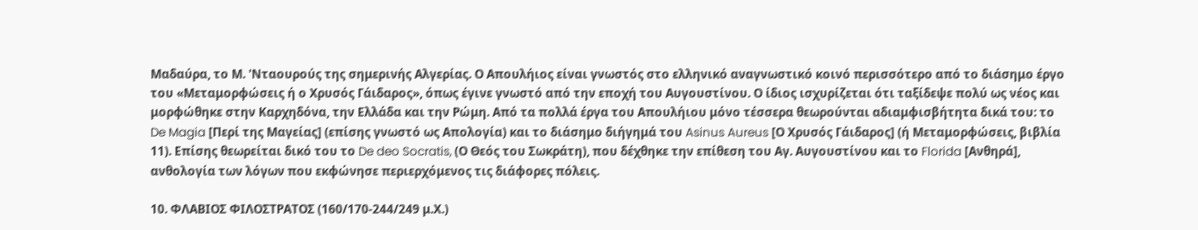Μαδαύρα, το Μ. 'Νταουρούς της σημερινής Αλγερίας. Ο Απουλήιος είναι γνωστός στο ελληνικό αναγνωστικό κοινό περισσότερο από το διάσημο έργο του «Μεταμορφώσεις ή ο Χρυσός Γάιδαρος», όπως έγινε γνωστό από την εποχή του Αυγουστίνου. Ο ίδιος ισχυρίζεται ότι ταξίδεψε πολύ ως νέος και μορφώθηκε στην Καρχηδόνα, την Ελλάδα και την Ρώμη. Από τα πολλά έργα του Απουλήιου μόνο τέσσερα θεωρούνται αδιαμφισβήτητα δικά του: το De Magia [Περί της Μαγείας] (επίσης γνωστό ως Απολογία) και το διάσημο διήγημά του Asinus Aureus [Ο Χρυσός Γάιδαρος] (ή Μεταμορφώσεις, βιβλία 11). Επίσης θεωρείται δικό του το De deo Socratis, (Ο Θεός του Σωκράτη), που δέχθηκε την επίθεση του Αγ. Αυγουστίνου και το Florida [Ανθηρά], ανθολογία των λόγων που εκφώνησε περιερχόμενος τις διάφορες πόλεις.

10. ΦΛΑΒΙΟΣ ΦΙΛΟΣΤΡΑΤΟΣ (160/170-244/249 μ.Χ.)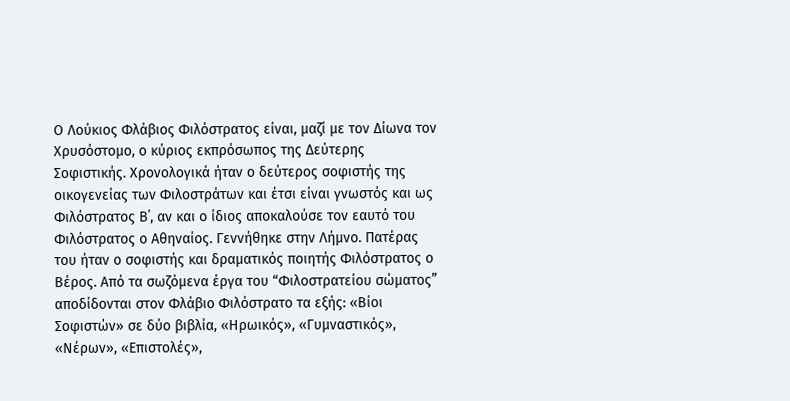Ο Λούκιος Φλάβιος Φιλόστρατος είναι, μαζί με τον Δίωνα τον Χρυσόστομο, ο κύριος εκπρόσωπος της Δεύτερης Σοφιστικής. Χρονολογικά ήταν ο δεύτερος σοφιστής της οικογενείας των Φιλοστράτων και έτσι είναι γνωστός και ως Φιλόστρατος Β΄, αν και ο ίδιος αποκαλούσε τον εαυτό του Φιλόστρατος ο Αθηναίος. Γεννήθηκε στην Λήμνο. Πατέρας του ήταν ο σοφιστής και δραματικός ποιητής Φιλόστρατος ο Βέρος. Από τα σωζόμενα έργα του “Φιλοστρατείου σώματος” αποδίδονται στον Φλάβιο Φιλόστρατο τα εξής: «Βίοι Σοφιστών» σε δύο βιβλία, «Ηρωικός», «Γυμναστικός», «Νέρων», «Επιστολές»,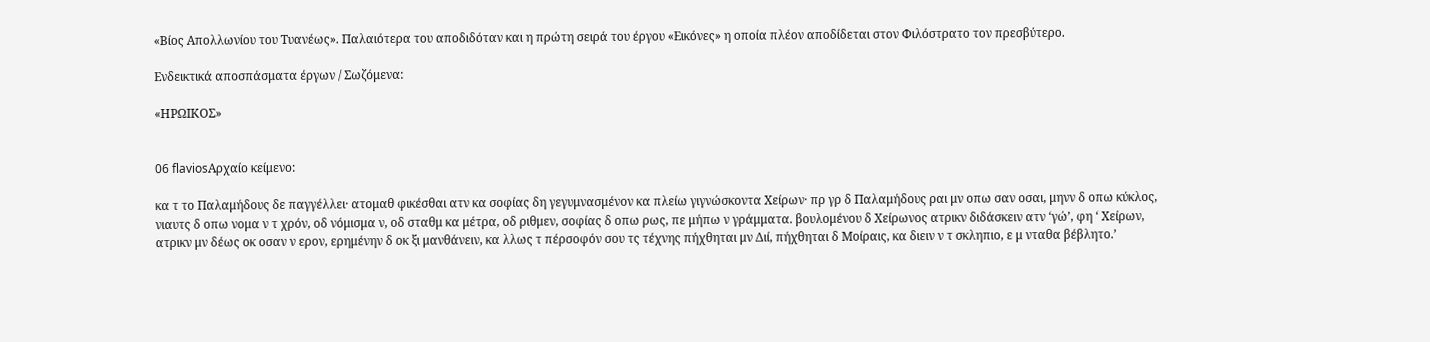«Βίος Απολλωνίου του Τυανέως». Παλαιότερα του αποδιδόταν και η πρώτη σειρά του έργου «Εικόνες» η οποία πλέον αποδίδεται στον Φιλόστρατο τον πρεσβύτερο.

Ενδεικτικά αποσπάσματα έργων / Σωζόμενα:

«ΗΡΩΙΚΟΣ»


06 flaviosΑρχαίο κείμενο:

κα τ το Παλαμήδους δε παγγέλλει· ατομαθ φικέσθαι ατν κα σοφίας δη γεγυμνασμένον κα πλείω γιγνώσκοντα Χείρων· πρ γρ δ Παλαμήδους ραι μν οπω σαν οσαι, μηνν δ οπω κύκλος, νιαυτς δ οπω νομα ν τ χρόν, οδ νόμισμα ν, οδ σταθμ κα μέτρα, οδ ριθμεν, σοφίας δ οπω ρως, πε μήπω ν γράμματα. βουλομένου δ Χείρωνος ατρικν διδάσκειν ατν ‘γώ’, φη ‘ Χείρων, ατρικν μν δέως οκ οσαν ν ερον, ερημένην δ οκ ξι μανθάνειν, κα λλως τ πέρσοφόν σου τς τέχνης πήχθηται μν Διί, πήχθηται δ Μοίραις, κα διειν ν τ σκληπιο, ε μ νταθα βέβλητο.’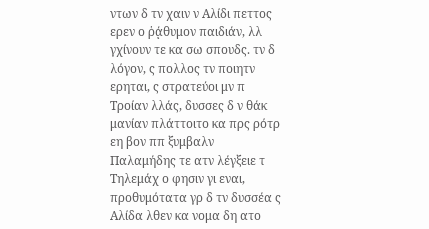ντων δ τν χαιν ν Αλίδι πεττος ερεν ο ῥᾴθυμον παιδιάν, λλ γχίνουν τε κα σω σπουδς. τν δ λόγον, ς πολλος τν ποιητν ερηται, ς στρατεύοι μν π Τροίαν λλάς, δυσσες δ ν θάκ μανίαν πλάττοιτο κα πρς ρότρ εη βον ππ ξυμβαλν Παλαμήδης τε ατν λέγξειε τ Τηλεμάχ ο φησιν γι εναι, προθυμότατα γρ δ τν δυσσέα ς Αλίδα λθεν κα νομα δη ατο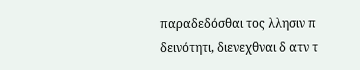παραδεδόσθαι τος λλησιν π δεινότητι, διενεχθναι δ ατν τ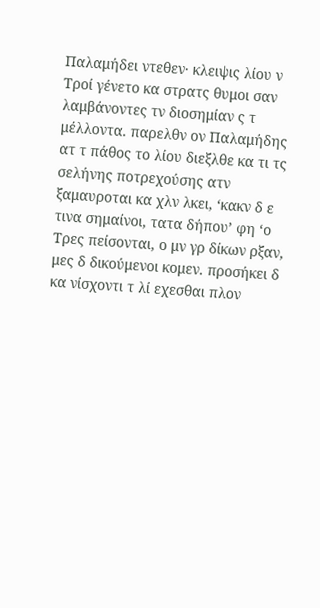Παλαμήδει ντεθεν· κλειψις λίου ν Τροί γένετο κα στρατς θυμοι σαν λαμβάνοντες τν διοσημίαν ς τ μέλλοντα. παρελθν ον Παλαμήδης ατ τ πάθος το λίου διεξλθε κα τι τς σελήνης ποτρεχούσης ατν ξαμαυροται κα χλν λκει, ‘κακν δ ε τινα σημαίνοι, τατα δήπου’ φη ‘ο Τρες πείσονται, ο μν γρ δίκων ρξαν, μες δ δικούμενοι κομεν. προσήκει δ κα νίσχοντι τ λί εχεσθαι πλον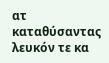ατ καταθύσαντας λευκόν τε κα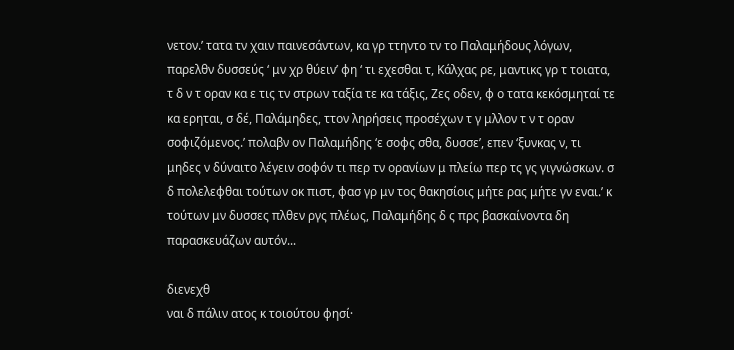νετον.’ τατα τν χαιν παινεσάντων, κα γρ ττηντο τν το Παλαμήδους λόγων, παρελθν δυσσεύς ‘ μν χρ θύειν’ φη ‘ τι εχεσθαι τ, Κάλχας ρε, μαντικς γρ τ τοιατα, τ δ ν τ οραν κα ε τις τν στρων ταξία τε κα τάξις, Ζες οδεν, φ ο τατα κεκόσμηταί τε κα ερηται, σ δέ, Παλάμηδες, ττον ληρήσεις προσέχων τ γ μλλον τ ν τ οραν σοφιζόμενος.’ πολαβν ον Παλαμήδης ‘ε σοφς σθα, δυσσε’, επεν ‘ξυνκας ν, τι μηδες ν δύναιτο λέγειν σοφόν τι περ τν ορανίων μ πλείω περ τς γς γιγνώσκων. σ δ πολελεφθαι τούτων οκ πιστ, φασ γρ μν τος θακησίοις μήτε ρας μήτε γν εναι.’ κ τούτων μν δυσσες πλθεν ργς πλέως, Παλαμήδης δ ς πρς βασκαίνοντα δη παρασκευάζων αυτόν...

διενεχθ
ναι δ πάλιν ατος κ τοιούτου φησί·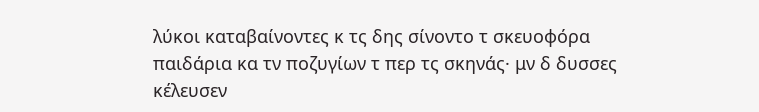λύκοι καταβαίνοντες κ τς δης σίνοντο τ σκευοφόρα παιδάρια κα τν ποζυγίων τ περ τς σκηνάς· μν δ δυσσες κέλευσεν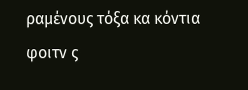ραμένους τόξα κα κόντια φοιτν ς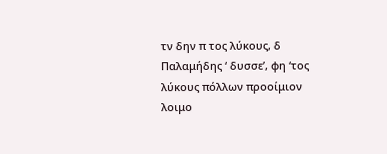τν δην π τος λύκους, δ Παλαμήδης ‘ δυσσε’, φη ‘τος λύκους πόλλων προοίμιον λοιμο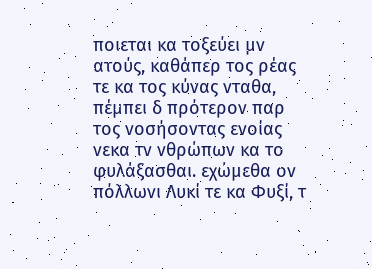ποιεται κα τοξεύει μν ατούς, καθάπερ τος ρέας τε κα τος κύνας νταθα, πέμπει δ πρότερον παρ τος νοσήσοντας ενοίας νεκα τν νθρώπων κα το φυλάξασθαι. εχώμεθα ον πόλλωνι Λυκί τε κα Φυξί, τ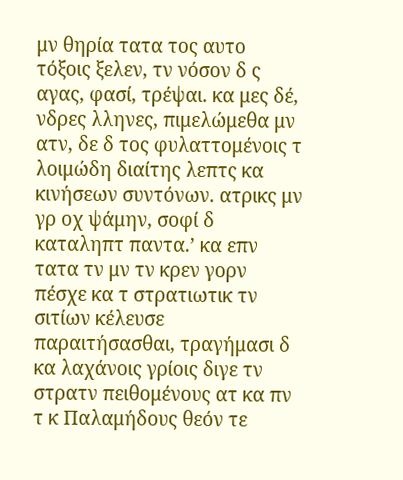μν θηρία τατα τος αυτο τόξοις ξελεν, τν νόσον δ ς αγας, φασί, τρέψαι. κα μες δέ, νδρες λληνες, πιμελώμεθα μν ατν, δε δ τος φυλαττομένοις τ λοιμώδη διαίτης λεπτς κα κινήσεων συντόνων. ατρικς μν γρ οχ ψάμην, σοφί δ καταληπτ παντα.’ κα επν τατα τν μν τν κρεν γορν πέσχε κα τ στρατιωτικ τν σιτίων κέλευσε παραιτήσασθαι, τραγήμασι δ κα λαχάνοις γρίοις διγε τν στρατν πειθομένους ατ κα πν τ κ Παλαμήδους θεόν τε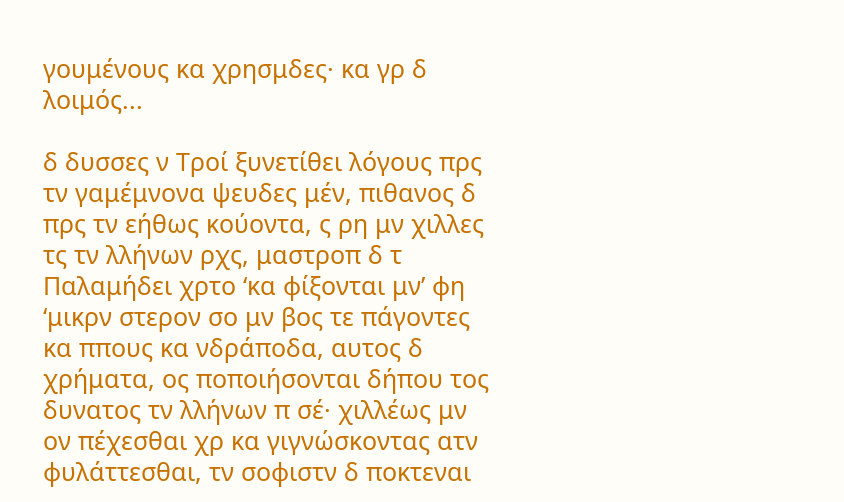γουμένους κα χρησμδες· κα γρ δ λοιμός...

δ δυσσες ν Τροί ξυνετίθει λόγους πρς τν γαμέμνονα ψευδες μέν, πιθανος δ πρς τν εήθως κούοντα, ς ρη μν χιλλες τς τν λλήνων ρχς, μαστροπ δ τ Παλαμήδει χρτο ‘κα φίξονται μν’ φη ‘μικρν στερον σο μν βος τε πάγοντες κα ππους κα νδράποδα, αυτος δ χρήματα, ος ποποιήσονται δήπου τος δυνατος τν λλήνων π σέ· χιλλέως μν ον πέχεσθαι χρ κα γιγνώσκοντας ατν φυλάττεσθαι, τν σοφιστν δ ποκτεναι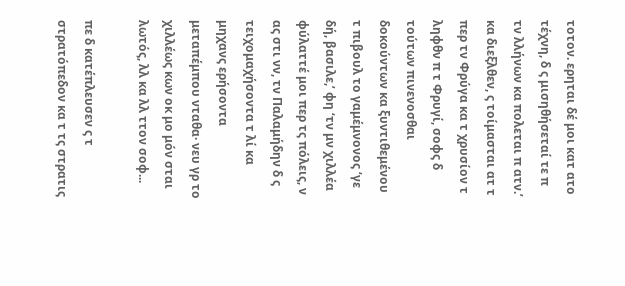τοτον. ερηται δέ μοι κατ ατο τέχνη, δ ς μισηθήσεταί τε π τν λλήνων κα πολεται π ατν.’ κα διεξλθεν, ς τοίμασται ατ τ περ τν Φρύγα κα τ χρυσίον τ ληφθν π τ Φρυγί, σοφς δ τούτων πινενοσθαι δοκούντων κα ξυντιθεμένου τ πιβουλ το γαμέμνονος ‘γε δή, βασιλε,’ φη ‘τν μν χιλλέα φύλαττέ μοι περ τς πόλεις, ν ας στι νν, τν Παλαμήδην δ ς τειχομαχήσοντα τ λί κα μηχανς ερήσοντα μεταπέμπου νταθα· νευ γρ το χιλλέως κων οκ μο μόν σται λωτός, λλ κα λλ ττον σοφ...

πε δ κατέπλευσεν ς τ στρατόπεδον κα τ τς στρατις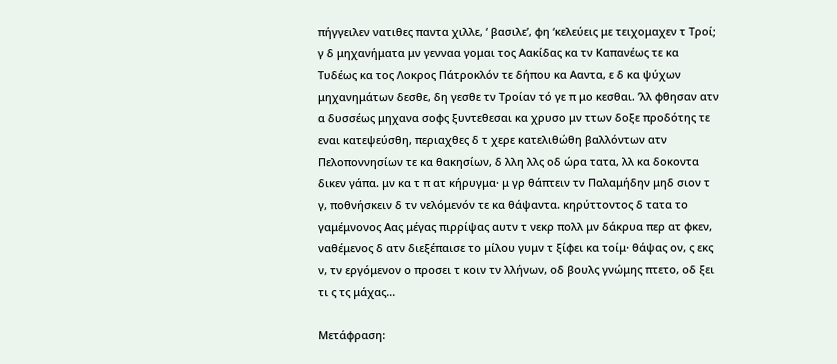πήγγειλεν νατιθες παντα χιλλε, ‘ βασιλε’, φη ‘κελεύεις με τειχομαχεν τ Τροί; γ δ μηχανήματα μν γενναα γομαι τος Αακίδας κα τν Καπανέως τε κα Τυδέως κα τος Λοκρος Πάτροκλόν τε δήπου κα Ααντα, ε δ κα ψύχων μηχανημάτων δεσθε, δη γεσθε τν Τροίαν τό γε π μο κεσθαι. ’λλ φθησαν ατν α δυσσέως μηχανα σοφς ξυντεθεσαι κα χρυσο μν ττων δοξε προδότης τε εναι κατεψεύσθη, περιαχθες δ τ χερε κατελιθώθη βαλλόντων ατν Πελοποννησίων τε κα θακησίων, δ λλη λλς οδ ώρα τατα, λλ κα δοκοντα δικεν γάπα. μν κα τ π ατ κήρυγμα· μ γρ θάπτειν τν Παλαμήδην μηδ σιον τ γ, ποθνήσκειν δ τν νελόμενόν τε κα θάψαντα. κηρύττοντος δ τατα το γαμέμνονος Αας μέγας πιρρίψας αυτν τ νεκρ πολλ μν δάκρυα περ ατ φκεν, ναθέμενος δ ατν διεξέπαισε το μίλου γυμν τ ξίφει κα τοίμ· θάψας ον, ς εκς ν, τν εργόμενον ο προσει τ κοιν τν λλήνων, οδ βουλς γνώμης πτετο, οδ ξει τι ς τς μάχας...

Μετάφραση: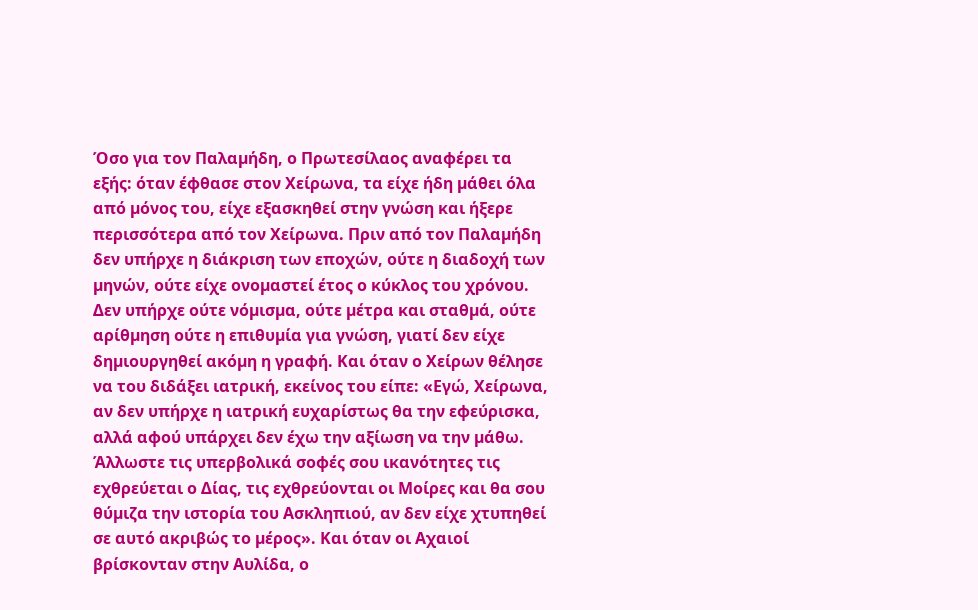Όσο για τον Παλαµήδη, ο Πρωτεσίλαος αναφέρει τα εξής: όταν έφθασε στον Χείρωνα, τα είχε ήδη µάθει όλα από µόνος του, είχε εξασκηθεί στην γνώση και ήξερε περισσότερα από τον Χείρωνα. Πριν από τον Παλαµήδη δεν υπήρχε η διάκριση των εποχών, ούτε η διαδοχή των µηνών, ούτε είχε ονοµαστεί έτος ο κύκλος του χρόνου. Δεν υπήρχε ούτε νόµισµα, ούτε µέτρα και σταθµά, ούτε αρίθµηση ούτε η επιθυµία για γνώση, γιατί δεν είχε δηµιουργηθεί ακόµη η γραφή. Και όταν ο Χείρων θέλησε να του διδάξει ιατρική, εκείνος του είπε: «Εγώ, Χείρωνα, αν δεν υπήρχε η ιατρική ευχαρίστως θα την εφεύρισκα, αλλά αφού υπάρχει δεν έχω την αξίωση να την µάθω. Άλλωστε τις υπερβολικά σοφές σου ικανότητες τις εχθρεύεται ο Δίας, τις εχθρεύονται οι Μοίρες και θα σου θύµιζα την ιστορία του Ασκληπιού, αν δεν είχε χτυπηθεί σε αυτό ακριβώς το µέρος». Και όταν οι Αχαιοί βρίσκονταν στην Αυλίδα, ο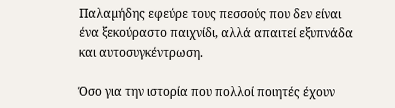Παλαµήδης εφεύρε τους πεσσούς που δεν είναι ένα ξεκούραστο παιχνίδι, αλλά απαιτεί εξυπνάδα και αυτοσυγκέντρωση.

Όσο για την ιστορία που πολλοί ποιητές έχουν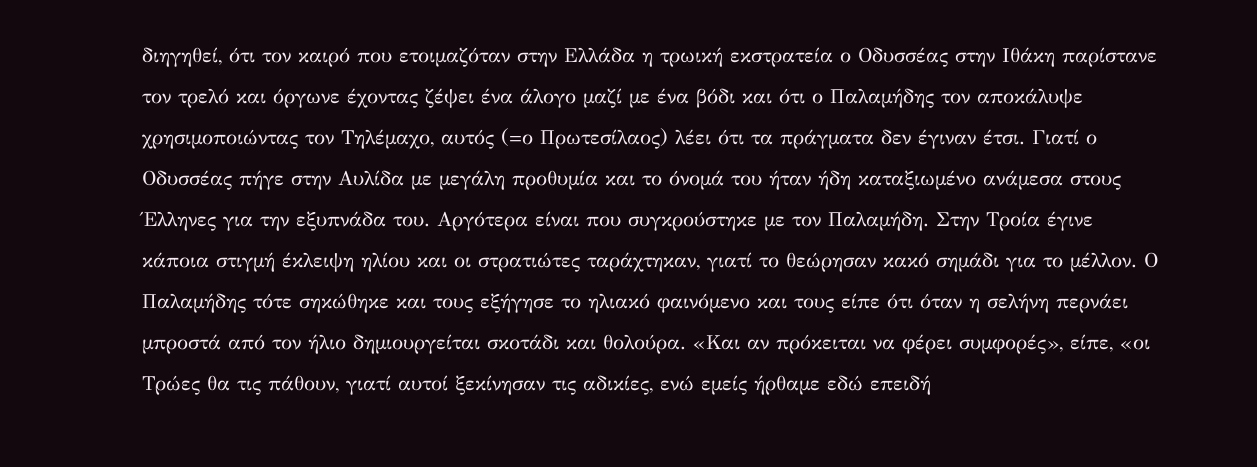διηγηθεί, ότι τον καιρό που ετοιµαζόταν στην Ελλάδα η τρωική εκστρατεία ο Οδυσσέας στην Ιθάκη παρίστανε τον τρελό και όργωνε έχοντας ζέψει ένα άλογο µαζί µε ένα βόδι και ότι ο Παλαµήδης τον αποκάλυψε χρησιµοποιώντας τον Τηλέµαχο, αυτός (=ο Πρωτεσίλαος) λέει ότι τα πράγµατα δεν έγιναν έτσι. Γιατί ο Οδυσσέας πήγε στην Αυλίδα µε µεγάλη προθυµία και το όνοµά του ήταν ήδη καταξιωµένο ανάµεσα στους Έλληνες για την εξυπνάδα του. Αργότερα είναι που συγκρούστηκε µε τον Παλαµήδη. Στην Τροία έγινε κάποια στιγµή έκλειψη ηλίου και οι στρατιώτες ταράχτηκαν, γιατί το θεώρησαν κακό σηµάδι για το µέλλον. Ο Παλαµήδης τότε σηκώθηκε και τους εξήγησε το ηλιακό φαινόµενο και τους είπε ότι όταν η σελήνη περνάει µπροστά από τον ήλιο δηµιουργείται σκοτάδι και θολούρα. «Και αν πρόκειται να φέρει συµφορές», είπε, «οι Τρώες θα τις πάθουν, γιατί αυτοί ξεκίνησαν τις αδικίες, ενώ εµείς ήρθαµε εδώ επειδή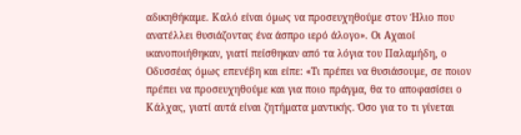αδικηθήκαµε. Καλό είναι όµως να προσευχηθούµε στον Ήλιο που ανατέλλει θυσιάζοντας ένα άσπρο ιερό άλογο». Οι Αχαιοί ικανοποιήθηκαν, γιατί πείσθηκαν από τα λόγια του Παλαµήδη, ο Οδυσσέας όµως επενέβη και είπε: «Τι πρέπει να θυσιάσουµε, σε ποιον πρέπει να προσευχηθούµε και για ποιο πράγµα, θα το αποφασίσει ο Κάλχας, γιατί αυτά είναι ζητήµατα µαντικής. Όσο για το τι γίνεται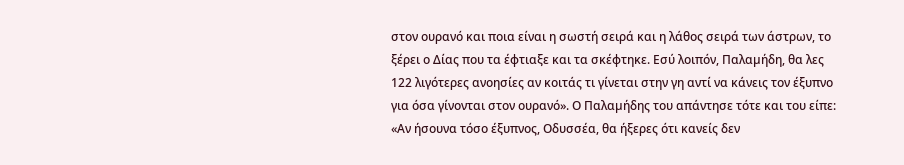στον ουρανό και ποια είναι η σωστή σειρά και η λάθος σειρά των άστρων, το ξέρει ο Δίας που τα έφτιαξε και τα σκέφτηκε. Εσύ λοιπόν, Παλαµήδη, θα λες 122 λιγότερες ανοησίες αν κοιτάς τι γίνεται στην γη αντί να κάνεις τον έξυπνο για όσα γίνονται στον ουρανό». Ο Παλαµήδης του απάντησε τότε και του είπε: «Αν ήσουνα τόσο έξυπνος, Οδυσσέα, θα ήξερες ότι κανείς δεν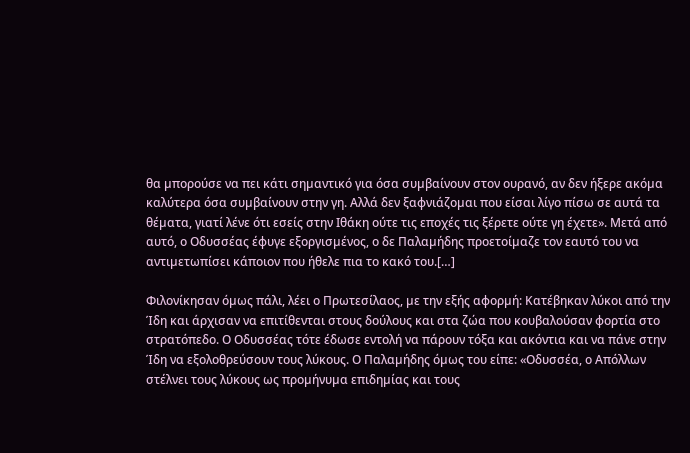θα µπορούσε να πει κάτι σηµαντικό για όσα συµβαίνουν στον ουρανό, αν δεν ήξερε ακόµα καλύτερα όσα συµβαίνουν στην γη. Αλλά δεν ξαφνιάζοµαι που είσαι λίγο πίσω σε αυτά τα θέµατα, γιατί λένε ότι εσείς στην Ιθάκη ούτε τις εποχές τις ξέρετε ούτε γη έχετε». Μετά από αυτό, ο Οδυσσέας έφυγε εξοργισµένος, ο δε Παλαµήδης προετοίµαζε τον εαυτό του να αντιµετωπίσει κάποιον που ήθελε πια το κακό του.[…]

Φιλονίκησαν όµως πάλι, λέει ο Πρωτεσίλαος, µε την εξής αφορµή: Κατέβηκαν λύκοι από την Ίδη και άρχισαν να επιτίθενται στους δούλους και στα ζώα που κουβαλούσαν φορτία στο στρατόπεδο. Ο Οδυσσέας τότε έδωσε εντολή να πάρουν τόξα και ακόντια και να πάνε στην Ίδη να εξολοθρεύσουν τους λύκους. Ο Παλαµήδης όµως του είπε: «Οδυσσέα, ο Απόλλων στέλνει τους λύκους ως προµήνυµα επιδηµίας και τους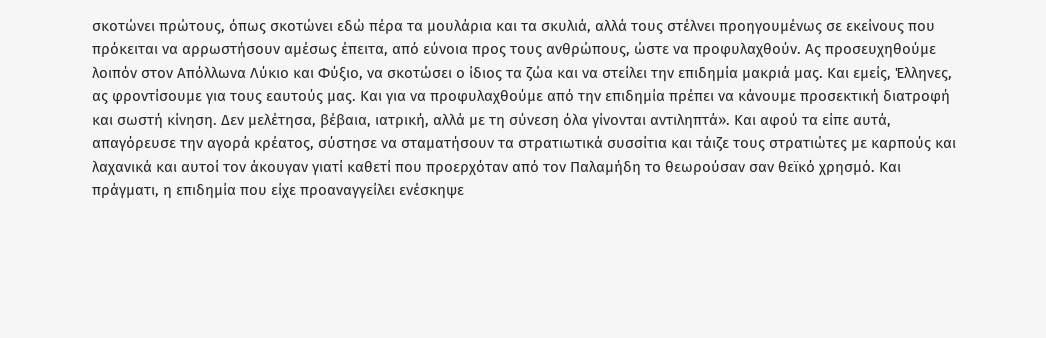σκοτώνει πρώτους, όπως σκοτώνει εδώ πέρα τα µουλάρια και τα σκυλιά, αλλά τους στέλνει προηγουµένως σε εκείνους που πρόκειται να αρρωστήσουν αµέσως έπειτα, από εύνοια προς τους ανθρώπους, ώστε να προφυλαχθούν. Ας προσευχηθούµε λοιπόν στον Απόλλωνα Λύκιο και Φύξιο, να σκοτώσει ο ίδιος τα ζώα και να στείλει την επιδηµία µακριά µας. Και εµείς, Έλληνες, ας φροντίσουµε για τους εαυτούς µας. Και για να προφυλαχθούµε από την επιδηµία πρέπει να κάνουµε προσεκτική διατροφή και σωστή κίνηση. Δεν µελέτησα, βέβαια, ιατρική, αλλά µε τη σύνεση όλα γίνονται αντιληπτά». Και αφού τα είπε αυτά, απαγόρευσε την αγορά κρέατος, σύστησε να σταµατήσουν τα στρατιωτικά συσσίτια και τάιζε τους στρατιώτες µε καρπούς και λαχανικά και αυτοί τον άκουγαν γιατί καθετί που προερχόταν από τον Παλαµήδη το θεωρούσαν σαν θεϊκό χρησµό. Και πράγµατι, η επιδηµία που είχε προαναγγείλει ενέσκηψε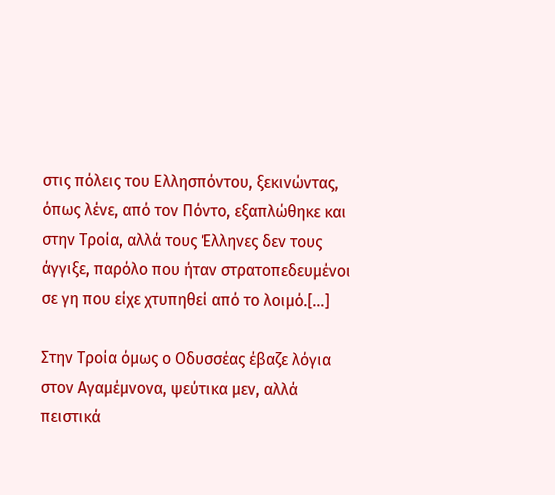στις πόλεις του Ελλησπόντου, ξεκινώντας, όπως λένε, από τον Πόντο, εξαπλώθηκε και στην Τροία, αλλά τους Έλληνες δεν τους άγγιξε, παρόλο που ήταν στρατοπεδευµένοι σε γη που είχε χτυπηθεί από το λοιµό.[…]

Στην Τροία όµως ο Οδυσσέας έβαζε λόγια στον Αγαµέµνονα, ψεύτικα µεν, αλλά πειστικά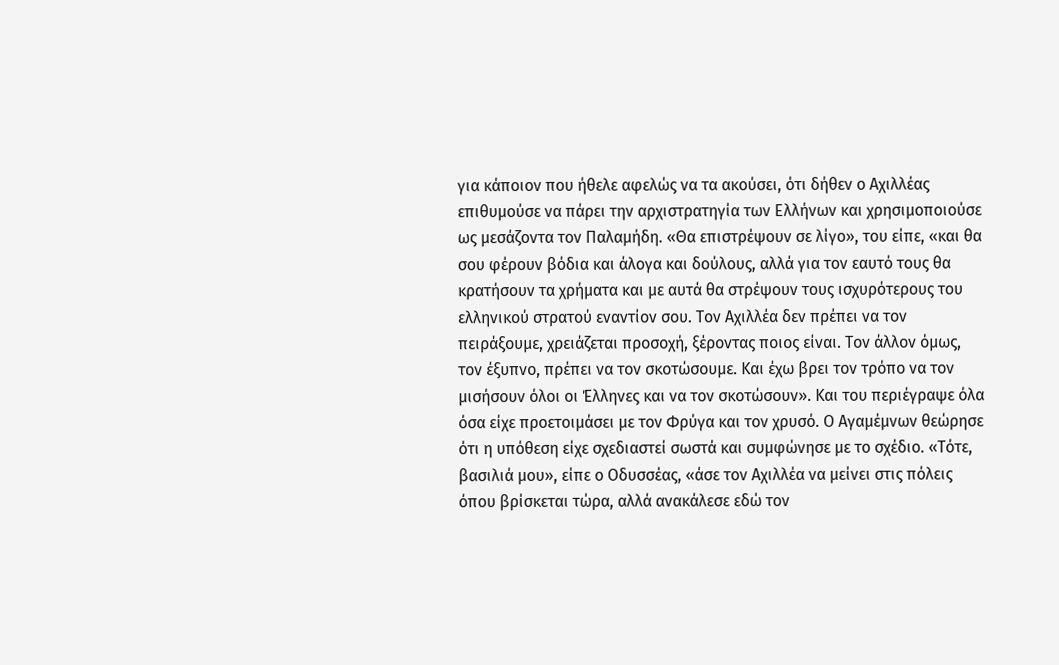για κάποιον που ήθελε αφελώς να τα ακούσει, ότι δήθεν ο Αχιλλέας επιθυµούσε να πάρει την αρχιστρατηγία των Ελλήνων και χρησιµοποιούσε ως µεσάζοντα τον Παλαµήδη. «Θα επιστρέψουν σε λίγο», του είπε, «και θα σου φέρουν βόδια και άλογα και δούλους, αλλά για τον εαυτό τους θα κρατήσουν τα χρήµατα και µε αυτά θα στρέψουν τους ισχυρότερους του ελληνικού στρατού εναντίον σου. Τον Αχιλλέα δεν πρέπει να τον πειράξουµε, χρειάζεται προσοχή, ξέροντας ποιος είναι. Τον άλλον όµως, τον έξυπνο, πρέπει να τον σκοτώσουµε. Και έχω βρει τον τρόπο να τον µισήσουν όλοι οι Έλληνες και να τον σκοτώσουν». Και του περιέγραψε όλα όσα είχε προετοιµάσει µε τον Φρύγα και τον χρυσό. Ο Αγαµέµνων θεώρησε ότι η υπόθεση είχε σχεδιαστεί σωστά και συµφώνησε µε το σχέδιο. «Τότε, βασιλιά µου», είπε ο Οδυσσέας, «άσε τον Αχιλλέα να µείνει στις πόλεις όπου βρίσκεται τώρα, αλλά ανακάλεσε εδώ τον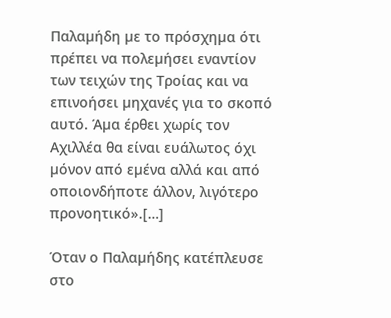Παλαµήδη µε το πρόσχηµα ότι πρέπει να πολεµήσει εναντίον των τειχών της Τροίας και να επινοήσει µηχανές για το σκοπό αυτό. Άµα έρθει χωρίς τον Αχιλλέα θα είναι ευάλωτος όχι µόνον από εµένα αλλά και από οποιονδήποτε άλλον, λιγότερο προνοητικό».[…]

Όταν ο Παλαµήδης κατέπλευσε στο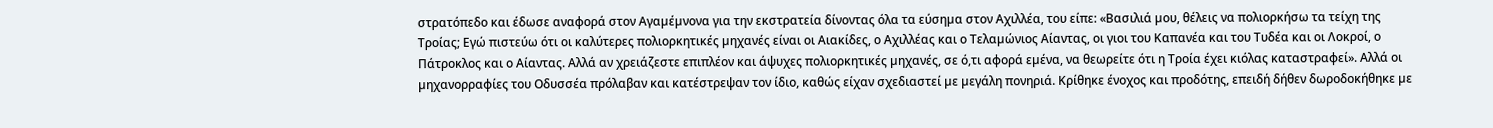στρατόπεδο και έδωσε αναφορά στον Αγαµέµνονα για την εκστρατεία δίνοντας όλα τα εύσηµα στον Αχιλλέα, του είπε: «Βασιλιά µου, θέλεις να πολιορκήσω τα τείχη της Τροίας; Εγώ πιστεύω ότι οι καλύτερες πολιορκητικές µηχανές είναι οι Αιακίδες, ο Αχιλλέας και ο Τελαµώνιος Αίαντας, οι γιοι του Καπανέα και του Τυδέα και οι Λοκροί, ο Πάτροκλος και ο Αίαντας. Αλλά αν χρειάζεστε επιπλέον και άψυχες πολιορκητικές µηχανές, σε ό,τι αφορά εµένα, να θεωρείτε ότι η Τροία έχει κιόλας καταστραφεί». Αλλά οι µηχανορραφίες του Οδυσσέα πρόλαβαν και κατέστρεψαν τον ίδιο, καθώς είχαν σχεδιαστεί µε µεγάλη πονηριά. Κρίθηκε ένοχος και προδότης, επειδή δήθεν δωροδοκήθηκε µε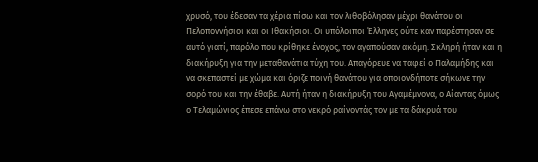χρυσό, του έδεσαν τα χέρια πίσω και τον λιθοβόλησαν µέχρι θανάτου οι Πελοποννήσιοι και οι Ιθακήσιοι. Οι υπόλοιποι Έλληνες ούτε καν παρέστησαν σε αυτό γιατί, παρόλο που κρίθηκε ένοχος, τον αγαπούσαν ακόµη. Σκληρή ήταν και η διακήρυξη για την µεταθανάτια τύχη του. Απαγόρευε να ταφεί ο Παλαµήδης και να σκεπαστεί µε χώµα και όριζε ποινή θανάτου για οποιονδήποτε σήκωνε την σορό του και την έθαβε. Αυτή ήταν η διακήρυξη του Αγαµέµνονα, ο Αίαντας όµως ο Τελαµώνιος έπεσε επάνω στο νεκρό ραίνοντάς τον µε τα δάκρυά του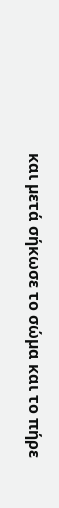και µετά σήκωσε το σώµα και το πήρε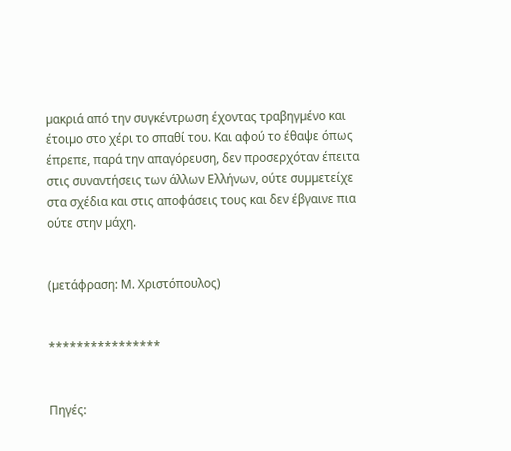µακριά από την συγκέντρωση έχοντας τραβηγµένο και έτοιµο στο χέρι το σπαθί του. Και αφού το έθαψε όπως έπρεπε, παρά την απαγόρευση, δεν προσερχόταν έπειτα στις συναντήσεις των άλλων Ελλήνων, ούτε συµµετείχε στα σχέδια και στις αποφάσεις τους και δεν έβγαινε πια ούτε στην µάχη.


(µετάφραση: Μ. Χριστόπουλος)


****************


Πηγές: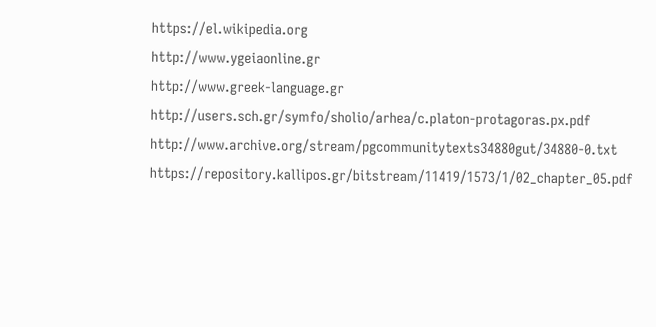https://el.wikipedia.org
http://www.ygeiaonline.gr
http://www.greek-language.gr
http://users.sch.gr/symfo/sholio/arhea/c.platon-protagoras.px.pdf
http://www.archive.org/stream/pgcommunitytexts34880gut/34880-0.txt
https://repository.kallipos.gr/bitstream/11419/1573/1/02_chapter_05.pdf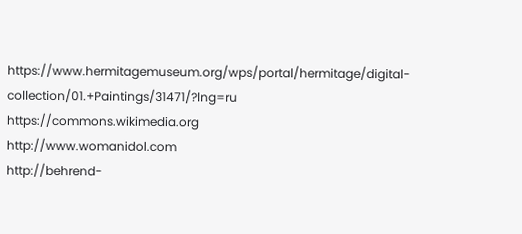https://www.hermitagemuseum.org/wps/portal/hermitage/digital-collection/01.+Paintings/31471/?lng=ru
https://commons.wikimedia.org
http://www.womanidol.com
http://behrend-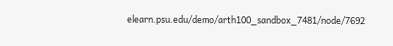elearn.psu.edu/demo/arth100_sandbox_7481/node/7692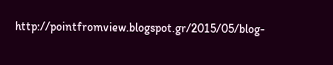http://pointfromview.blogspot.gr/2015/05/blog-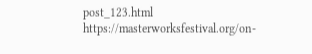post_123.html
https://masterworksfestival.org/on-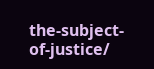the-subject-of-justice/